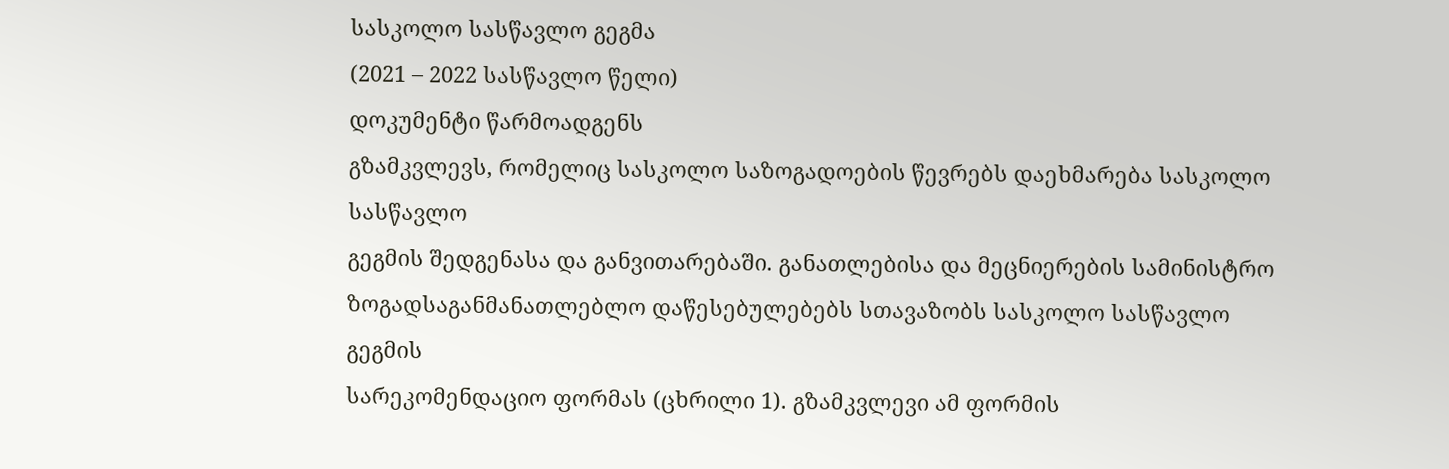სასკოლო სასწავლო გეგმა
(2021 – 2022 სასწავლო წელი)
დოკუმენტი წარმოადგენს
გზამკვლევს, რომელიც სასკოლო საზოგადოების წევრებს დაეხმარება სასკოლო სასწავლო
გეგმის შედგენასა და განვითარებაში. განათლებისა და მეცნიერების სამინისტრო
ზოგადსაგანმანათლებლო დაწესებულებებს სთავაზობს სასკოლო სასწავლო გეგმის
სარეკომენდაციო ფორმას (ცხრილი 1). გზამკვლევი ამ ფორმის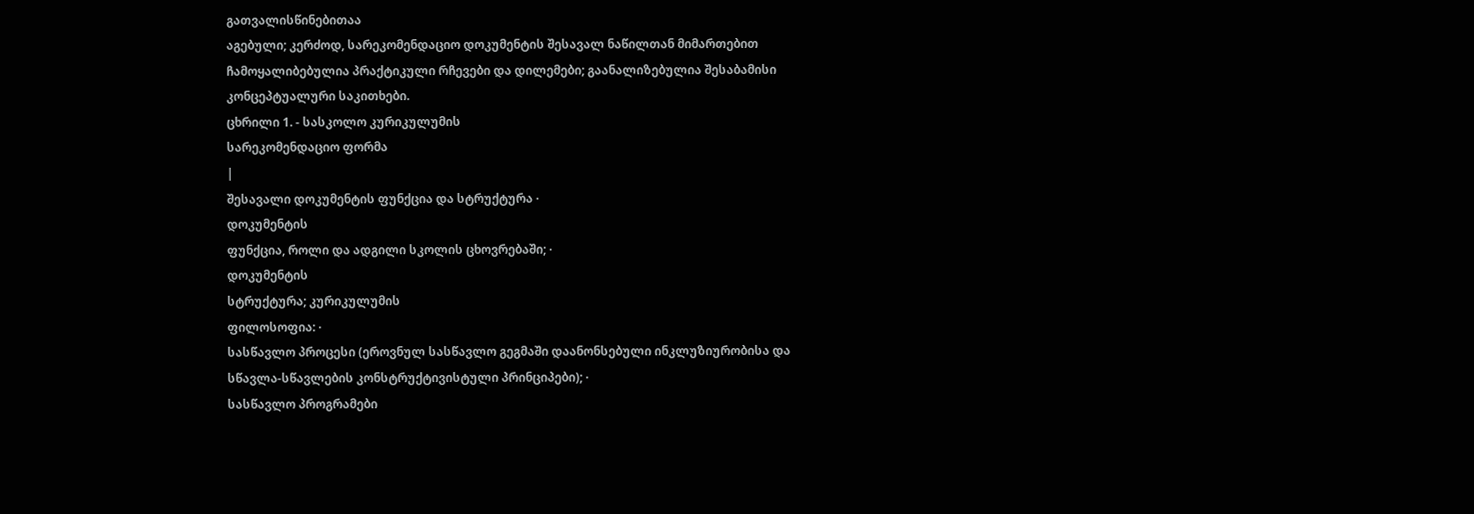გათვალისწინებითაა
აგებული; კერძოდ, სარეკომენდაციო დოკუმენტის შესავალ ნაწილთან მიმართებით
ჩამოყალიბებულია პრაქტიკული რჩევები და დილემები; გაანალიზებულია შესაბამისი
კონცეპტუალური საკითხები.
ცხრილი 1. - სასკოლო კურიკულუმის
სარეკომენდაციო ფორმა
|
შესავალი დოკუმენტის ფუნქცია და სტრუქტურა ·
დოკუმენტის
ფუნქცია, როლი და ადგილი სკოლის ცხოვრებაში; ·
დოკუმენტის
სტრუქტურა; კურიკულუმის
ფილოსოფია: ·
სასწავლო პროცესი (ეროვნულ სასწავლო გეგმაში დაანონსებული ინკლუზიურობისა და
სწავლა-სწავლების კონსტრუქტივისტული პრინციპები); ·
სასწავლო პროგრამები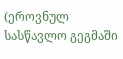(ეროვნულ სასწავლო გეგმაში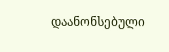დაანონსებული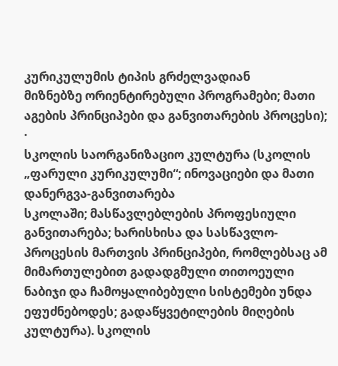კურიკულუმის ტიპის გრძელვადიან
მიზნებზე ორიენტირებული პროგრამები; მათი აგების პრინციპები და განვითარების პროცესი); ·
სკოლის საორგანიზაციო კულტურა (სკოლის „ფარული კურიკულუმი“; ინოვაციები და მათი დანერგვა-განვითარება
სკოლაში; მასწავლებლების პროფესიული
განვითარება; ხარისხისა და სასწავლო-პროცესის მართვის პრინციპები, რომლებსაც ამ
მიმართულებით გადადგმული თითოეული ნაბიჯი და ჩამოყალიბებული სისტემები უნდა
ეფუძნებოდეს; გადაწყვეტილების მიღების კულტურა). სკოლის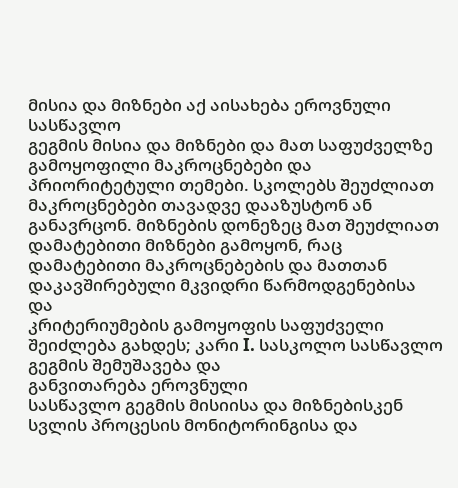მისია და მიზნები აქ აისახება ეროვნული სასწავლო
გეგმის მისია და მიზნები და მათ საფუძველზე გამოყოფილი მაკროცნებები და
პრიორიტეტული თემები. სკოლებს შეუძლიათ მაკროცნებები თავადვე დააზუსტონ ან
განავრცონ. მიზნების დონეზეც მათ შეუძლიათ დამატებითი მიზნები გამოყონ, რაც
დამატებითი მაკროცნებების და მათთან დაკავშირებული მკვიდრი წარმოდგენებისა და
კრიტერიუმების გამოყოფის საფუძველი შეიძლება გახდეს; კარი I. სასკოლო სასწავლო გეგმის შემუშავება და
განვითარება ეროვნული
სასწავლო გეგმის მისიისა და მიზნებისკენ სვლის პროცესის მონიტორინგისა და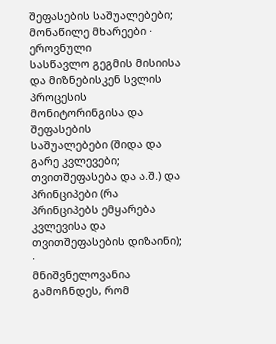შეფასების საშუალებები; მონაწილე მხარეები ·
ეროვნული
სასწავლო გეგმის მისიისა და მიზნებისკენ სვლის პროცესის მონიტორინგისა და შეფასების
საშუალებები (შიდა და გარე კვლევები; თვითშეფასება და ა.შ.) და პრინციპები (რა
პრინციპებს ემყარება კვლევისა და თვითშეფასების დიზაინი); ·
მნიშვნელოვანია გამოჩნდეს, რომ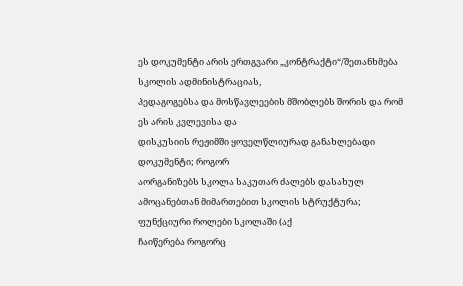ეს დოკუმენტი არის ერთგვარი „კონტრაქტი“/შეთანხმება სკოლის ადმინისტრაციას,
პედაგოგებსა და მოსწავლეების მშობლებს შორის და რომ ეს არის კვლევისა და
დისკუსიის რეჟიმში ყოველწლიურად განახლებადი დოკუმენტი; როგორ
აორგანიზებს სკოლა საკუთარ ძალებს დასახულ ამოცანებთან მიმართებით სკოლის სტრუქტურა; ფუნქციური როლები სკოლაში (აქ
ჩაიწერება როგორც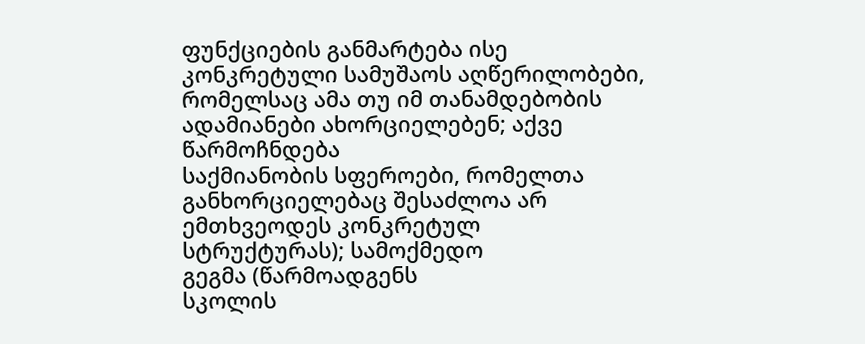ფუნქციების განმარტება ისე კონკრეტული სამუშაოს აღწერილობები,
რომელსაც ამა თუ იმ თანამდებობის ადამიანები ახორციელებენ; აქვე წარმოჩნდება
საქმიანობის სფეროები, რომელთა განხორციელებაც შესაძლოა არ ემთხვეოდეს კონკრეტულ
სტრუქტურას); სამოქმედო
გეგმა (წარმოადგენს
სკოლის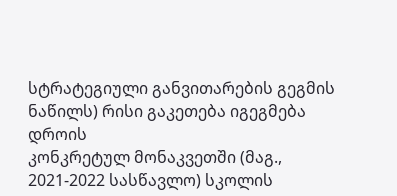სტრატეგიული განვითარების გეგმის ნაწილს) რისი გაკეთება იგეგმება დროის
კონკრეტულ მონაკვეთში (მაგ., 2021-2022 სასწავლო) სკოლის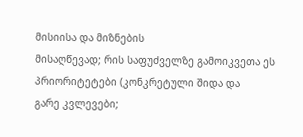მისიისა და მიზნების
მისაღწევად; რის საფუძველზე გამოიკვეთა ეს პრიორიტეტები (კონკრეტული შიდა და
გარე კვლევები;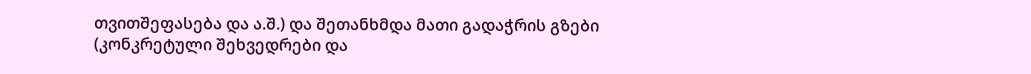თვითშეფასება და ა.შ.) და შეთანხმდა მათი გადაჭრის გზები
(კონკრეტული შეხვედრები და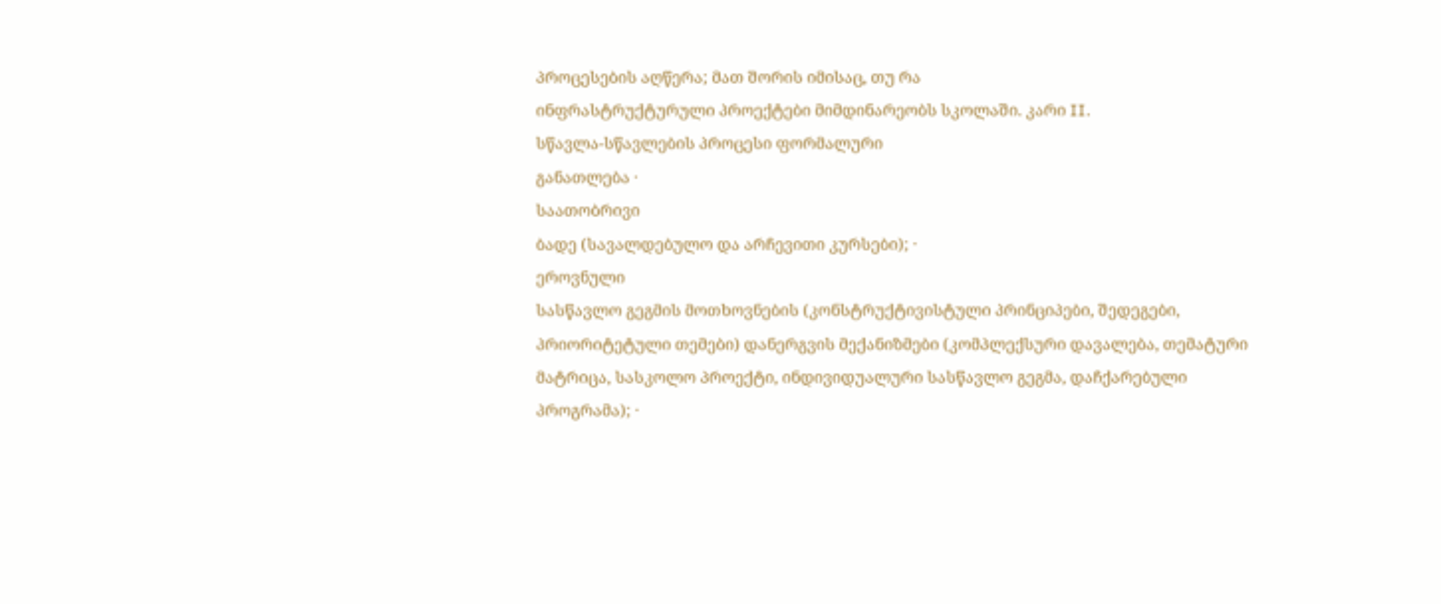პროცესების აღწერა; მათ შორის იმისაც, თუ რა
ინფრასტრუქტურული პროექტები მიმდინარეობს სკოლაში. კარი II.
სწავლა-სწავლების პროცესი ფორმალური
განათლება ·
საათობრივი
ბადე (სავალდებულო და არჩევითი კურსები); ·
ეროვნული
სასწავლო გეგმის მოთხოვნების (კონსტრუქტივისტული პრინციპები, შედეგები,
პრიორიტეტული თემები) დანერგვის მექანიზმები (კომპლექსური დავალება, თემატური
მატრიცა, სასკოლო პროექტი, ინდივიდუალური სასწავლო გეგმა, დაჩქარებული
პროგრამა); ·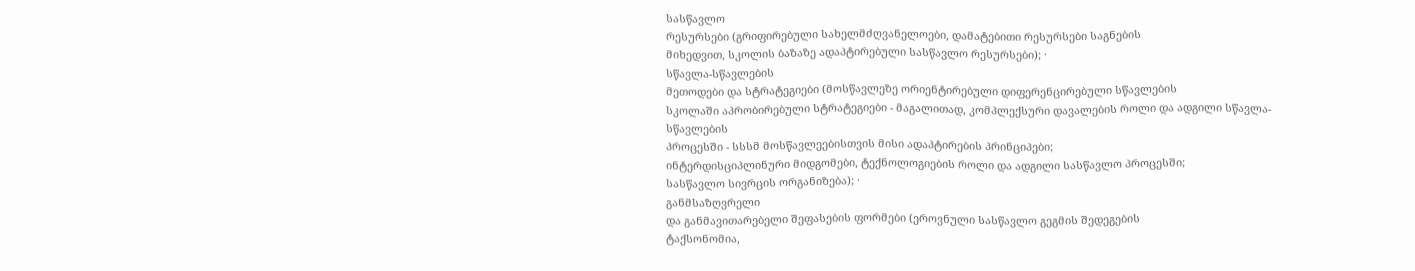სასწავლო
რესურსები (გრიფირებული სახელმძღვანელოები, დამატებითი რესურსები საგნების
მიხედვით, სკოლის ბაზაზე ადაპტირებული სასწავლო რესურსები); ·
სწავლა-სწავლების
მეთოდები და სტრატეგიები (მოსწავლეზე ორიენტირებული დიფერენცირებული სწავლების
სკოლაში აპრობირებული სტრატეგიები - მაგალითად, კომპლექსური დავალების როლი და ადგილი სწავლა-სწავლების
პროცესში - სსსმ მოსწავლეებისთვის მისი ადაპტირების პრინციპები;
ინტერდისციპლინური მიდგომები, ტექნოლოგიების როლი და ადგილი სასწავლო პროცესში;
სასწავლო სივრცის ორგანიზება); ·
განმსაზღვრელი
და განმავითარებელი შეფასების ფორმები (ეროვნული სასწავლო გეგმის შედეგების
ტაქსონომია,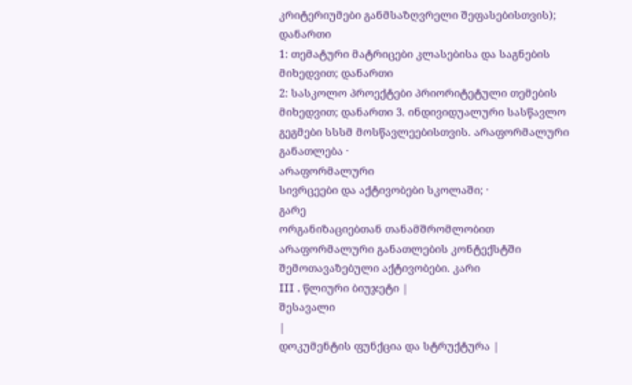კრიტერიუმები განმსაზღვრელი შეფასებისთვის); დანართი
1: თემატური მატრიცები კლასებისა და საგნების მიხედვით; დანართი
2: სასკოლო პროექტები პრიორიტეტული თემების მიხედვით; დანართი 3. ინდივიდუალური სასწავლო გეგმები სსსმ მოსწავლეებისთვის. არაფორმალური
განათლება ·
არაფორმალური
სივრცეები და აქტივობები სკოლაში; ·
გარე
ორგანიზაციებთან თანამშრომლობით არაფორმალური განათლების კონტექსტში
შემოთავაზებული აქტივობები. კარი
III . წლიური ბიუჯეტი |
შესავალი
|
დოკუმენტის ფუნქცია და სტრუქტურა |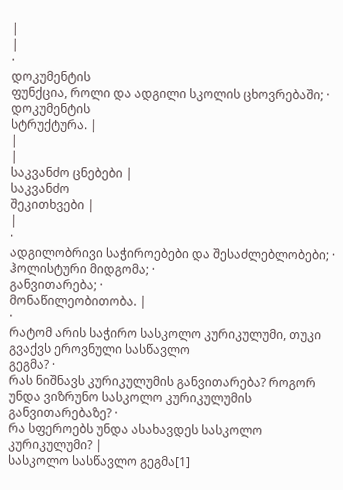|
|
·
დოკუმენტის
ფუნქცია, როლი და ადგილი სკოლის ცხოვრებაში; ·
დოკუმენტის
სტრუქტურა. |
|
|
საკვანძო ცნებები |
საკვანძო
შეკითხვები |
|
·
ადგილობრივი საჭიროებები და შესაძლებლობები; ·
ჰოლისტური მიდგომა; ·
განვითარება; ·
მონაწილეობითობა. |
·
რატომ არის საჭირო სასკოლო კურიკულუმი, თუკი გვაქვს ეროვნული სასწავლო
გეგმა? ·
რას ნიშნავს კურიკულუმის განვითარება? როგორ უნდა ვიზრუნო სასკოლო კურიკულუმის
განვითარებაზე? ·
რა სფეროებს უნდა ასახავდეს სასკოლო კურიკულუმი? |
სასკოლო სასწავლო გეგმა[1]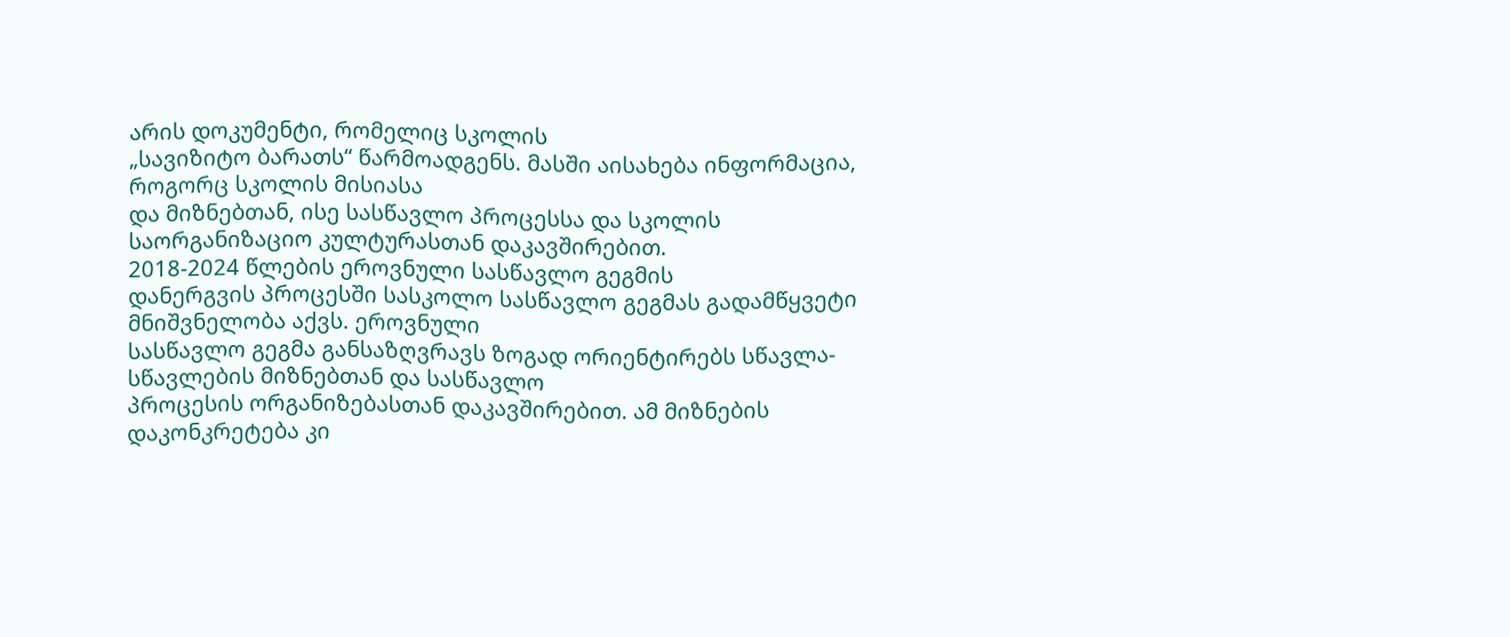არის დოკუმენტი, რომელიც სკოლის
„სავიზიტო ბარათს“ წარმოადგენს. მასში აისახება ინფორმაცია, როგორც სკოლის მისიასა
და მიზნებთან, ისე სასწავლო პროცესსა და სკოლის საორგანიზაციო კულტურასთან დაკავშირებით.
2018-2024 წლების ეროვნული სასწავლო გეგმის
დანერგვის პროცესში სასკოლო სასწავლო გეგმას გადამწყვეტი მნიშვნელობა აქვს. ეროვნული
სასწავლო გეგმა განსაზღვრავს ზოგად ორიენტირებს სწავლა-სწავლების მიზნებთან და სასწავლო
პროცესის ორგანიზებასთან დაკავშირებით. ამ მიზნების დაკონკრეტება კი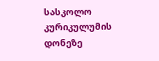სასკოლო კურიკულუმის
დონეზე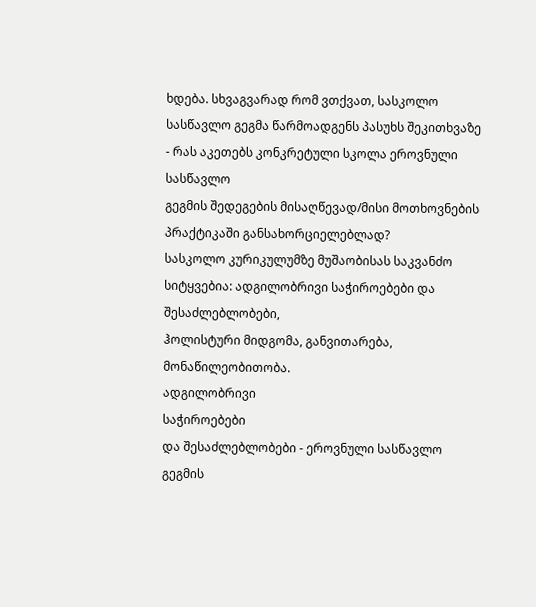ხდება. სხვაგვარად რომ ვთქვათ, სასკოლო სასწავლო გეგმა წარმოადგენს პასუხს შეკითხვაზე
- რას აკეთებს კონკრეტული სკოლა ეროვნული სასწავლო
გეგმის შედეგების მისაღწევად/მისი მოთხოვნების პრაქტიკაში განსახორციელებლად?
სასკოლო კურიკულუმზე მუშაობისას საკვანძო
სიტყვებია: ადგილობრივი საჭიროებები და შესაძლებლობები,
ჰოლისტური მიდგომა, განვითარება, მონაწილეობითობა.
ადგილობრივი
საჭიროებები
და შესაძლებლობები - ეროვნული სასწავლო
გეგმის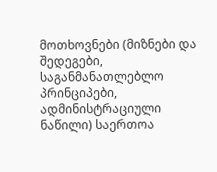მოთხოვნები (მიზნები და შედეგები, საგანმანათლებლო პრინციპები, ადმინისტრაციული
ნაწილი) საერთოა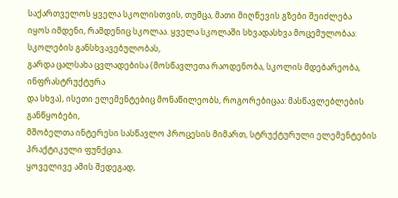საქართველოს ყველა სკოლისთვის, თუმცა, მათი მიღწევის გზები შეიძლება
იყოს იმდენი, რამდენიც სკოლაა. ყველა სკოლაში სხვადასხვა მოცემულობაა: სკოლების განსხვავებულობას,
გარდა ცალსახა ცვლადებისა (მოსწავლეთა რაოდენობა, სკოლის მდებარეობა, ინფრასტრუქტურა
და სხვა), ისეთი ელემენტებიც მონაწილეობს, როგორებიცაა: მასწავლებლების განწყობები,
მშობელთა ინტერესი სასწავლო პროცესის მიმართ, სტრუქტურული ელემენტების პრაქტიკული ფუნქცია.
ყოველივე ამის შედეგად,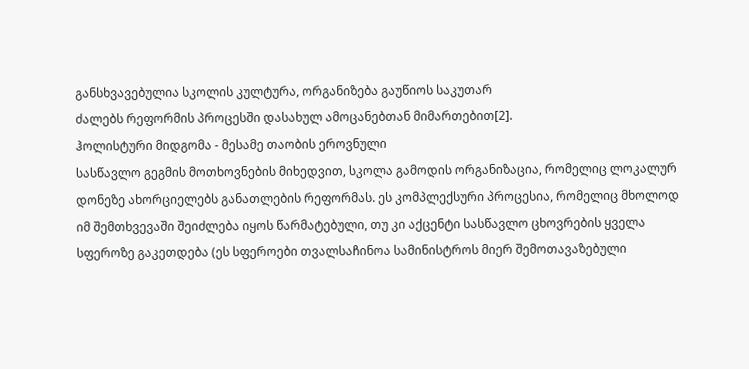განსხვავებულია სკოლის კულტურა, ორგანიზება გაუწიოს საკუთარ
ძალებს რეფორმის პროცესში დასახულ ამოცანებთან მიმართებით[2].
ჰოლისტური მიდგომა - მესამე თაობის ეროვნული
სასწავლო გეგმის მოთხოვნების მიხედვით, სკოლა გამოდის ორგანიზაცია, რომელიც ლოკალურ
დონეზე ახორციელებს განათლების რეფორმას. ეს კომპლექსური პროცესია, რომელიც მხოლოდ
იმ შემთხვევაში შეიძლება იყოს წარმატებული, თუ კი აქცენტი სასწავლო ცხოვრების ყველა
სფეროზე გაკეთდება (ეს სფეროები თვალსაჩინოა სამინისტროს მიერ შემოთავაზებული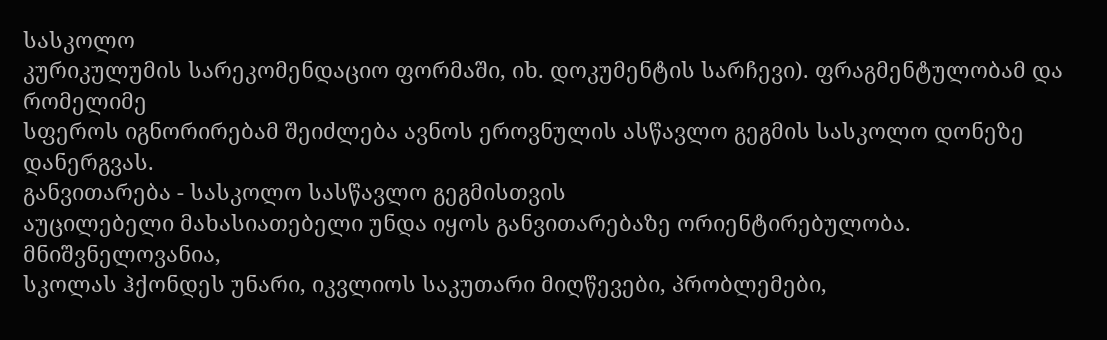სასკოლო
კურიკულუმის სარეკომენდაციო ფორმაში, იხ. დოკუმენტის სარჩევი). ფრაგმენტულობამ და რომელიმე
სფეროს იგნორირებამ შეიძლება ავნოს ეროვნულის ასწავლო გეგმის სასკოლო დონეზე დანერგვას.
განვითარება - სასკოლო სასწავლო გეგმისთვის
აუცილებელი მახასიათებელი უნდა იყოს განვითარებაზე ორიენტირებულობა. მნიშვნელოვანია,
სკოლას ჰქონდეს უნარი, იკვლიოს საკუთარი მიღწევები, პრობლემები,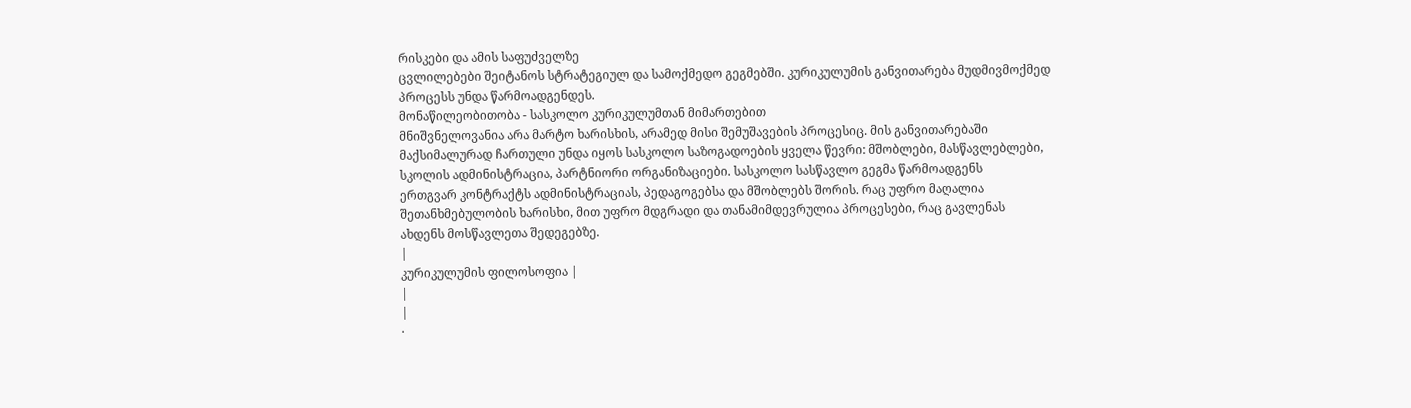რისკები და ამის საფუძველზე
ცვლილებები შეიტანოს სტრატეგიულ და სამოქმედო გეგმებში. კურიკულუმის განვითარება მუდმივმოქმედ
პროცესს უნდა წარმოადგენდეს.
მონაწილეობითობა - სასკოლო კურიკულუმთან მიმართებით
მნიშვნელოვანია არა მარტო ხარისხის, არამედ მისი შემუშავების პროცესიც. მის განვითარებაში
მაქსიმალურად ჩართული უნდა იყოს სასკოლო საზოგადოების ყველა წევრი: მშობლები, მასწავლებლები,
სკოლის ადმინისტრაცია, პარტნიორი ორგანიზაციები. სასკოლო სასწავლო გეგმა წარმოადგენს
ერთგვარ კონტრაქტს ადმინისტრაციას, პედაგოგებსა და მშობლებს შორის. რაც უფრო მაღალია
შეთანხმებულობის ხარისხი, მით უფრო მდგრადი და თანამიმდევრულია პროცესები, რაც გავლენას
ახდენს მოსწავლეთა შედეგებზე.
|
კურიკულუმის ფილოსოფია |
|
|
·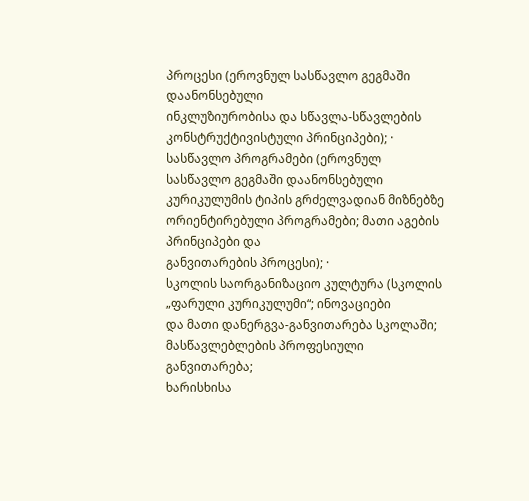პროცესი (ეროვნულ სასწავლო გეგმაში დაანონსებული
ინკლუზიურობისა და სწავლა-სწავლების კონსტრუქტივისტული პრინციპები); ·
სასწავლო პროგრამები (ეროვნულ სასწავლო გეგმაში დაანონსებული
კურიკულუმის ტიპის გრძელვადიან მიზნებზე ორიენტირებული პროგრამები; მათი აგების პრინციპები და
განვითარების პროცესი); ·
სკოლის საორგანიზაციო კულტურა (სკოლის „ფარული კურიკულუმი“; ინოვაციები
და მათი დანერგვა-განვითარება სკოლაში; მასწავლებლების პროფესიული განვითარება;
ხარისხისა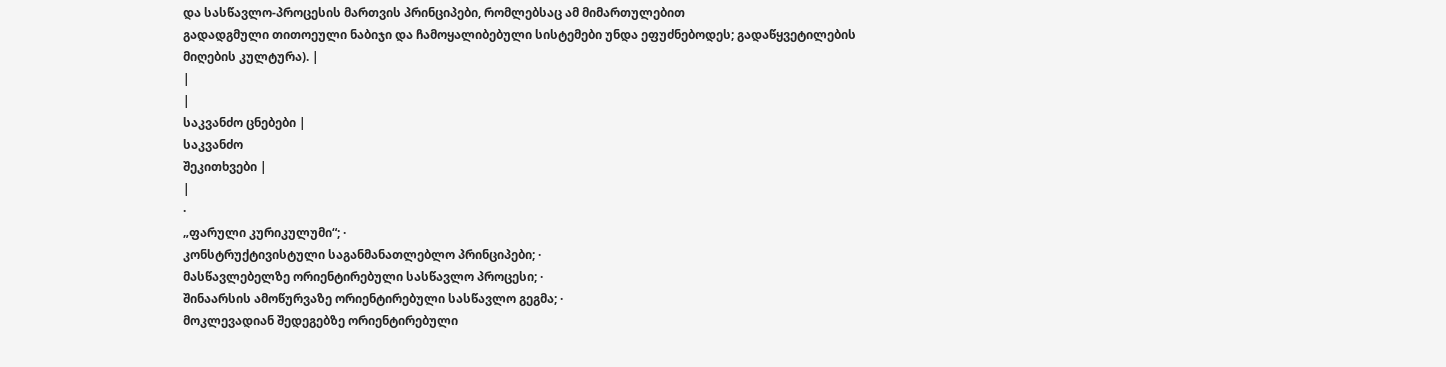და სასწავლო-პროცესის მართვის პრინციპები, რომლებსაც ამ მიმართულებით
გადადგმული თითოეული ნაბიჯი და ჩამოყალიბებული სისტემები უნდა ეფუძნებოდეს; გადაწყვეტილების მიღების კულტურა). |
|
|
საკვანძო ცნებები |
საკვანძო
შეკითხვები |
|
·
„ფარული კურიკულუმი“; ·
კონსტრუქტივისტული საგანმანათლებლო პრინციპები; ·
მასწავლებელზე ორიენტირებული სასწავლო პროცესი; ·
შინაარსის ამოწურვაზე ორიენტირებული სასწავლო გეგმა; ·
მოკლევადიან შედეგებზე ორიენტირებული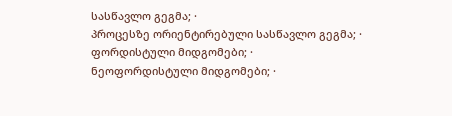სასწავლო გეგმა; ·
პროცესზე ორიენტირებული სასწავლო გეგმა; ·
ფორდისტული მიდგომები; ·
ნეოფორდისტული მიდგომები; ·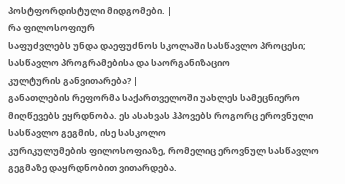პოსტფორდისტული მიდგომები. |
რა ფილოსოფიურ
საფუძვლებს უნდა დაეფუძნოს სკოლაში სასწავლო პროცესი; სასწავლო პროგრამებისა და საორგანიზაციო
კულტურის განვითარება? |
განათლების რეფორმა საქართველოში უახლეს სამეცნიერო
მიღწევებს ეყრდნობა. ეს ასახვას ჰპოვებს როგორც ეროვნული სასწავლო გეგმის, ისე სასკოლო
კურიკულუმების ფილოსოფიაზე, რომელიც ეროვნულ სასწავლო გეგმაზე დაყრდნობით ვითარდება.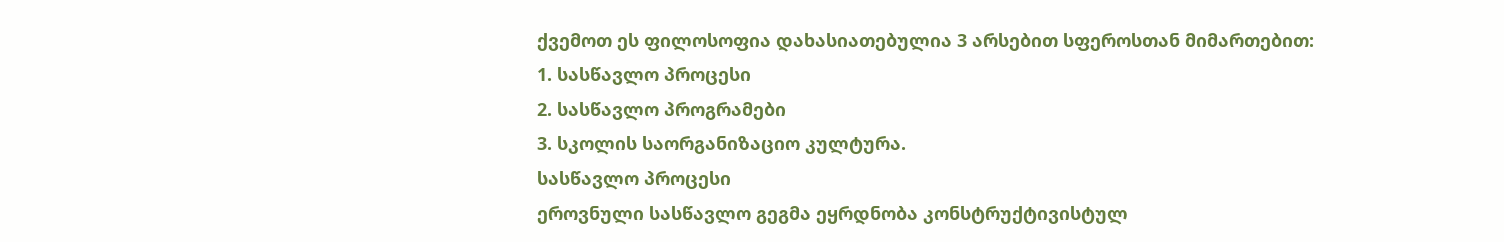ქვემოთ ეს ფილოსოფია დახასიათებულია 3 არსებით სფეროსთან მიმართებით:
1. სასწავლო პროცესი
2. სასწავლო პროგრამები
3. სკოლის საორგანიზაციო კულტურა.
სასწავლო პროცესი
ეროვნული სასწავლო გეგმა ეყრდნობა კონსტრუქტივისტულ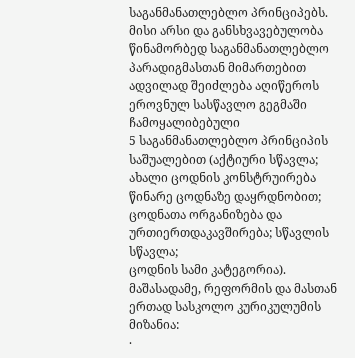საგანმანათლებლო პრინციპებს. მისი არსი და განსხვავებულობა წინამორბედ საგანმანათლებლო
პარადიგმასთან მიმართებით ადვილად შეიძლება აღიწეროს ეროვნულ სასწავლო გეგმაში ჩამოყალიბებული
5 საგანმანათლებლო პრინციპის საშუალებით (აქტიური სწავლა; ახალი ცოდნის კონსტრუირება
წინარე ცოდნაზე დაყრდნობით; ცოდნათა ორგანიზება და ურთიერთდაკავშირება; სწავლის სწავლა;
ცოდნის სამი კატეგორია).
მაშასადამე, რეფორმის და მასთან ერთად სასკოლო კურიკულუმის
მიზანია:
·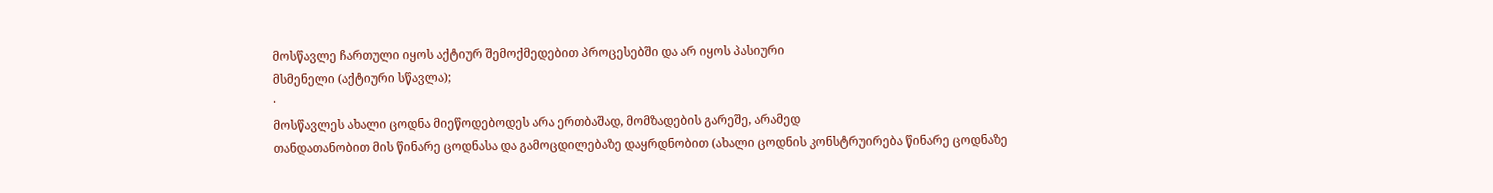მოსწავლე ჩართული იყოს აქტიურ შემოქმედებით პროცესებში და არ იყოს პასიური
მსმენელი (აქტიური სწავლა);
·
მოსწავლეს ახალი ცოდნა მიეწოდებოდეს არა ერთბაშად, მომზადების გარეშე, არამედ
თანდათანობით მის წინარე ცოდნასა და გამოცდილებაზე დაყრდნობით (ახალი ცოდნის კონსტრუირება წინარე ცოდნაზე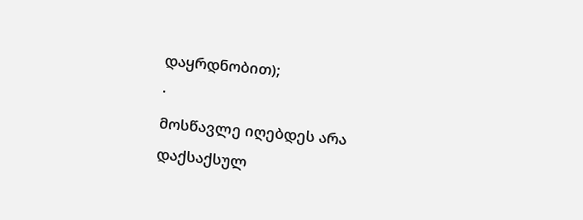დაყრდნობით);
·
მოსწავლე იღებდეს არა დაქსაქსულ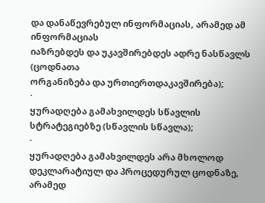და დანაწევრებულ ინფორმაციას, არამედ ამ ინფორმაციას
იაზრებდეს და უკავშირებდეს ადრე ნასწავლს (ცოდნათა
ორგანიზება და ურთიერთდაკავშირება);
·
ყურადღება გამახვილდეს სწავლის სტრატეგიებზე (სწავლის სწავლა);
·
ყურადღება გამახვილდეს არა მხოლოდ დეკლარატიულ და პროცედურულ ცოდნაზე, არამედ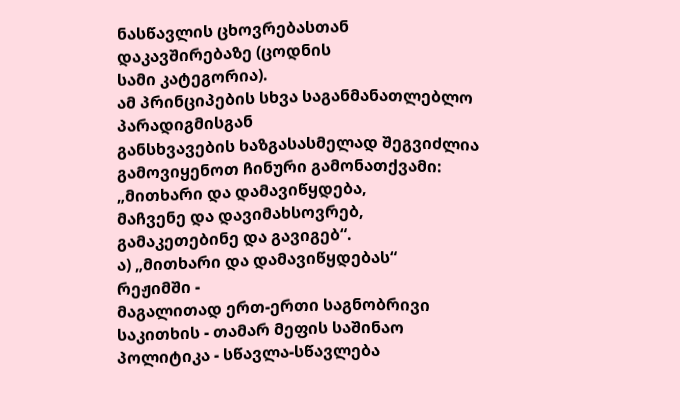ნასწავლის ცხოვრებასთან დაკავშირებაზე (ცოდნის
სამი კატეგორია).
ამ პრინციპების სხვა საგანმანათლებლო პარადიგმისგან
განსხვავების ხაზგასასმელად შეგვიძლია გამოვიყენოთ ჩინური გამონათქვამი:
„მითხარი და დამავიწყდება,
მაჩვენე და დავიმახსოვრებ,
გამაკეთებინე და გავიგებ“.
ა) „მითხარი და დამავიწყდებას“
რეჟიმში -
მაგალითად ერთ-ერთი საგნობრივი საკითხის - თამარ მეფის საშინაო პოლიტიკა - სწავლა-სწავლება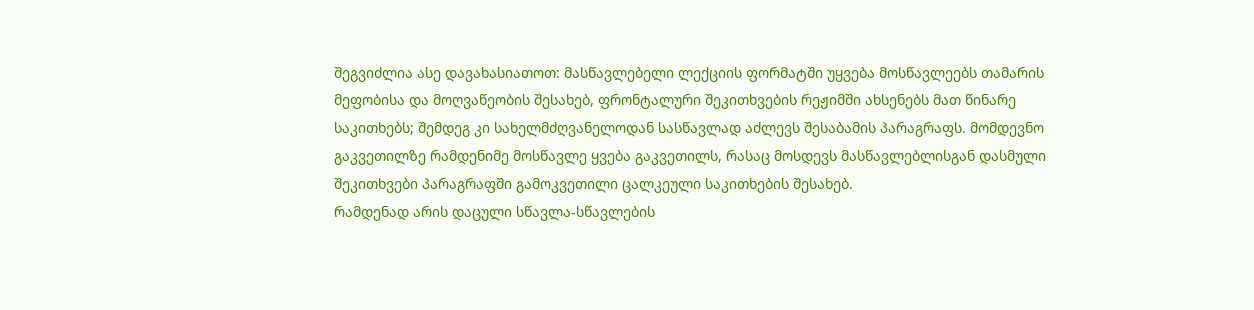შეგვიძლია ასე დავახასიათოთ: მასწავლებელი ლექციის ფორმატში უყვება მოსწავლეებს თამარის
მეფობისა და მოღვაწეობის შესახებ, ფრონტალური შეკითხვების რეჟიმში ახსენებს მათ წინარე
საკითხებს; შემდეგ კი სახელმძღვანელოდან სასწავლად აძლევს შესაბამის პარაგრაფს. მომდევნო
გაკვეთილზე რამდენიმე მოსწავლე ყვება გაკვეთილს, რასაც მოსდევს მასწავლებლისგან დასმული
შეკითხვები პარაგრაფში გამოკვეთილი ცალკეული საკითხების შესახებ.
რამდენად არის დაცული სწავლა-სწავლების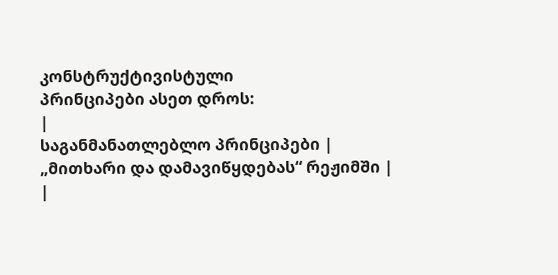კონსტრუქტივისტული
პრინციპები ასეთ დროს:
|
საგანმანათლებლო პრინციპები |
„მითხარი და დამავიწყდებას“ რეჟიმში |
|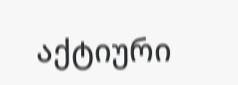აქტიური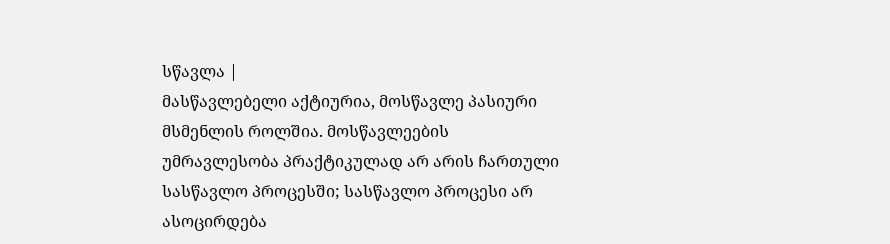სწავლა |
მასწავლებელი აქტიურია, მოსწავლე პასიური მსმენლის როლშია. მოსწავლეების
უმრავლესობა პრაქტიკულად არ არის ჩართული სასწავლო პროცესში; სასწავლო პროცესი არ ასოცირდება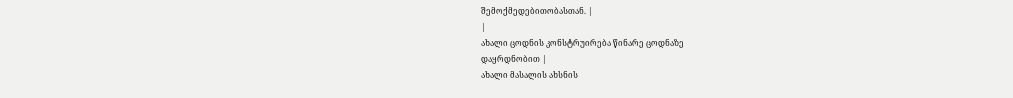შემოქმედებითობასთან. |
|
ახალი ცოდნის კონსტრუირება წინარე ცოდნაზე
დაყრდნობით |
ახალი მასალის ახსნის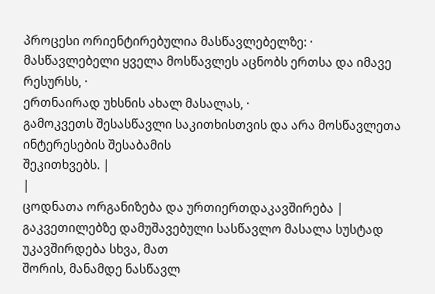პროცესი ორიენტირებულია მასწავლებელზე: ·
მასწავლებელი ყველა მოსწავლეს აცნობს ერთსა და იმავე რესურსს, ·
ერთნაირად უხსნის ახალ მასალას, ·
გამოკვეთს შესასწავლი საკითხისთვის და არა მოსწავლეთა ინტერესების შესაბამის
შეკითხვებს. |
|
ცოდნათა ორგანიზება და ურთიერთდაკავშირება |
გაკვეთილებზე დამუშავებული სასწავლო მასალა სუსტად უკავშირდება სხვა, მათ
შორის, მანამდე ნასწავლ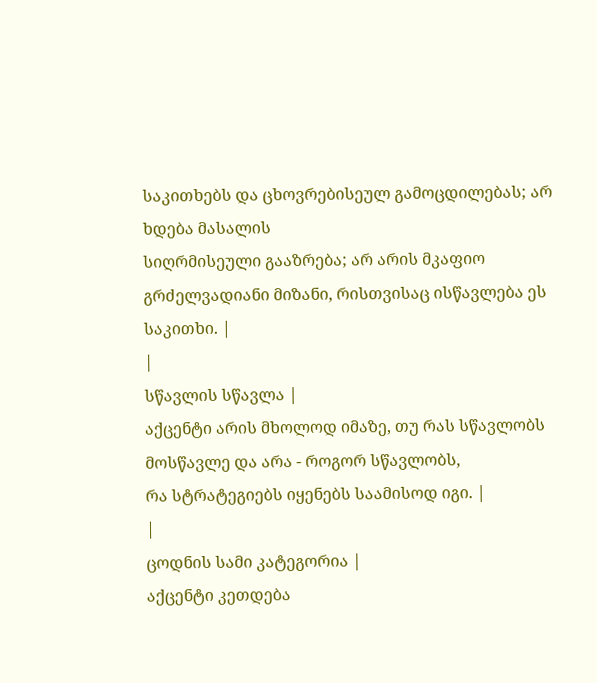საკითხებს და ცხოვრებისეულ გამოცდილებას; არ ხდება მასალის
სიღრმისეული გააზრება; არ არის მკაფიო გრძელვადიანი მიზანი, რისთვისაც ისწავლება ეს საკითხი. |
|
სწავლის სწავლა |
აქცენტი არის მხოლოდ იმაზე, თუ რას სწავლობს მოსწავლე და არა - როგორ სწავლობს,
რა სტრატეგიებს იყენებს საამისოდ იგი. |
|
ცოდნის სამი კატეგორია |
აქცენტი კეთდება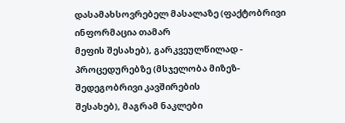დასამახსოვრებელ მასალაზე (ფაქტობრივი ინფორმაცია თამარ
მეფის შესახებ), გარკვეულწილად - პროცედურებზე (მსჯელობა მიზეზ-შედეგობრივი კავშირების
შესახებ), მაგრამ ნაკლები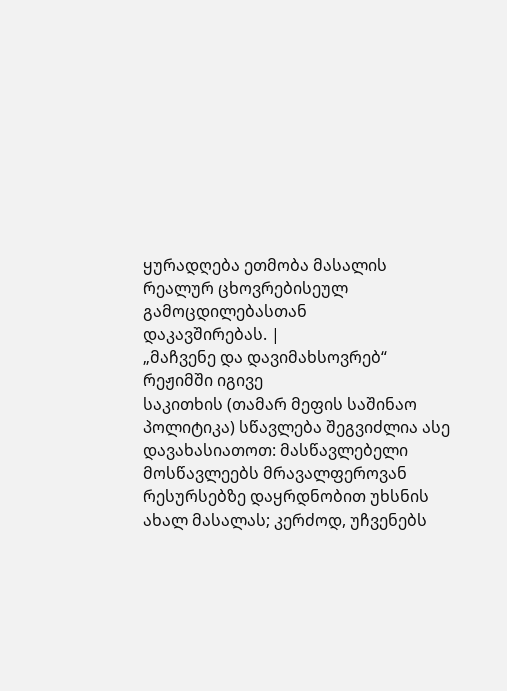ყურადღება ეთმობა მასალის რეალურ ცხოვრებისეულ გამოცდილებასთან
დაკავშირებას. |
„მაჩვენე და დავიმახსოვრებ“
რეჟიმში იგივე
საკითხის (თამარ მეფის საშინაო პოლიტიკა) სწავლება შეგვიძლია ასე დავახასიათოთ: მასწავლებელი
მოსწავლეებს მრავალფეროვან რესურსებზე დაყრდნობით უხსნის ახალ მასალას; კერძოდ, უჩვენებს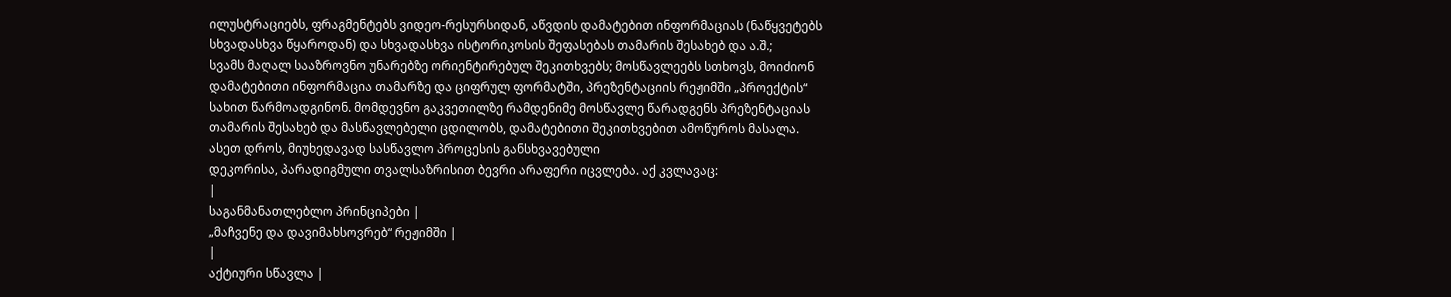ილუსტრაციებს, ფრაგმენტებს ვიდეო-რესურსიდან, აწვდის დამატებით ინფორმაციას (ნაწყვეტებს
სხვადასხვა წყაროდან) და სხვადასხვა ისტორიკოსის შეფასებას თამარის შესახებ და ა.შ.;
სვამს მაღალ სააზროვნო უნარებზე ორიენტირებულ შეკითხვებს; მოსწავლეებს სთხოვს, მოიძიონ
დამატებითი ინფორმაცია თამარზე და ციფრულ ფორმატში, პრეზენტაციის რეჟიმში „პროექტის“
სახით წარმოადგინონ. მომდევნო გაკვეთილზე რამდენიმე მოსწავლე წარადგენს პრეზენტაციას
თამარის შესახებ და მასწავლებელი ცდილობს, დამატებითი შეკითხვებით ამოწუროს მასალა.
ასეთ დროს, მიუხედავად სასწავლო პროცესის განსხვავებული
დეკორისა, პარადიგმული თვალსაზრისით ბევრი არაფერი იცვლება. აქ კვლავაც:
|
საგანმანათლებლო პრინციპები |
„მაჩვენე და დავიმახსოვრებ“ რეჟიმში |
|
აქტიური სწავლა |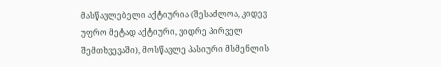მასწავლებელი აქტიურია (შესაძლოა, კიდევ უფრო მეტად აქტიური, ვიდრე პირველ
შემთხვევაში), მოსწავლე პასიური მსმენლის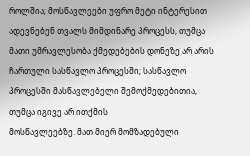როლშია; მოსწავლეები უფრო მეტი ინტერესით ადევნებენ თვალს მიმდინარე პროცესს, თუმცა
მათი უმრავლესობა ქმედებების დონეზე არ არის ჩართული სასწავლო პროცესში; სასწავლო პროცესში მასწავლებელი შემოქმედებითია, თუმცა იგივე არ ითქმის
მოსწავლეებზე. მათ მიერ მომზადებული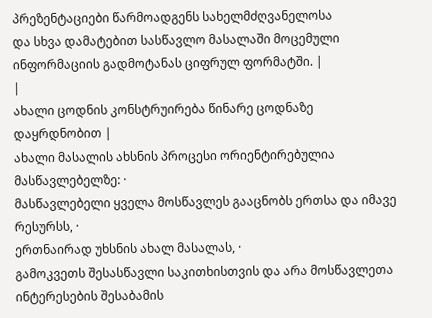პრეზენტაციები წარმოადგენს სახელმძღვანელოსა
და სხვა დამატებით სასწავლო მასალაში მოცემული ინფორმაციის გადმოტანას ციფრულ ფორმატში. |
|
ახალი ცოდნის კონსტრუირება წინარე ცოდნაზე
დაყრდნობით |
ახალი მასალის ახსნის პროცესი ორიენტირებულია მასწავლებელზე: ·
მასწავლებელი ყველა მოსწავლეს გააცნობს ერთსა და იმავე რესურსს, ·
ერთნაირად უხსნის ახალ მასალას, ·
გამოკვეთს შესასწავლი საკითხისთვის და არა მოსწავლეთა ინტერესების შესაბამის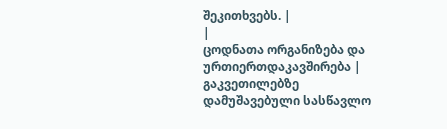შეკითხვებს. |
|
ცოდნათა ორგანიზება და ურთიერთდაკავშირება |
გაკვეთილებზე დამუშავებული სასწავლო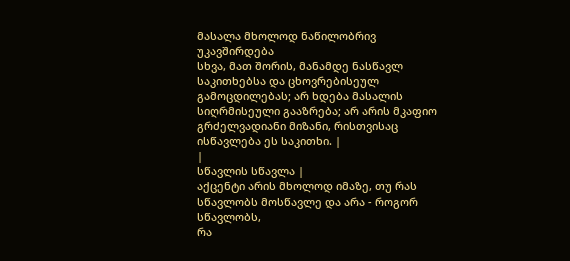მასალა მხოლოდ ნაწილობრივ უკავშირდება
სხვა, მათ შორის, მანამდე ნასწავლ საკითხებსა და ცხოვრებისეულ გამოცდილებას; არ ხდება მასალის სიღრმისეული გააზრება; არ არის მკაფიო გრძელვადიანი მიზანი, რისთვისაც ისწავლება ეს საკითხი. |
|
სწავლის სწავლა |
აქცენტი არის მხოლოდ იმაზე, თუ რას სწავლობს მოსწავლე და არა - როგორ სწავლობს,
რა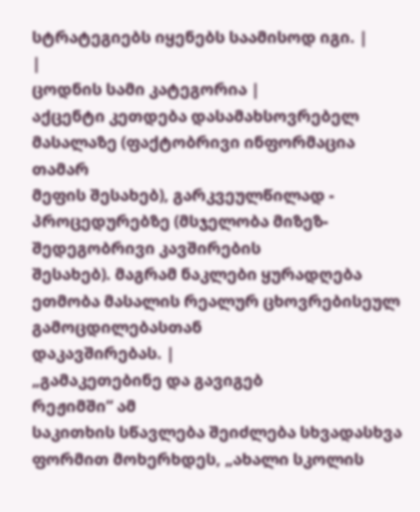სტრატეგიებს იყენებს საამისოდ იგი. |
|
ცოდნის სამი კატეგორია |
აქცენტი კეთდება დასამახსოვრებელ მასალაზე (ფაქტობრივი ინფორმაცია თამარ
მეფის შესახებ), გარკვეულწილად - პროცედურებზე (მსჯელობა მიზეზ-შედეგობრივი კავშირების
შესახებ). მაგრამ ნაკლები ყურადღება ეთმობა მასალის რეალურ ცხოვრებისეულ გამოცდილებასთან
დაკავშირებას. |
„გამაკეთებინე და გავიგებ
რეჟიმში“ ამ
საკითხის სწავლება შეიძლება სხვადასხვა ფორმით მოხერხდეს, „ახალი სკოლის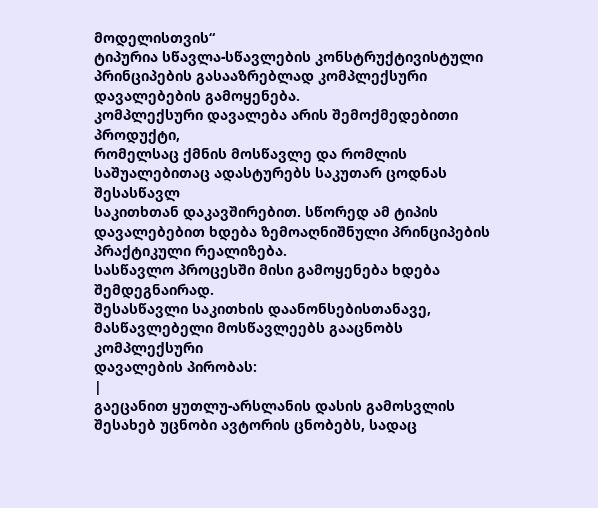მოდელისთვის“
ტიპურია სწავლა-სწავლების კონსტრუქტივისტული პრინციპების გასააზრებლად კომპლექსური
დავალებების გამოყენება.
კომპლექსური დავალება არის შემოქმედებითი პროდუქტი,
რომელსაც ქმნის მოსწავლე და რომლის საშუალებითაც ადასტურებს საკუთარ ცოდნას შესასწავლ
საკითხთან დაკავშირებით. სწორედ ამ ტიპის დავალებებით ხდება ზემოაღნიშნული პრინციპების
პრაქტიკული რეალიზება.
სასწავლო პროცესში მისი გამოყენება ხდება შემდეგნაირად.
შესასწავლი საკითხის დაანონსებისთანავე, მასწავლებელი მოსწავლეებს გააცნობს კომპლექსური
დავალების პირობას:
|
გაეცანით ყუთლუ-არსლანის დასის გამოსვლის შესახებ უცნობი ავტორის ცნობებს, სადაც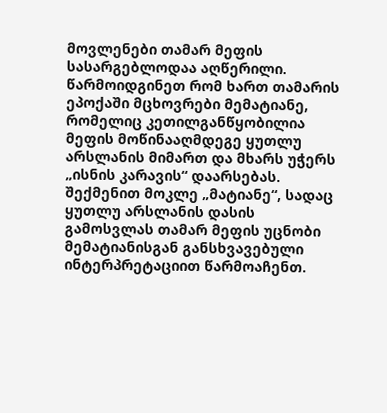მოვლენები თამარ მეფის
სასარგებლოდაა აღწერილი. წარმოიდგინეთ რომ ხართ თამარის ეპოქაში მცხოვრები მემატიანე,
რომელიც კეთილგანწყობილია მეფის მოწინააღმდეგე ყუთლუ არსლანის მიმართ და მხარს უჭერს
„ისნის კარავის“ დაარსებას. შექმენით მოკლე „მატიანე“, სადაც ყუთლუ არსლანის დასის
გამოსვლას თამარ მეფის უცნობი მემატიანისგან განსხვავებული ინტერპრეტაციით წარმოაჩენთ.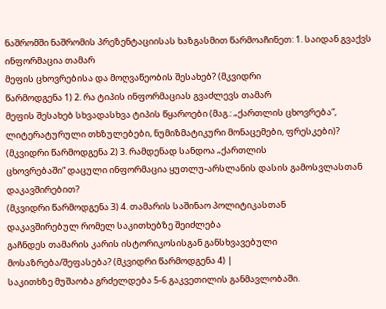ნაშრომში ნაშრომის პრეზენტაციისას ხაზგასმით წარმოაჩინეთ: 1. საიდან გვაქვს ინფორმაცია თამარ
მეფის ცხოვრებისა და მოღვაწეობის შესახებ? (მკვიდრი
წარმოდგენა 1) 2. რა ტიპის ინფორმაციას გვაძლევს თამარ
მეფის შესახებ სხვადასხვა ტიპის წყაროები (მაგ.: „ქართლის ცხოვრება“,
ლიტერატურული თხზულებები, ნუმიზმატიკური მონაცემები, ფრესკები)? (მკვიდრი წარმოდგენა 2) 3. რამდენად სანდოა „ქართლის
ცხოვრებაში“ დაცული ინფორმაცია ყუთლუ-არსლანის დასის გამოსვლასთან დაკავშირებით?
(მკვიდრი წარმოდგენა 3) 4. თამარის საშინაო პოლიტიკასთან
დაკავშირებულ რომელ საკითხებზე შეიძლება
გაჩნდეს თამარის კარის ისტორიკოსისგან განსხვავებული მოსაზრება/შეფასება? (მკვიდრი წარმოდგენა 4) |
საკითხზე მუშაობა გრძელდება 5-6 გაკვეთილის განმავლობაში.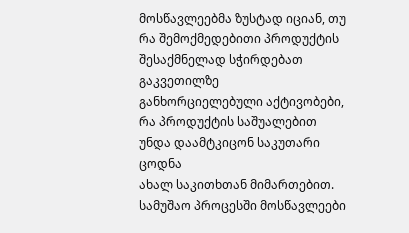მოსწავლეებმა ზუსტად იციან, თუ რა შემოქმედებითი პროდუქტის შესაქმნელად სჭირდებათ გაკვეთილზე
განხორციელებული აქტივობები, რა პროდუქტის საშუალებით უნდა დაამტკიცონ საკუთარი ცოდნა
ახალ საკითხთან მიმართებით. სამუშაო პროცესში მოსწავლეები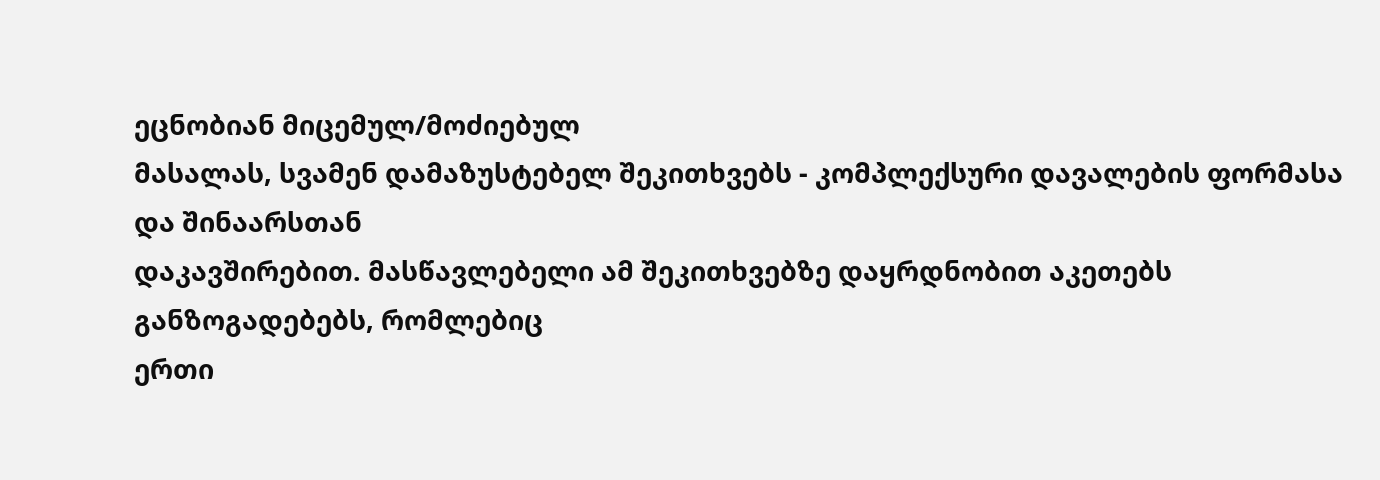ეცნობიან მიცემულ/მოძიებულ
მასალას, სვამენ დამაზუსტებელ შეკითხვებს - კომპლექსური დავალების ფორმასა და შინაარსთან
დაკავშირებით. მასწავლებელი ამ შეკითხვებზე დაყრდნობით აკეთებს განზოგადებებს, რომლებიც
ერთი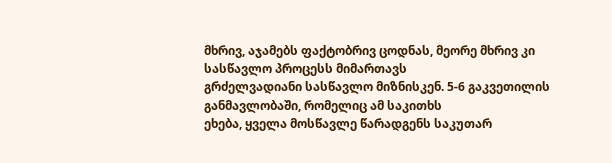მხრივ, აჯამებს ფაქტობრივ ცოდნას, მეორე მხრივ კი სასწავლო პროცესს მიმართავს
გრძელვადიანი სასწავლო მიზნისკენ. 5-6 გაკვეთილის განმავლობაში, რომელიც ამ საკითხს
ეხება, ყველა მოსწავლე წარადგენს საკუთარ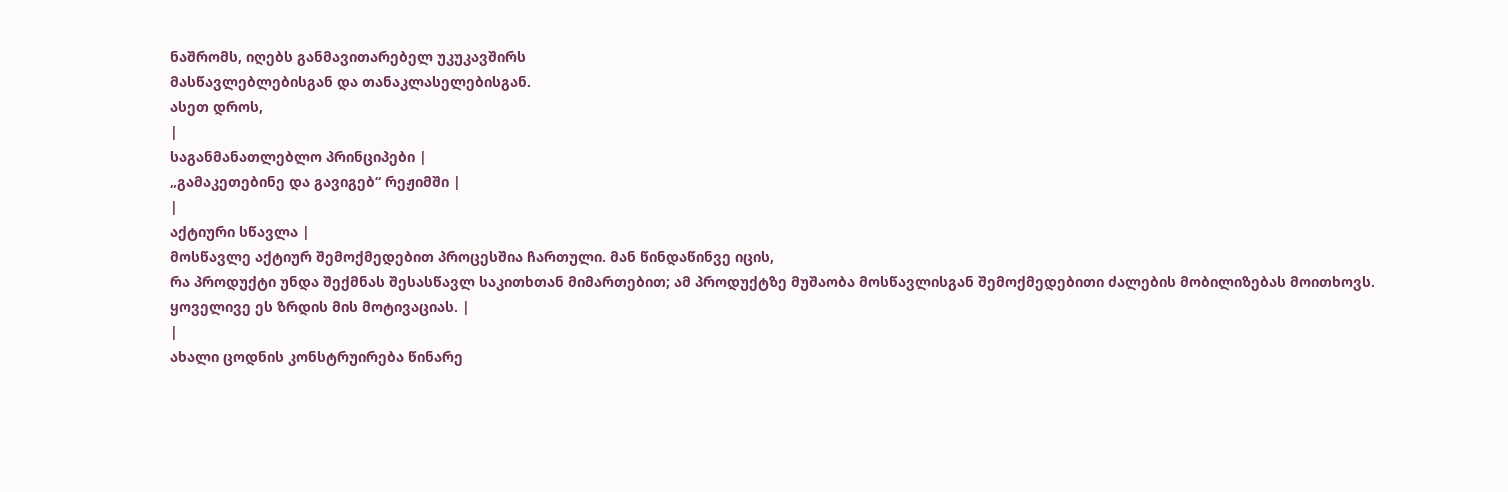ნაშრომს, იღებს განმავითარებელ უკუკავშირს
მასწავლებლებისგან და თანაკლასელებისგან.
ასეთ დროს,
|
საგანმანათლებლო პრინციპები |
„გამაკეთებინე და გავიგებ“ რეჟიმში |
|
აქტიური სწავლა |
მოსწავლე აქტიურ შემოქმედებით პროცესშია ჩართული. მან წინდაწინვე იცის,
რა პროდუქტი უნდა შექმნას შესასწავლ საკითხთან მიმართებით; ამ პროდუქტზე მუშაობა მოსწავლისგან შემოქმედებითი ძალების მობილიზებას მოითხოვს.
ყოველივე ეს ზრდის მის მოტივაციას. |
|
ახალი ცოდნის კონსტრუირება წინარე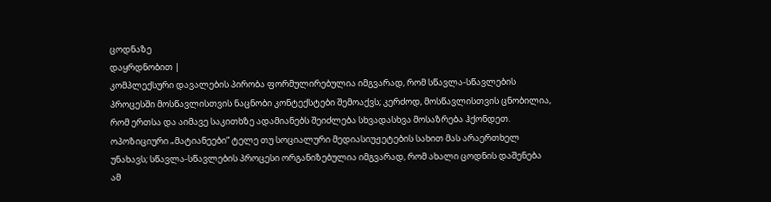ცოდნაზე
დაყრდნობით |
კომპლექსური დავალების პირობა ფორმულირებულია იმგვარად, რომ სწავლა-სწავლების
პროცესში მოსწავლისთვის ნაცნობი კონტექსტები შემოაქვს; კერძოდ, მოსწავლისთვის ცნობილია,
რომ ერთსა და აიმავე საკითხზე ადამიანებს შეიძლება სხვადასხვა მოსაზრება ჰქონდეთ.
ოპოზიციური „მატიანეები“ ტელე თუ სოციალური მედიასიუჟეტების სახით მას არაერთხელ
უნახავს; სწავლა-სწავლების პროცესი ორგანიზებულია იმგვარად, რომ ახალი ცოდნის დაშენება
ამ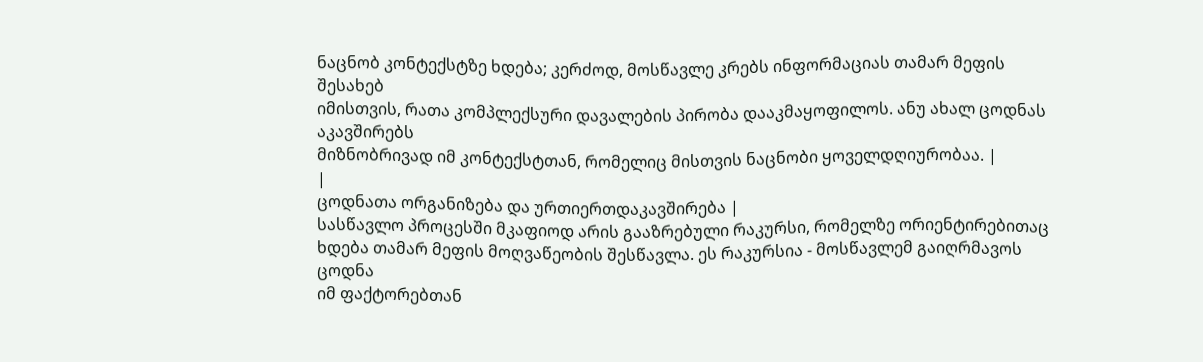ნაცნობ კონტექსტზე ხდება; კერძოდ, მოსწავლე კრებს ინფორმაციას თამარ მეფის შესახებ
იმისთვის, რათა კომპლექსური დავალების პირობა დააკმაყოფილოს. ანუ ახალ ცოდნას აკავშირებს
მიზნობრივად იმ კონტექსტთან, რომელიც მისთვის ნაცნობი ყოველდღიურობაა. |
|
ცოდნათა ორგანიზება და ურთიერთდაკავშირება |
სასწავლო პროცესში მკაფიოდ არის გააზრებული რაკურსი, რომელზე ორიენტირებითაც
ხდება თამარ მეფის მოღვაწეობის შესწავლა. ეს რაკურსია - მოსწავლემ გაიღრმავოს ცოდნა
იმ ფაქტორებთან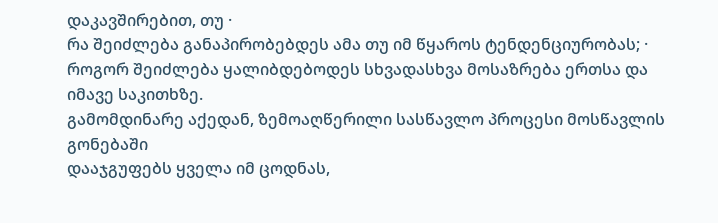დაკავშირებით, თუ ·
რა შეიძლება განაპირობებდეს ამა თუ იმ წყაროს ტენდენციურობას; ·
როგორ შეიძლება ყალიბდებოდეს სხვადასხვა მოსაზრება ერთსა და იმავე საკითხზე.
გამომდინარე აქედან, ზემოაღწერილი სასწავლო პროცესი მოსწავლის გონებაში
დააჯგუფებს ყველა იმ ცოდნას,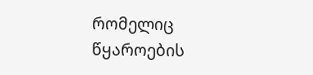რომელიც წყაროების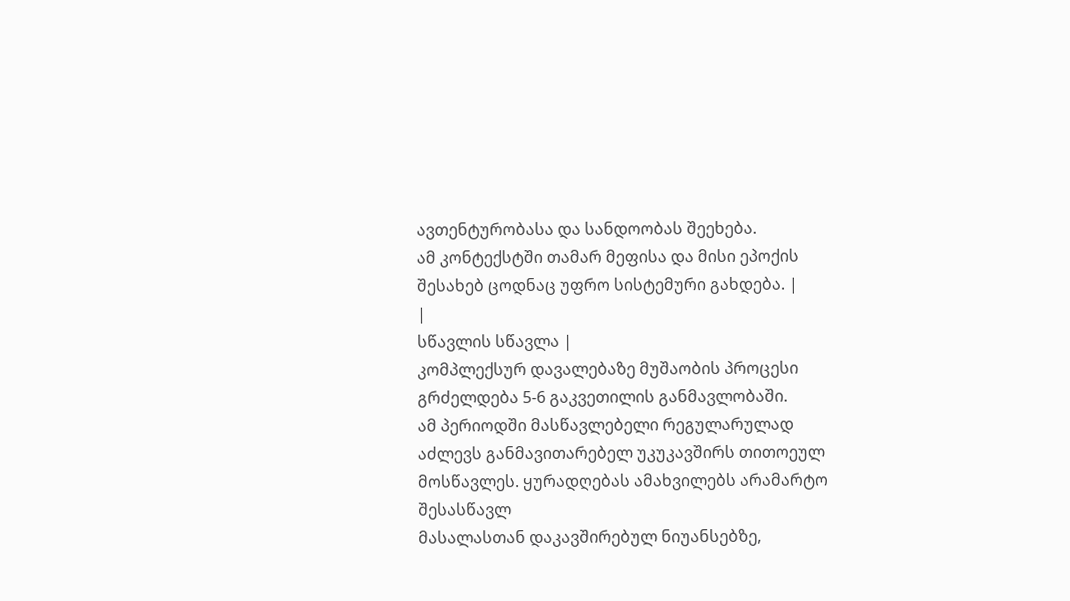ავთენტურობასა და სანდოობას შეეხება.
ამ კონტექსტში თამარ მეფისა და მისი ეპოქის შესახებ ცოდნაც უფრო სისტემური გახდება. |
|
სწავლის სწავლა |
კომპლექსურ დავალებაზე მუშაობის პროცესი გრძელდება 5-6 გაკვეთილის განმავლობაში.
ამ პერიოდში მასწავლებელი რეგულარულად აძლევს განმავითარებელ უკუკავშირს თითოეულ მოსწავლეს. ყურადღებას ამახვილებს არამარტო შესასწავლ
მასალასთან დაკავშირებულ ნიუანსებზე,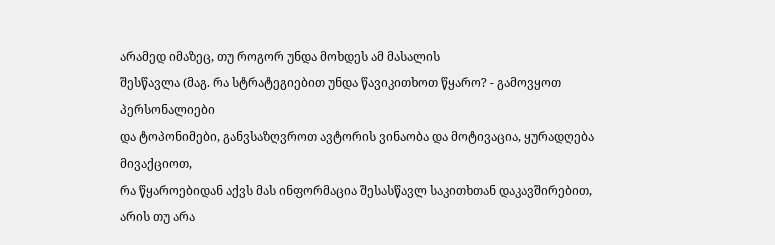არამედ იმაზეც, თუ როგორ უნდა მოხდეს ამ მასალის
შესწავლა (მაგ. რა სტრატეგიებით უნდა წავიკითხოთ წყარო? - გამოვყოთ პერსონალიები
და ტოპონიმები, განვსაზღვროთ ავტორის ვინაობა და მოტივაცია, ყურადღება მივაქციოთ,
რა წყაროებიდან აქვს მას ინფორმაცია შესასწავლ საკითხთან დაკავშირებით, არის თუ არა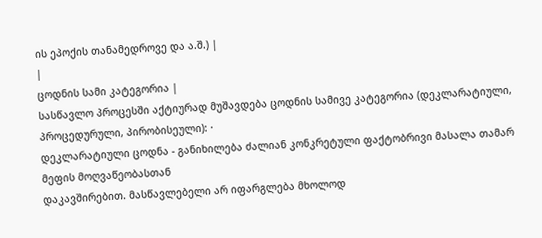ის ეპოქის თანამედროვე და ა.შ.) |
|
ცოდნის სამი კატეგორია |
სასწავლო პროცესში აქტიურად მუშავდება ცოდნის სამივე კატეგორია (დეკლარატიული,
პროცედურული, პირობისეული): ·
დეკლარატიული ცოდნა - განიხილება ძალიან კონკრეტული ფაქტობრივი მასალა თამარ მეფის მოღვაწეობასთან
დაკავშირებით. მასწავლებელი არ იფარგლება მხოლოდ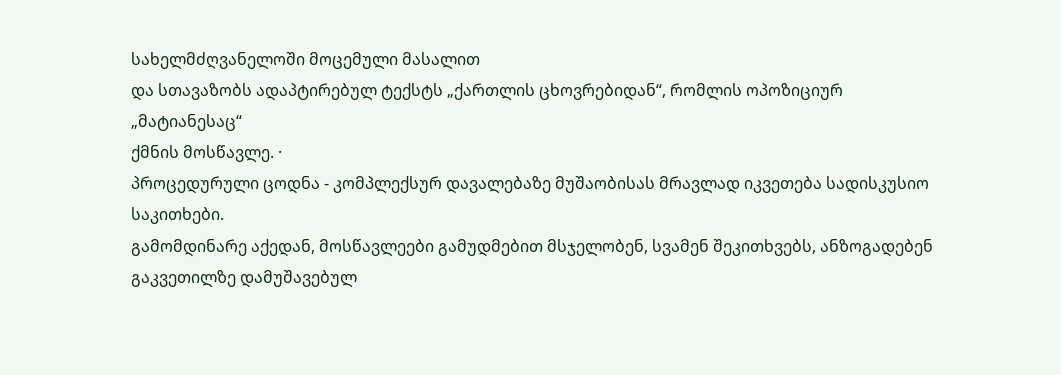სახელმძღვანელოში მოცემული მასალით
და სთავაზობს ადაპტირებულ ტექსტს „ქართლის ცხოვრებიდან“, რომლის ოპოზიციურ „მატიანესაც“
ქმნის მოსწავლე. ·
პროცედურული ცოდნა - კომპლექსურ დავალებაზე მუშაობისას მრავლად იკვეთება სადისკუსიო საკითხები.
გამომდინარე აქედან, მოსწავლეები გამუდმებით მსჯელობენ, სვამენ შეკითხვებს, ანზოგადებენ
გაკვეთილზე დამუშავებულ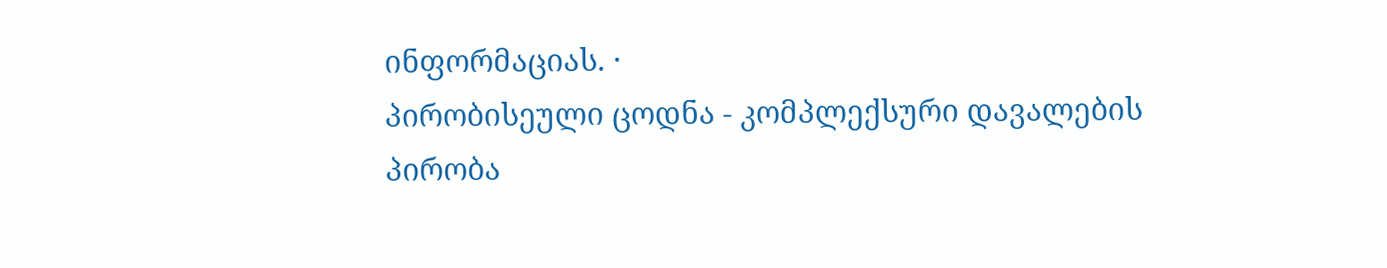ინფორმაციას. ·
პირობისეული ცოდნა - კომპლექსური დავალების პირობა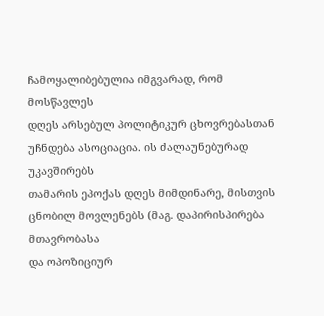ჩამოყალიბებულია იმგვარად, რომ მოსწავლეს
დღეს არსებულ პოლიტიკურ ცხოვრებასთან უჩნდება ასოციაცია. ის ძალაუნებურად უკავშირებს
თამარის ეპოქას დღეს მიმდინარე, მისთვის ცნობილ მოვლენებს (მაგ. დაპირისპირება მთავრობასა
და ოპოზიციურ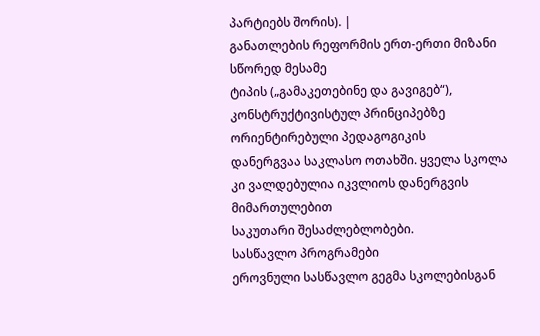პარტიებს შორის). |
განათლების რეფორმის ერთ-ერთი მიზანი სწორედ მესამე
ტიპის („გამაკეთებინე და გავიგებ“), კონსტრუქტივისტულ პრინციპებზე ორიენტირებული პედაგოგიკის
დანერგვაა საკლასო ოთახში. ყველა სკოლა კი ვალდებულია იკვლიოს დანერგვის მიმართულებით
საკუთარი შესაძლებლობები.
სასწავლო პროგრამები
ეროვნული სასწავლო გეგმა სკოლებისგან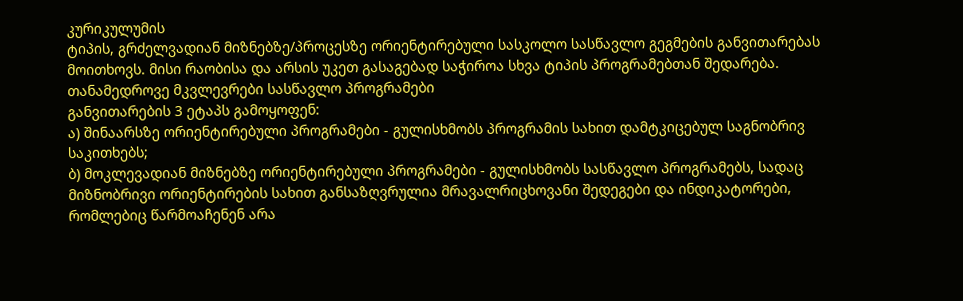კურიკულუმის
ტიპის, გრძელვადიან მიზნებზე/პროცესზე ორიენტირებული სასკოლო სასწავლო გეგმების განვითარებას
მოითხოვს. მისი რაობისა და არსის უკეთ გასაგებად საჭიროა სხვა ტიპის პროგრამებთან შედარება.
თანამედროვე მკვლევრები სასწავლო პროგრამები
განვითარების 3 ეტაპს გამოყოფენ:
ა) შინაარსზე ორიენტირებული პროგრამები - გულისხმობს პროგრამის სახით დამტკიცებულ საგნობრივ
საკითხებს;
ბ) მოკლევადიან მიზნებზე ორიენტირებული პროგრამები - გულისხმობს სასწავლო პროგრამებს, სადაც
მიზნობრივი ორიენტირების სახით განსაზღვრულია მრავალრიცხოვანი შედეგები და ინდიკატორები,
რომლებიც წარმოაჩენენ არა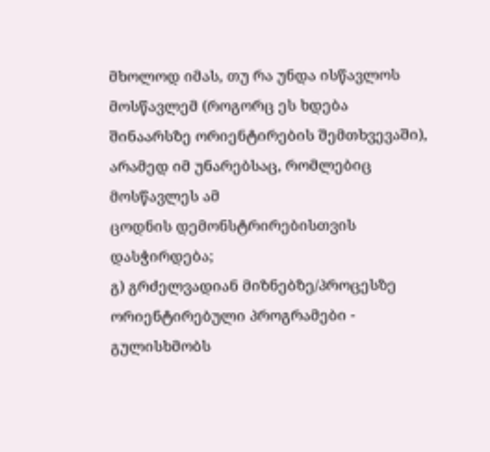მხოლოდ იმას, თუ რა უნდა ისწავლოს მოსწავლემ (როგორც ეს ხდება
შინაარსზე ორიენტირების შემთხვევაში), არამედ იმ უნარებსაც, რომლებიც მოსწავლეს ამ
ცოდნის დემონსტრირებისთვის დასჭირდება;
გ) გრძელვადიან მიზნებზე/პროცესზე ორიენტირებული პროგრამები - გულისხმობს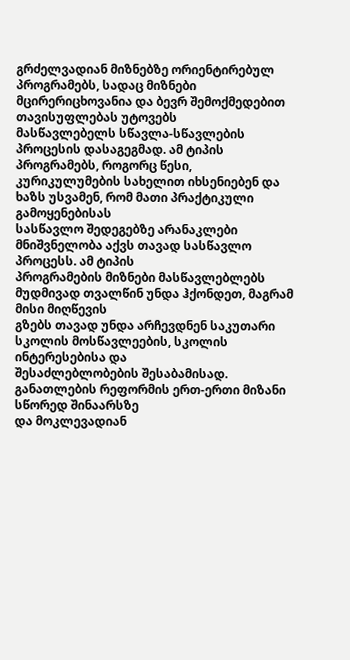გრძელვადიან მიზნებზე ორიენტირებულ
პროგრამებს, სადაც მიზნები მცირერიცხოვანია და ბევრ შემოქმედებით თავისუფლებას უტოვებს
მასწავლებელს სწავლა-სწავლების პროცესის დასაგეგმად. ამ ტიპის პროგრამებს, როგორც წესი,
კურიკულუმების სახელით იხსენიებენ და ხაზს უსვამენ, რომ მათი პრაქტიკული გამოყენებისას
სასწავლო შედეგებზე არანაკლები მნიშვნელობა აქვს თავად სასწავლო პროცესს. ამ ტიპის
პროგრამების მიზნები მასწავლებლებს მუდმივად თვალწინ უნდა ჰქონდეთ, მაგრამ მისი მიღწევის
გზებს თავად უნდა არჩევდნენ საკუთარი სკოლის მოსწავლეების, სკოლის ინტერესებისა და
შესაძლებლობების შესაბამისად.
განათლების რეფორმის ერთ-ერთი მიზანი სწორედ შინაარსზე
და მოკლევადიან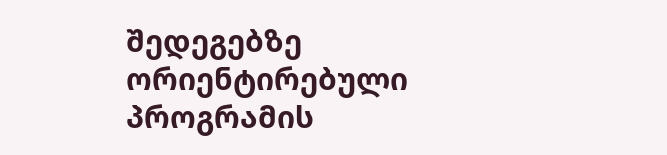შედეგებზე ორიენტირებული პროგრამის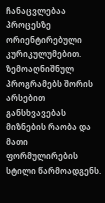ჩანაცვლებაა პროცესზე ორიენტირებული
კურიკულუმებით.
ზემოაღნიშნულ პროგრამებს შორის არსებით განსხვავებას
მიზნების რაობა და მათი ფორმულირების სტილი წარმოადგენს.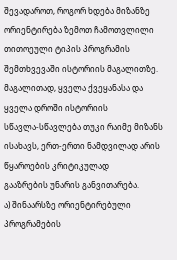შევადაროთ, როგორ ხდება მიზანზე
ორიენტირება ზემოთ ჩამოთვლილი თითოეული ტიპის პროგრამის შემთხვევაში ისტორიის მაგალითზე.
მაგალითად, ყველა ქვეყანასა და ყველა დროში ისტორიის
სწავლა-სწავლება თუკი რაიმე მიზანს ისახავს, ერთ-ერთი ნამდვილად არის წყაროების კრიტიკულად
გააზრების უნარის განვითარება.
ა) შინაარსზე ორიენტირებული
პროგრამების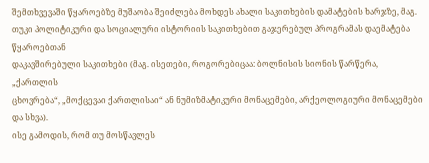შემთხვევაში წყაროებზე მუშაობა შეიძლება მოხდეს ახალი საკითხების დამატების ხარჯზე, მაგ.
თუკი პოლიტიკური და სოციალური ისტორიის საკითხებით გაჯერებულ პროგრამას დაემატება წყაროებთან
დაკავშირებული საკითხები (მაგ. ისეთები, როგორებიცაა: ბოლნისის სიონის წარწერა, „ქართლის
ცხოვრება“, „მოქცევაი ქართლისაი“ ან ნუმიზმატიკური მონაცემები, არქეოლოგიური მონაცემები
და სხვა).
ისე გამოდის, რომ თუ მოსწავლეს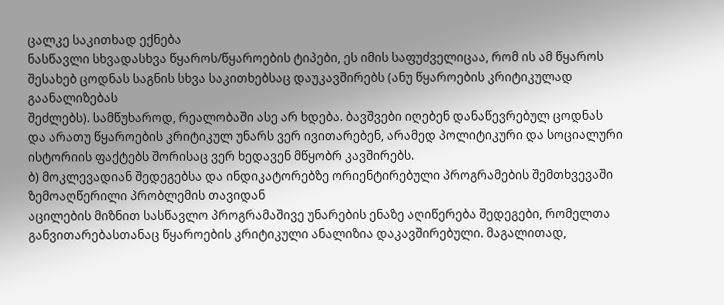ცალკე საკითხად ექნება
ნასწავლი სხვადასხვა წყაროს/წყაროების ტიპები, ეს იმის საფუძველიცაა, რომ ის ამ წყაროს
შესახებ ცოდნას საგნის სხვა საკითხებსაც დაუკავშირებს (ანუ წყაროების კრიტიკულად გაანალიზებას
შეძლებს). სამწუხაროდ, რეალობაში ასე არ ხდება. ბავშვები იღებენ დანაწევრებულ ცოდნას
და არათუ წყაროების კრიტიკულ უნარს ვერ ივითარებენ, არამედ პოლიტიკური და სოციალური
ისტორიის ფაქტებს შორისაც ვერ ხედავენ მწყობრ კავშირებს.
ბ) მოკლევადიან შედეგებსა და ინდიკატორებზე ორიენტირებული პროგრამების შემთხვევაში ზემოაღწერილი პრობლემის თავიდან
აცილების მიზნით სასწავლო პროგრამაშივე უნარების ენაზე აღიწერება შედეგები, რომელთა
განვითარებასთანაც წყაროების კრიტიკული ანალიზია დაკავშირებული. მაგალითად,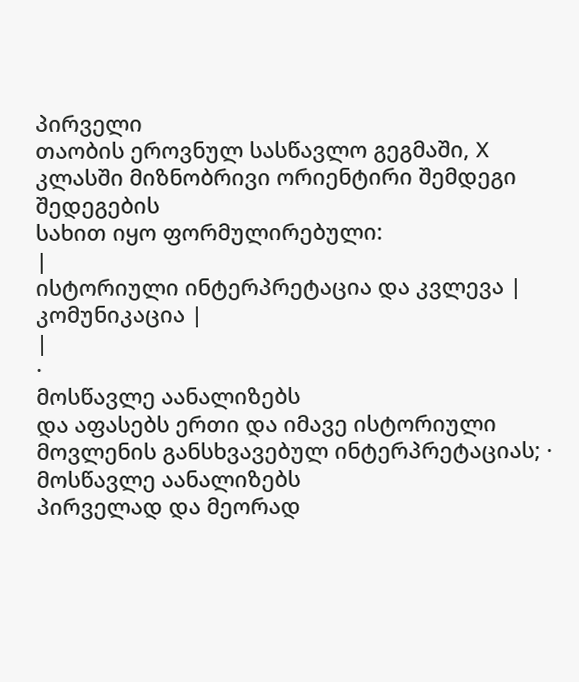პირველი
თაობის ეროვნულ სასწავლო გეგმაში, X კლასში მიზნობრივი ორიენტირი შემდეგი შედეგების
სახით იყო ფორმულირებული:
|
ისტორიული ინტერპრეტაცია და კვლევა |
კომუნიკაცია |
|
·
მოსწავლე აანალიზებს
და აფასებს ერთი და იმავე ისტორიული მოვლენის განსხვავებულ ინტერპრეტაციას; ·
მოსწავლე აანალიზებს
პირველად და მეორად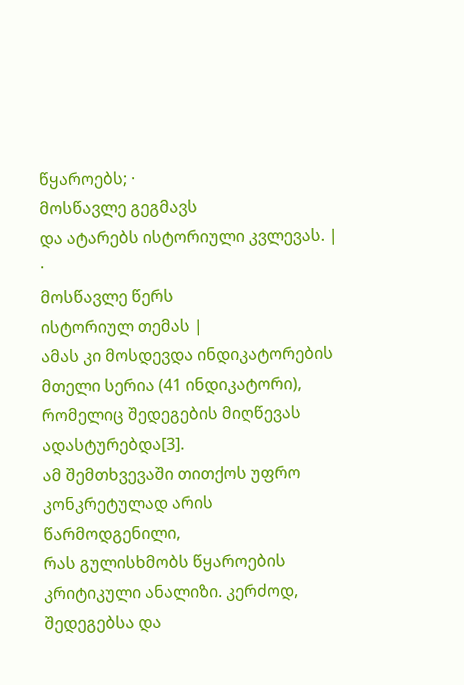წყაროებს; ·
მოსწავლე გეგმავს
და ატარებს ისტორიული კვლევას. |
·
მოსწავლე წერს
ისტორიულ თემას |
ამას კი მოსდევდა ინდიკატორების მთელი სერია (41 ინდიკატორი),
რომელიც შედეგების მიღწევას ადასტურებდა[3].
ამ შემთხვევაში თითქოს უფრო კონკრეტულად არის წარმოდგენილი,
რას გულისხმობს წყაროების კრიტიკული ანალიზი. კერძოდ, შედეგებსა და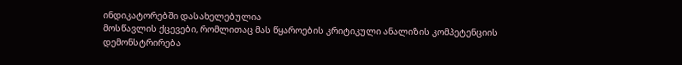ინდიკატორებში დასახელებულია
მოსწავლის ქცევები, რომლითაც მას წყაროების კრიტიკული ანალიზის კომპეტენციის დემონსტრირება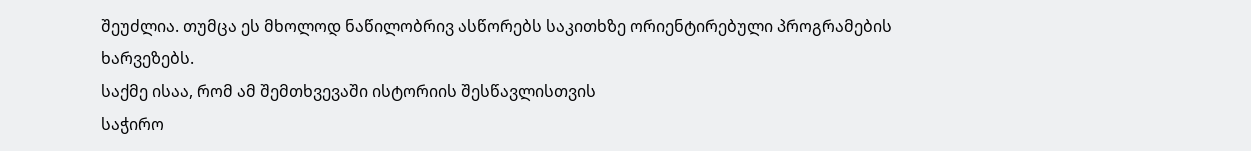შეუძლია. თუმცა ეს მხოლოდ ნაწილობრივ ასწორებს საკითხზე ორიენტირებული პროგრამების
ხარვეზებს.
საქმე ისაა, რომ ამ შემთხვევაში ისტორიის შესწავლისთვის
საჭირო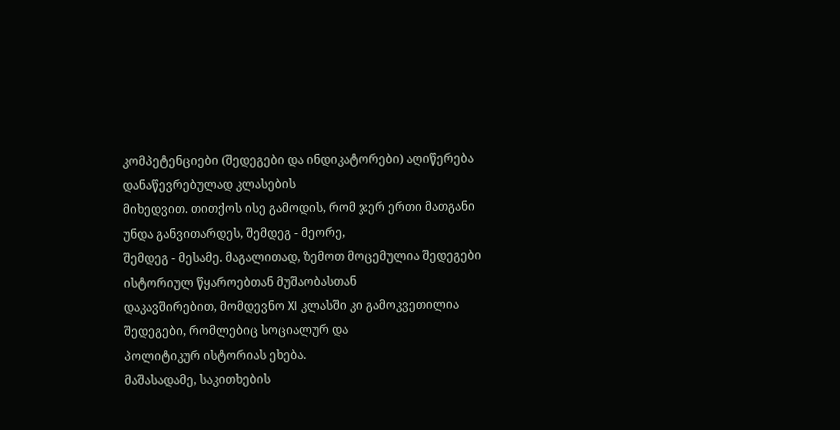კომპეტენციები (შედეგები და ინდიკატორები) აღიწერება დანაწევრებულად კლასების
მიხედვით. თითქოს ისე გამოდის, რომ ჯერ ერთი მათგანი უნდა განვითარდეს, შემდეგ - მეორე,
შემდეგ - მესამე. მაგალითად, ზემოთ მოცემულია შედეგები ისტორიულ წყაროებთან მუშაობასთან
დაკავშირებით, მომდევნო XI კლასში კი გამოკვეთილია შედეგები, რომლებიც სოციალურ და
პოლიტიკურ ისტორიას ეხება.
მაშასადამე, საკითხების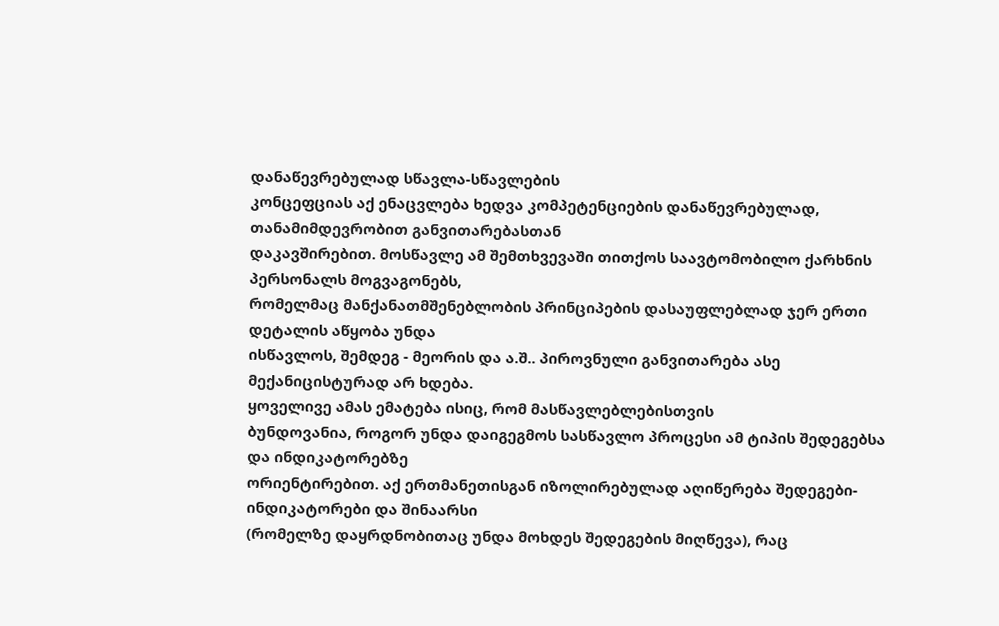დანაწევრებულად სწავლა-სწავლების
კონცეფციას აქ ენაცვლება ხედვა კომპეტენციების დანაწევრებულად, თანამიმდევრობით განვითარებასთან
დაკავშირებით. მოსწავლე ამ შემთხვევაში თითქოს საავტომობილო ქარხნის პერსონალს მოგვაგონებს,
რომელმაც მანქანათმშენებლობის პრინციპების დასაუფლებლად ჯერ ერთი დეტალის აწყობა უნდა
ისწავლოს, შემდეგ - მეორის და ა.შ.. პიროვნული განვითარება ასე მექანიცისტურად არ ხდება.
ყოველივე ამას ემატება ისიც, რომ მასწავლებლებისთვის
ბუნდოვანია, როგორ უნდა დაიგეგმოს სასწავლო პროცესი ამ ტიპის შედეგებსა და ინდიკატორებზე
ორიენტირებით. აქ ერთმანეთისგან იზოლირებულად აღიწერება შედეგები-ინდიკატორები და შინაარსი
(რომელზე დაყრდნობითაც უნდა მოხდეს შედეგების მიღწევა), რაც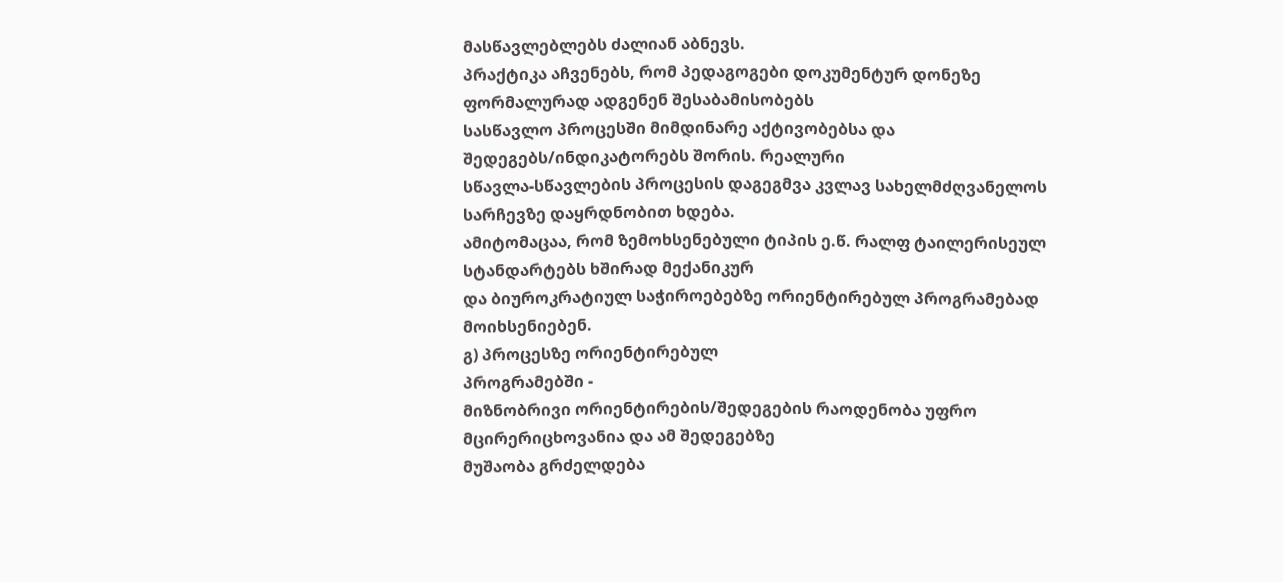მასწავლებლებს ძალიან აბნევს.
პრაქტიკა აჩვენებს, რომ პედაგოგები დოკუმენტურ დონეზე ფორმალურად ადგენენ შესაბამისობებს
სასწავლო პროცესში მიმდინარე აქტივობებსა და შედეგებს/ინდიკატორებს შორის. რეალური
სწავლა-სწავლების პროცესის დაგეგმვა კვლავ სახელმძღვანელოს სარჩევზე დაყრდნობით ხდება.
ამიტომაცაა, რომ ზემოხსენებული ტიპის ე.წ. რალფ ტაილერისეულ სტანდარტებს ხშირად მექანიკურ
და ბიუროკრატიულ საჭიროებებზე ორიენტირებულ პროგრამებად მოიხსენიებენ.
გ) პროცესზე ორიენტირებულ
პროგრამებში -
მიზნობრივი ორიენტირების/შედეგების რაოდენობა უფრო მცირერიცხოვანია და ამ შედეგებზე
მუშაობა გრძელდება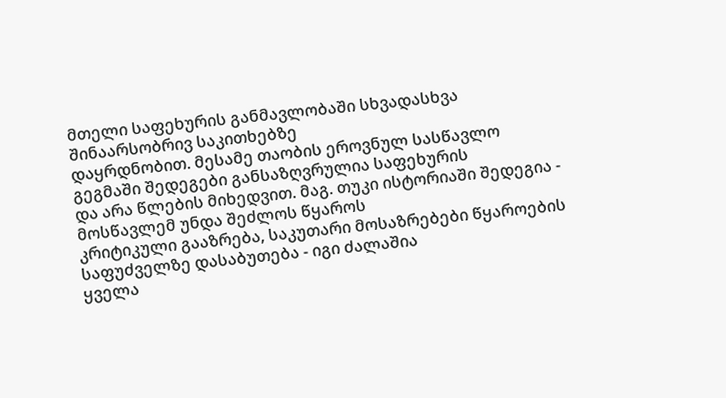მთელი საფეხურის განმავლობაში სხვადასხვა შინაარსობრივ საკითხებზე
დაყრდნობით. მესამე თაობის ეროვნულ სასწავლო გეგმაში შედეგები განსაზღვრულია საფეხურის
და არა წლების მიხედვით. მაგ. თუკი ისტორიაში შედეგია - მოსწავლემ უნდა შეძლოს წყაროს
კრიტიკული გააზრება, საკუთარი მოსაზრებები წყაროების საფუძველზე დასაბუთება - იგი ძალაშია
ყველა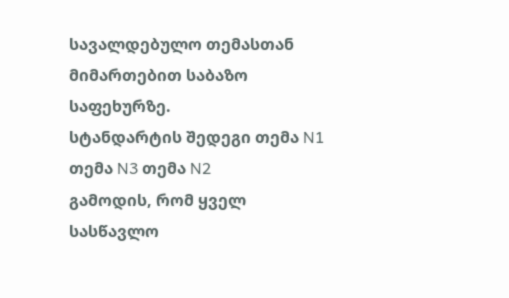სავალდებულო თემასთან მიმართებით საბაზო საფეხურზე.
სტანდარტის შედეგი თემა N1 თემა N3 თემა N2
გამოდის, რომ ყველ სასწავლო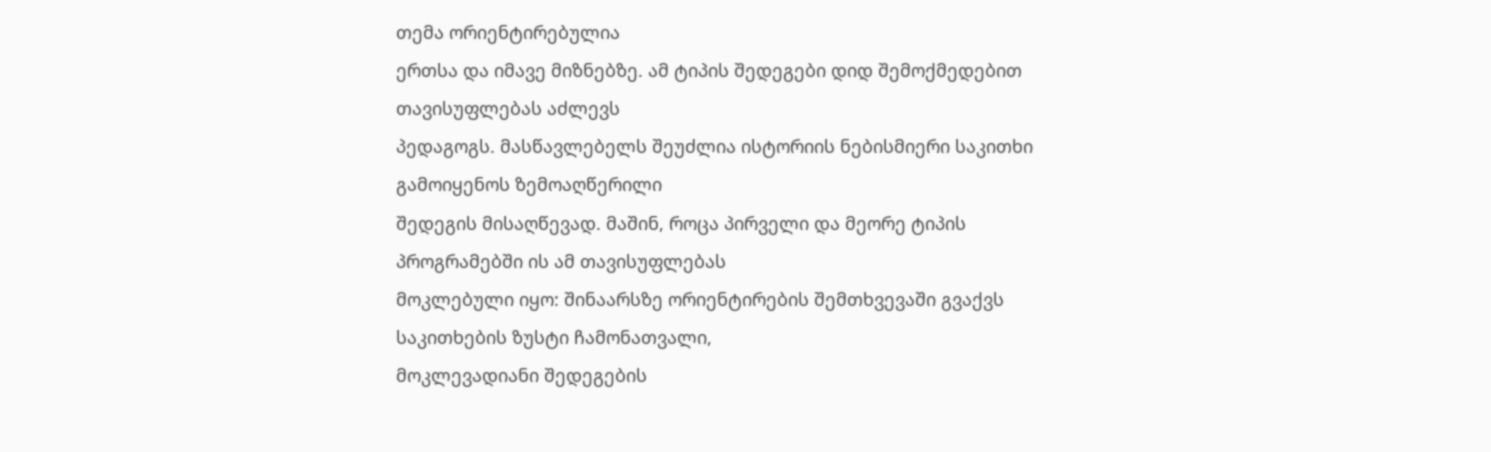თემა ორიენტირებულია
ერთსა და იმავე მიზნებზე. ამ ტიპის შედეგები დიდ შემოქმედებით თავისუფლებას აძლევს
პედაგოგს. მასწავლებელს შეუძლია ისტორიის ნებისმიერი საკითხი გამოიყენოს ზემოაღწერილი
შედეგის მისაღწევად. მაშინ, როცა პირველი და მეორე ტიპის პროგრამებში ის ამ თავისუფლებას
მოკლებული იყო: შინაარსზე ორიენტირების შემთხვევაში გვაქვს საკითხების ზუსტი ჩამონათვალი,
მოკლევადიანი შედეგების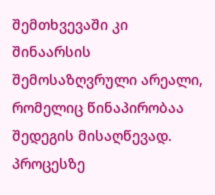შემთხვევაში კი შინაარსის შემოსაზღვრული არეალი, რომელიც წინაპირობაა
შედეგის მისაღწევად.
პროცესზე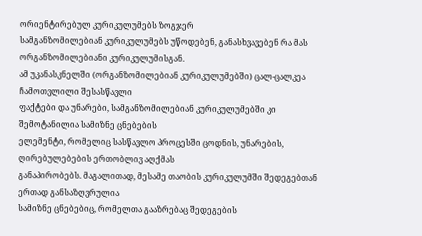ორიენტირებულ კურიკულუმებს ზოგჯერ
სამგანზომილებიან კურიკულუმებს უწოდებენ, განასხვავებენ რა მას ორგანზომილებიანი კურიკულუმისგან.
ამ უკანასკნელში (ორგანზომილებიან კურიკულუმებში) ცალ-ცალკეა ჩამოთვლილი შესასწავლი
ფაქტები და უნარები, სამგანზომილებიან კურიკულუმებში კი შემოტანილია სამიზნე ცნებების
ელემენტი, რომელიც სასწავლო პროცესში ცოდნის, უნარების, ღირებულებების ერთობლივ აღქმას
განაპირობებს. მაგალითად, მესამე თაობის კურიკულუმში შედეგებთან ერთად განსაზღვრულია
სამიზნე ცნებებიც, რომელთა გააზრებაც შედეგების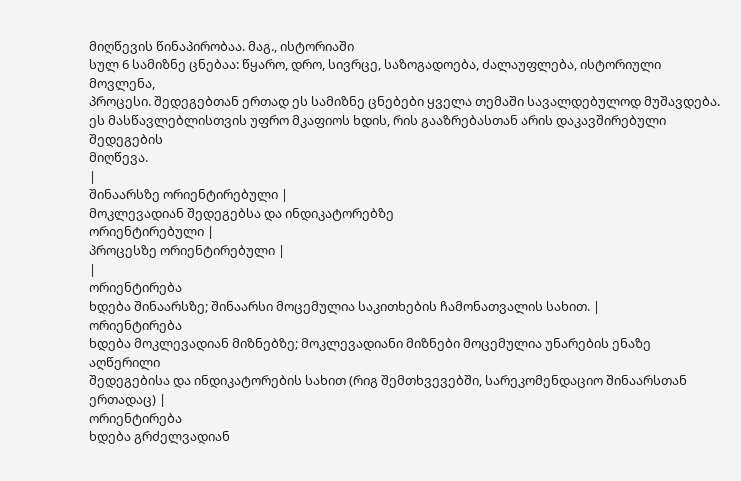მიღწევის წინაპირობაა. მაგ., ისტორიაში
სულ 6 სამიზნე ცნებაა: წყარო, დრო, სივრცე, საზოგადოება, ძალაუფლება, ისტორიული მოვლენა,
პროცესი. შედეგებთან ერთად ეს სამიზნე ცნებები ყველა თემაში სავალდებულოდ მუშავდება.
ეს მასწავლებლისთვის უფრო მკაფიოს ხდის, რის გააზრებასთან არის დაკავშირებული შედეგების
მიღწევა.
|
შინაარსზე ორიენტირებული |
მოკლევადიან შედეგებსა და ინდიკატორებზე
ორიენტირებული |
პროცესზე ორიენტირებული |
|
ორიენტირება
ხდება შინაარსზე; შინაარსი მოცემულია საკითხების ჩამონათვალის სახით. |
ორიენტირება
ხდება მოკლევადიან მიზნებზე; მოკლევადიანი მიზნები მოცემულია უნარების ენაზე აღწერილი
შედეგებისა და ინდიკატორების სახით (რიგ შემთხვევებში, სარეკომენდაციო შინაარსთან
ერთადაც) |
ორიენტირება
ხდება გრძელვადიან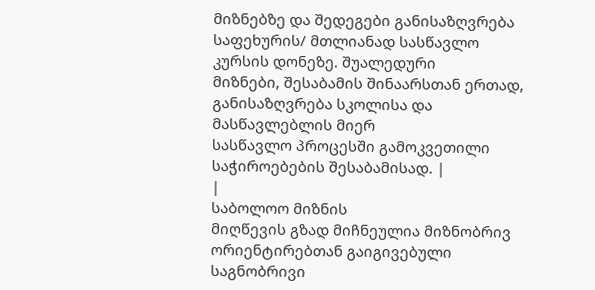მიზნებზე და შედეგები განისაზღვრება საფეხურის/ მთლიანად სასწავლო
კურსის დონეზე. შუალედური
მიზნები, შესაბამის შინაარსთან ერთად, განისაზღვრება სკოლისა და მასწავლებლის მიერ
სასწავლო პროცესში გამოკვეთილი საჭიროებების შესაბამისად. |
|
საბოლოო მიზნის
მიღწევის გზად მიჩნეულია მიზნობრივ ორიენტირებთან გაიგივებული საგნობრივი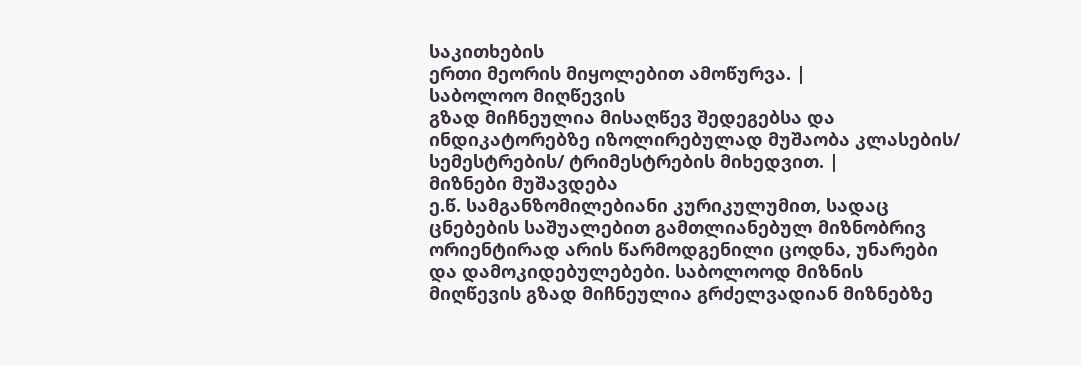საკითხების
ერთი მეორის მიყოლებით ამოწურვა. |
საბოლოო მიღწევის
გზად მიჩნეულია მისაღწევ შედეგებსა და ინდიკატორებზე იზოლირებულად მუშაობა კლასების/
სემესტრების/ ტრიმესტრების მიხედვით. |
მიზნები მუშავდება
ე.წ. სამგანზომილებიანი კურიკულუმით, სადაც ცნებების საშუალებით გამთლიანებულ მიზნობრივ
ორიენტირად არის წარმოდგენილი ცოდნა, უნარები და დამოკიდებულებები. საბოლოოდ მიზნის
მიღწევის გზად მიჩნეულია გრძელვადიან მიზნებზე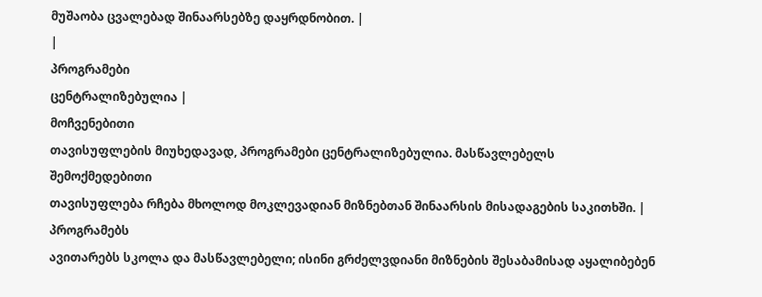მუშაობა ცვალებად შინაარსებზე დაყრდნობით. |
|
პროგრამები
ცენტრალიზებულია |
მოჩვენებითი
თავისუფლების მიუხედავად, პროგრამები ცენტრალიზებულია. მასწავლებელს შემოქმედებითი
თავისუფლება რჩება მხოლოდ მოკლევადიან მიზნებთან შინაარსის მისადაგების საკითხში. |
პროგრამებს
ავითარებს სკოლა და მასწავლებელი; ისინი გრძელვდიანი მიზნების შესაბამისად აყალიბებენ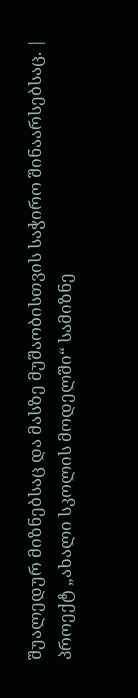შუალედურ მიზნებსაც და მასზე მუშაობისთვის საჭირო შინაარსებსაც. |
პროექტ „ახალი სკოლის მოდელში“ სამიზნე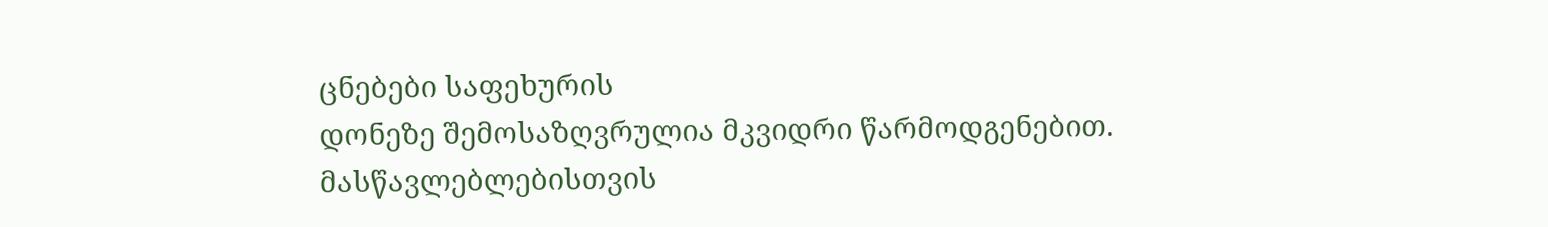ცნებები საფეხურის
დონეზე შემოსაზღვრულია მკვიდრი წარმოდგენებით. მასწავლებლებისთვის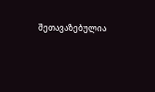შეთავაზებულია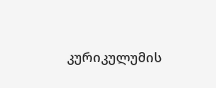კურიკულუმის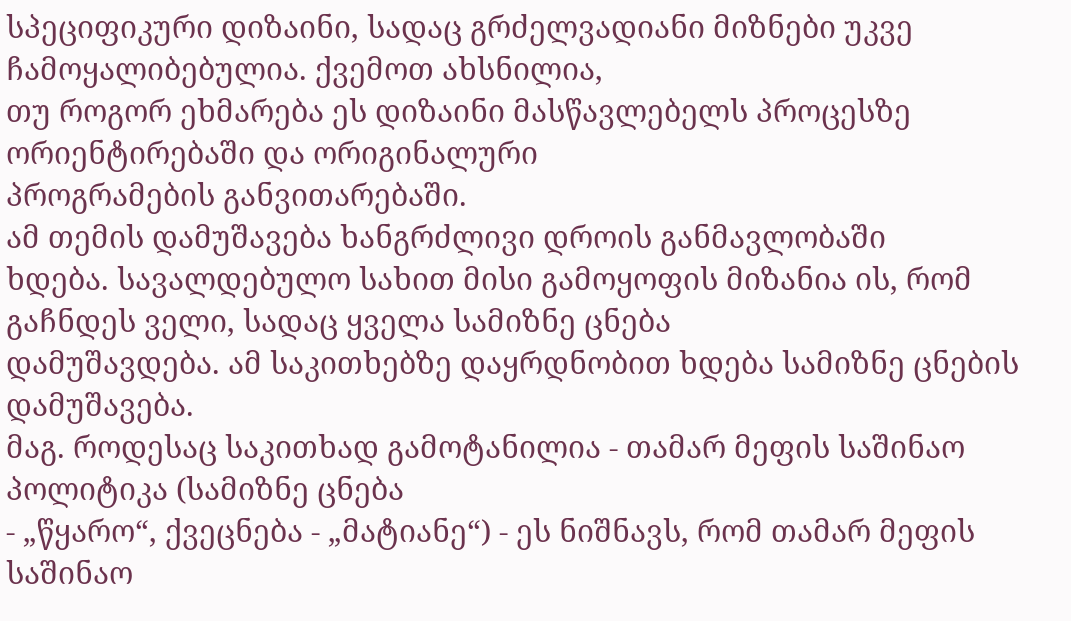სპეციფიკური დიზაინი, სადაც გრძელვადიანი მიზნები უკვე ჩამოყალიბებულია. ქვემოთ ახსნილია,
თუ როგორ ეხმარება ეს დიზაინი მასწავლებელს პროცესზე ორიენტირებაში და ორიგინალური
პროგრამების განვითარებაში.
ამ თემის დამუშავება ხანგრძლივი დროის განმავლობაში
ხდება. სავალდებულო სახით მისი გამოყოფის მიზანია ის, რომ გაჩნდეს ველი, სადაც ყველა სამიზნე ცნება
დამუშავდება. ამ საკითხებზე დაყრდნობით ხდება სამიზნე ცნების დამუშავება.
მაგ. როდესაც საკითხად გამოტანილია - თამარ მეფის საშინაო პოლიტიკა (სამიზნე ცნება
- „წყარო“, ქვეცნება - „მატიანე“) - ეს ნიშნავს, რომ თამარ მეფის საშინაო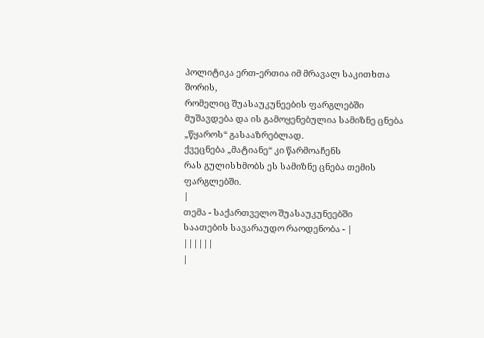პოლიტიკა ერთ-ერთია იმ მრავალ საკითხთა შორის,
რომელიც შუასაუკუნეების ფარგლებში მუშავდება და ის გამოყენებულია სამიზნე ცნება „წყაროს“ გასააზრებლად.
ქვეცნება „მატიანე“ კი წარმოაჩენს
რას გულისხმობს ეს სამიზნე ცნება თემის ფარგლებში.
|
თემა - საქართველო შუასაუკუნეებში
საათების სავარაუდო რაოდენობა - |
||||||
|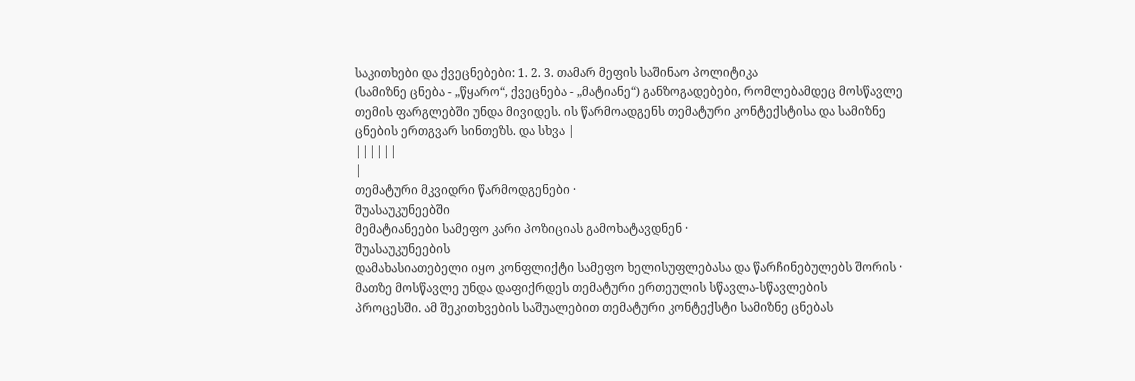საკითხები და ქვეცნებები: 1. 2. 3. თამარ მეფის საშინაო პოლიტიკა
(სამიზნე ცნება - „წყარო“, ქვეცნება - „მატიანე“) განზოგადებები, რომლებამდეც მოსწავლე
თემის ფარგლებში უნდა მივიდეს. ის წარმოადგენს თემატური კონტექსტისა და სამიზნე
ცნების ერთგვარ სინთეზს. და სხვა |
||||||
|
თემატური მკვიდრი წარმოდგენები ·
შუასაუკუნეებში
მემატიანეები სამეფო კარი პოზიციას გამოხატავდნენ ·
შუასაუკუნეების
დამახასიათებელი იყო კონფლიქტი სამეფო ხელისუფლებასა და წარჩინებულებს შორის ·
მათზე მოსწავლე უნდა დაფიქრდეს თემატური ერთეულის სწავლა-სწავლების
პროცესში. ამ შეკითხვების საშუალებით თემატური კონტექსტი სამიზნე ცნებას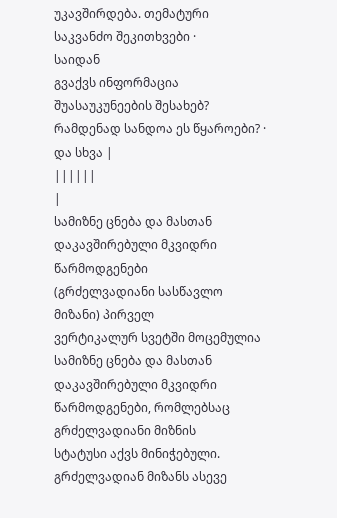უკავშირდება. თემატური საკვანძო შეკითხვები ·
საიდან
გვაქვს ინფორმაცია შუასაუკუნეების შესახებ? რამდენად სანდოა ეს წყაროები? ·
და სხვა |
||||||
|
სამიზნე ცნება და მასთან დაკავშირებული მკვიდრი წარმოდგენები
(გრძელვადიანი სასწავლო მიზანი) პირველ
ვერტიკალურ სვეტში მოცემულია სამიზნე ცნება და მასთან დაკავშირებული მკვიდრი
წარმოდგენები, რომლებსაც გრძელვადიანი მიზნის
სტატუსი აქვს მინიჭებული. გრძელვადიან მიზანს ასევე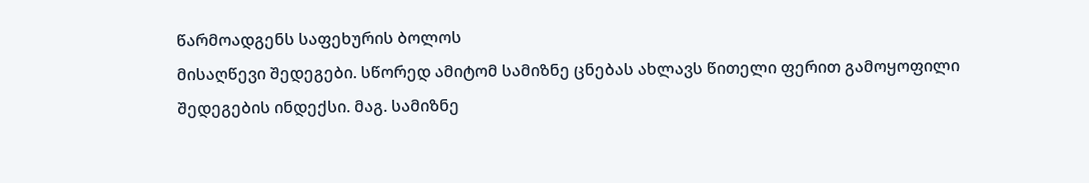წარმოადგენს საფეხურის ბოლოს
მისაღწევი შედეგები. სწორედ ამიტომ სამიზნე ცნებას ახლავს წითელი ფერით გამოყოფილი
შედეგების ინდექსი. მაგ. სამიზნე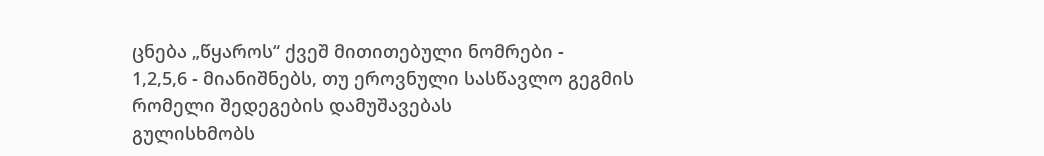ცნება „წყაროს“ ქვეშ მითითებული ნომრები -
1,2,5,6 - მიანიშნებს, თუ ეროვნული სასწავლო გეგმის რომელი შედეგების დამუშავებას
გულისხმობს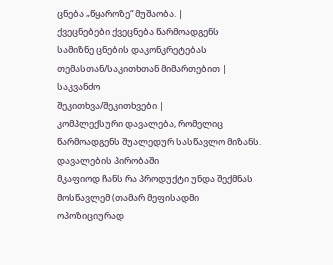ცნება „წყაროზე“ მუშაობა. |
ქვეცნებები ქვეცნება წარმოადგენს
სამიზნე ცნების დაკონკრეტებას თემასთან/საკითხთან მიმართებით |
საკვანძო
შეკითხვა/შეკითხვები |
კომპლექსური დავალება, რომელიც წარმოადგენს შუალედურ სასწავლო მიზანს. დავალების პირობაში
მკაფიოდ ჩანს რა პროდუქტი უნდა შექმნას მოსწავლემ (თამარ მეფისადმი ოპოზიციურად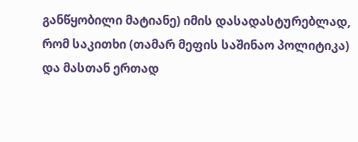განწყობილი მატიანე) იმის დასადასტურებლად,
რომ საკითხი (თამარ მეფის საშინაო პოლიტიკა)
და მასთან ერთად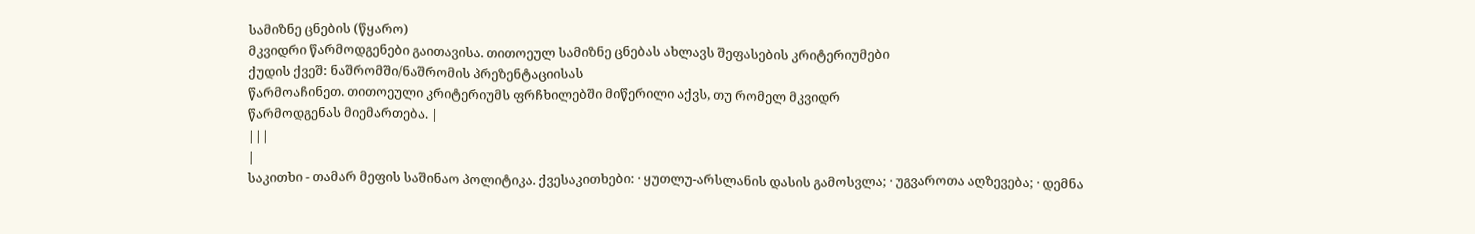სამიზნე ცნების (წყარო)
მკვიდრი წარმოდგენები გაითავისა. თითოეულ სამიზნე ცნებას ახლავს შეფასების კრიტერიუმები
ქუდის ქვეშ: ნაშრომში/ნაშრომის პრეზენტაციისას
წარმოაჩინეთ. თითოეული კრიტერიუმს ფრჩხილებში მიწერილი აქვს, თუ რომელ მკვიდრ
წარმოდგენას მიემართება. |
|||
|
საკითხი - თამარ მეფის საშინაო პოლიტიკა. ქვესაკითხები: · ყუთლუ-არსლანის დასის გამოსვლა; · უგვაროთა აღზევება; · დემნა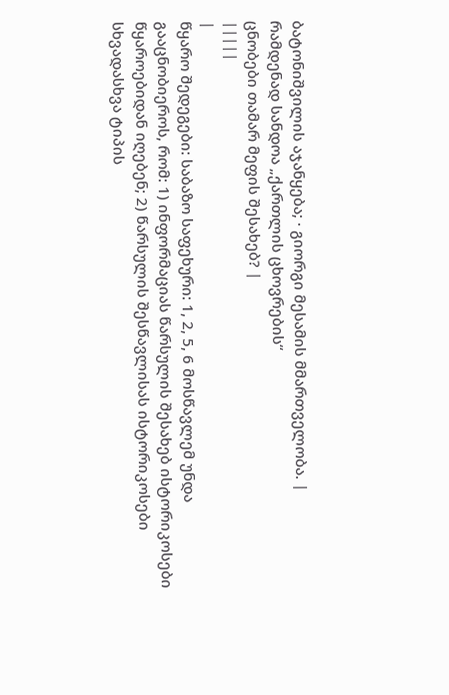ბატონიშვილის აჯანყება; · გიორგი მესამის მმართველობა. |
რამდენად სანდოა „ქართლის ცხოვრების“
ცნობები თამარ მეფის შესახებ? |
|||||
|
წყარო შედეგები: საბაზო საფეხური: 1, 2, 5, 6 მოსწავლემ უნდა გააცნობიეროს, რომ: 1) ინფორმაციას წარსულის შესახებ ისტორიკოსები
წყაროებიდან იღებენ; 2) წარსულის შესწავლისას ისტორიკოსები
სხვადასხვა ტიპის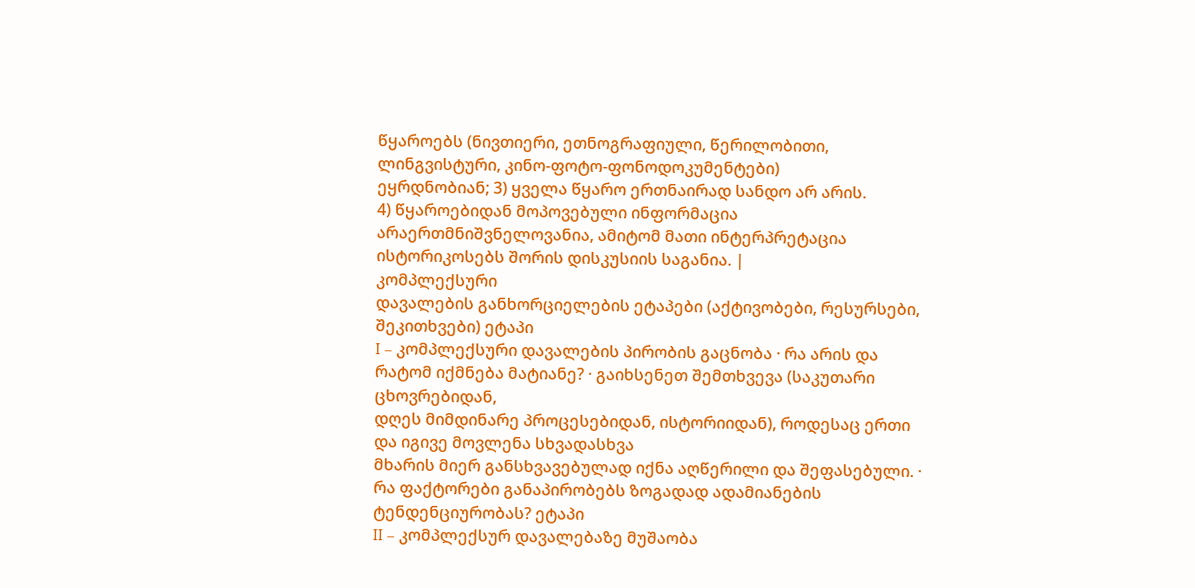წყაროებს (ნივთიერი, ეთნოგრაფიული, წერილობითი, ლინგვისტური, კინო-ფოტო-ფონოდოკუმენტები)
ეყრდნობიან; 3) ყველა წყარო ერთნაირად სანდო არ არის.
4) წყაროებიდან მოპოვებული ინფორმაცია
არაერთმნიშვნელოვანია, ამიტომ მათი ინტერპრეტაცია ისტორიკოსებს შორის დისკუსიის საგანია. |
კომპლექსური
დავალების განხორციელების ეტაპები (აქტივობები, რესურსები, შეკითხვები) ეტაპი
I – კომპლექსური დავალების პირობის გაცნობა · რა არის და რატომ იქმნება მატიანე? · გაიხსენეთ შემთხვევა (საკუთარი ცხოვრებიდან,
დღეს მიმდინარე პროცესებიდან, ისტორიიდან), როდესაც ერთი და იგივე მოვლენა სხვადასხვა
მხარის მიერ განსხვავებულად იქნა აღწერილი და შეფასებული. · რა ფაქტორები განაპირობებს ზოგადად ადამიანების
ტენდენციურობას? ეტაპი
II – კომპლექსურ დავალებაზე მუშაობა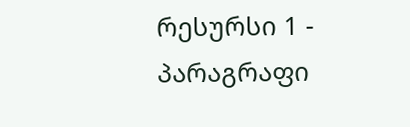რესურსი 1 - პარაგრაფი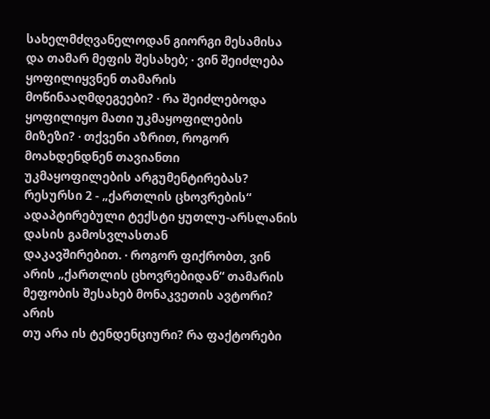სახელმძღვანელოდან გიორგი მესამისა და თამარ მეფის შესახებ; · ვინ შეიძლება ყოფილიყვნენ თამარის მოწინააღმდეგეები? · რა შეიძლებოდა ყოფილიყო მათი უკმაყოფილების
მიზეზი? · თქვენი აზრით, როგორ მოახდენდნენ თავიანთი
უკმაყოფილების არგუმენტირებას? რესურსი 2 - „ქართლის ცხოვრების“ ადაპტირებული ტექსტი ყუთლუ-არსლანის დასის გამოსვლასთან
დაკავშირებით. · როგორ ფიქრობთ, ვინ არის „ქართლის ცხოვრებიდან“ თამარის მეფობის შესახებ მონაკვეთის ავტორი? არის
თუ არა ის ტენდენციური? რა ფაქტორები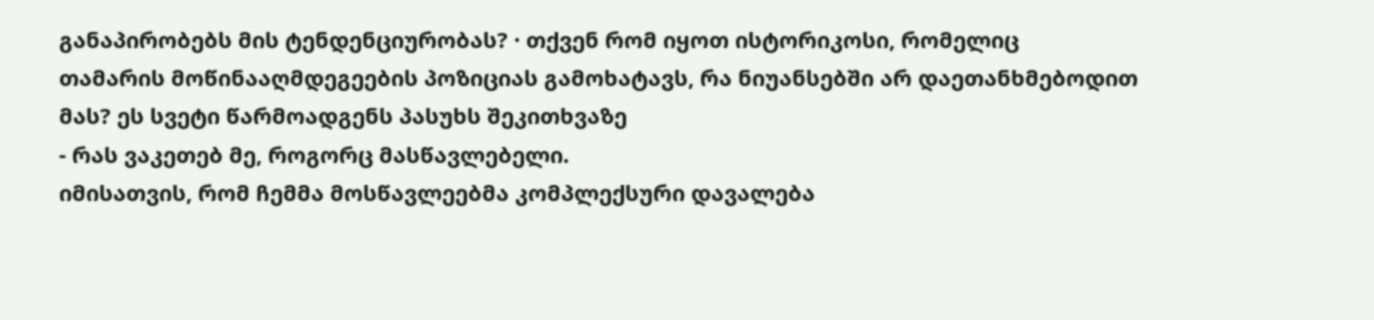განაპირობებს მის ტენდენციურობას? · თქვენ რომ იყოთ ისტორიკოსი, რომელიც
თამარის მოწინააღმდეგეების პოზიციას გამოხატავს, რა ნიუანსებში არ დაეთანხმებოდით
მას? ეს სვეტი წარმოადგენს პასუხს შეკითხვაზე
- რას ვაკეთებ მე, როგორც მასწავლებელი.
იმისათვის, რომ ჩემმა მოსწავლეებმა კომპლექსური დავალება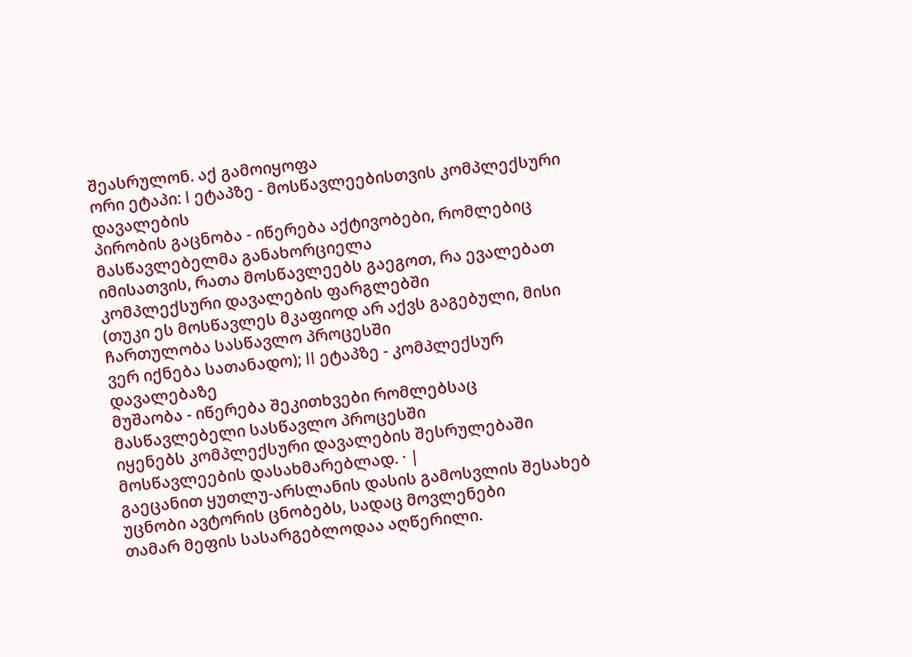შეასრულონ. აქ გამოიყოფა
ორი ეტაპი: I ეტაპზე - მოსწავლეებისთვის კომპლექსური დავალების
პირობის გაცნობა - იწერება აქტივობები, რომლებიც მასწავლებელმა განახორციელა
იმისათვის, რათა მოსწავლეებს გაეგოთ, რა ევალებათ კომპლექსური დავალების ფარგლებში
(თუკი ეს მოსწავლეს მკაფიოდ არ აქვს გაგებული, მისი ჩართულობა სასწავლო პროცესში
ვერ იქნება სათანადო); II ეტაპზე - კომპლექსურ დავალებაზე
მუშაობა - იწერება შეკითხვები რომლებსაც მასწავლებელი სასწავლო პროცესში
იყენებს კომპლექსური დავალების შესრულებაში მოსწავლეების დასახმარებლად. · |
გაეცანით ყუთლუ-არსლანის დასის გამოსვლის შესახებ უცნობი ავტორის ცნობებს, სადაც მოვლენები
თამარ მეფის სასარგებლოდაა აღწერილი.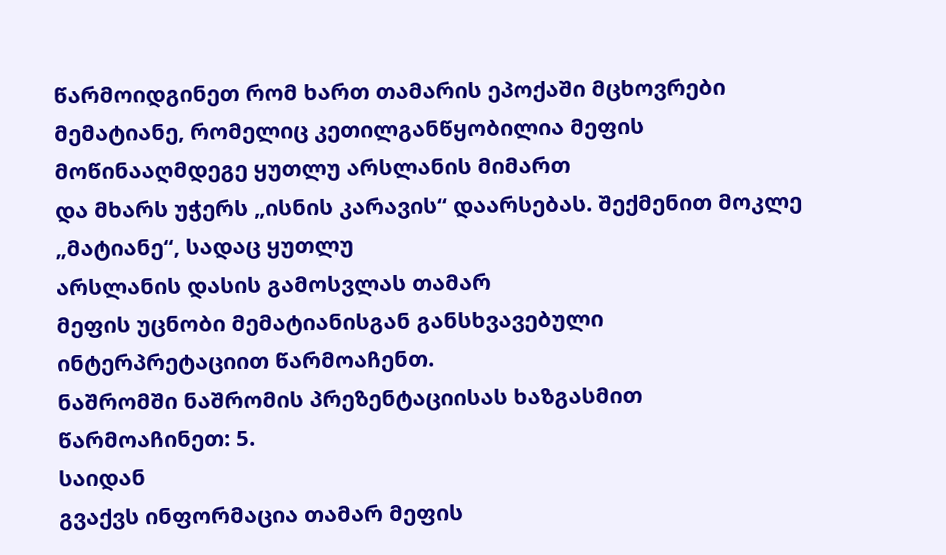წარმოიდგინეთ რომ ხართ თამარის ეპოქაში მცხოვრები
მემატიანე, რომელიც კეთილგანწყობილია მეფის მოწინააღმდეგე ყუთლუ არსლანის მიმართ
და მხარს უჭერს „ისნის კარავის“ დაარსებას. შექმენით მოკლე „მატიანე“, სადაც ყუთლუ
არსლანის დასის გამოსვლას თამარ
მეფის უცნობი მემატიანისგან განსხვავებული ინტერპრეტაციით წარმოაჩენთ.
ნაშრომში ნაშრომის პრეზენტაციისას ხაზგასმით წარმოაჩინეთ: 5.
საიდან
გვაქვს ინფორმაცია თამარ მეფის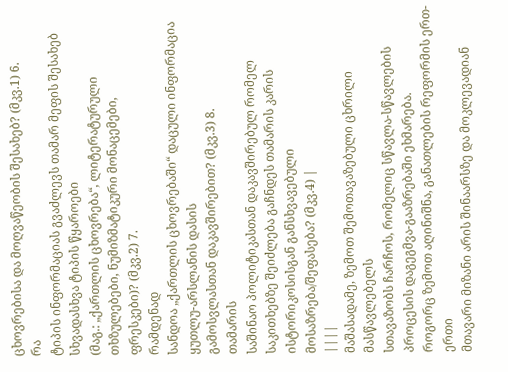ცხოვრებისა და მოღვაწეობის შესახებ? (მკვ.1) 6.
რა
ტიპის ინფორმაციას გვაძლევს თამარ მეფის შესახებ სხვადასხვა ტიპის წყაროები
(მაგ.: „ქართლის ცხოვრება“, ლიტერატურული თხზულებები, ნუმიზმატიკური მონაცემები,
ფრესკები)? (მკვ.2) 7.
რამდენად
სანდოა „ქართლის ცხოვრებაში“ დაცული ინფორმაცია ყუთლუ-არსლანის დასის
გამოსვლასთან დაკავშირებით? (მკვ.3) 8.
თამარის
საშინაო პოლიტიკასთან დაკავშირებულ რომელ
საკითხებზე შეიძლება გაჩნდეს თამარის კარის ისტორიკოსისგან განსხვავებული
მოსაზრება/შეფასება? (მკვ.4) |
||||
მაშასადამე, ზემოთ შემოთავაზებული ცხრილი მასწავლებელს
სთავაზობს ჩარჩოს, რომელიც სწავლა-სწავლების პროცესის დაგეგმვა-გააზრებაში ეხმარება.
როგორც ზემოთ აღინიშნა, განათლების რეფორმის ერთ-ერთი
მთავარი მიზანი არის შინაარსზე და მოკლევადიან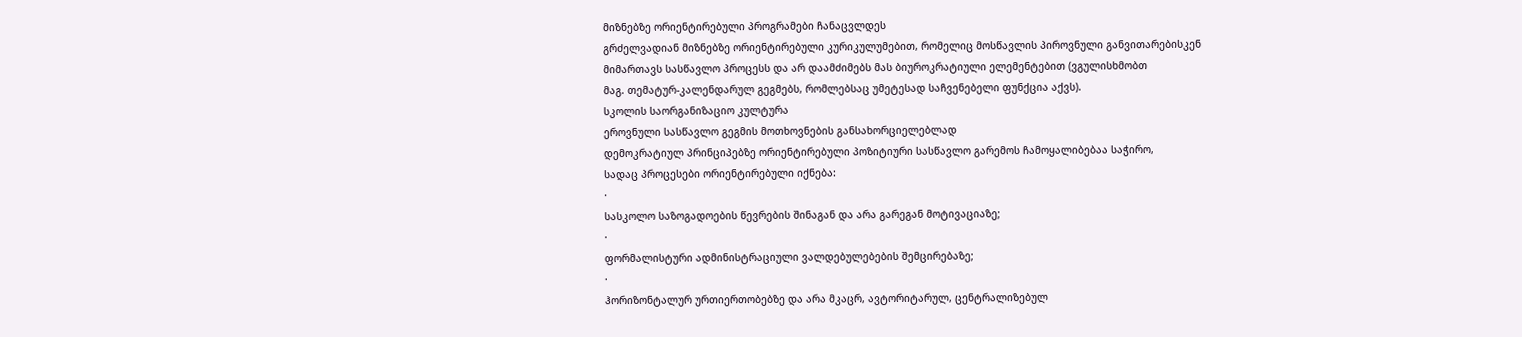მიზნებზე ორიენტირებული პროგრამები ჩანაცვლდეს
გრძელვადიან მიზნებზე ორიენტირებული კურიკულუმებით, რომელიც მოსწავლის პიროვნული განვითარებისკენ
მიმართავს სასწავლო პროცესს და არ დაამძიმებს მას ბიუროკრატიული ელემენტებით (ვგულისხმობთ
მაგ. თემატურ-კალენდარულ გეგმებს, რომლებსაც უმეტესად საჩვენებელი ფუნქცია აქვს).
სკოლის საორგანიზაციო კულტურა
ეროვნული სასწავლო გეგმის მოთხოვნების განსახორციელებლად
დემოკრატიულ პრინციპებზე ორიენტირებული პოზიტიური სასწავლო გარემოს ჩამოყალიბებაა საჭირო,
სადაც პროცესები ორიენტირებული იქნება:
·
სასკოლო საზოგადოების წევრების შინაგან და არა გარეგან მოტივაციაზე;
·
ფორმალისტური ადმინისტრაციული ვალდებულებების შემცირებაზე;
·
ჰორიზონტალურ ურთიერთობებზე და არა მკაცრ, ავტორიტარულ, ცენტრალიზებულ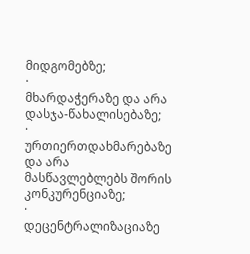მიდგომებზე;
·
მხარდაჭერაზე და არა დასჯა-წახალისებაზე;
·
ურთიერთდახმარებაზე და არა მასწავლებლებს შორის კონკურენციაზე;
·
დეცენტრალიზაციაზე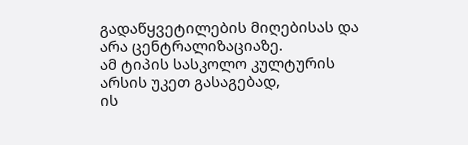გადაწყვეტილების მიღებისას და არა ცენტრალიზაციაზე.
ამ ტიპის სასკოლო კულტურის არსის უკეთ გასაგებად,
ის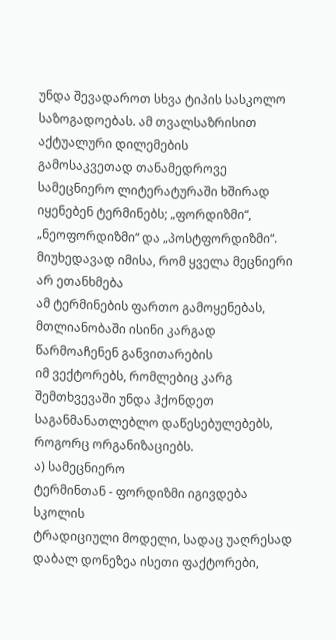უნდა შევადაროთ სხვა ტიპის სასკოლო საზოგადოებას. ამ თვალსაზრისით აქტუალური დილემების
გამოსაკვეთად თანამედროვე სამეცნიერო ლიტერატურაში ხშირად იყენებენ ტერმინებს; „ფორდიზმი“,
„ნეოფორდიზმი“ და „პოსტფორდიზმი“. მიუხედავად იმისა, რომ ყველა მეცნიერი არ ეთანხმება
ამ ტერმინების ფართო გამოყენებას, მთლიანობაში ისინი კარგად წარმოაჩენენ განვითარების
იმ ვექტორებს, რომლებიც კარგ შემთხვევაში უნდა ჰქონდეთ საგანმანათლებლო დაწესებულებებს,
როგორც ორგანიზაციებს.
ა) სამეცნიერო
ტერმინთან - ფორდიზმი იგივდება სკოლის
ტრადიციული მოდელი, სადაც უაღრესად დაბალ დონეზეა ისეთი ფაქტორები,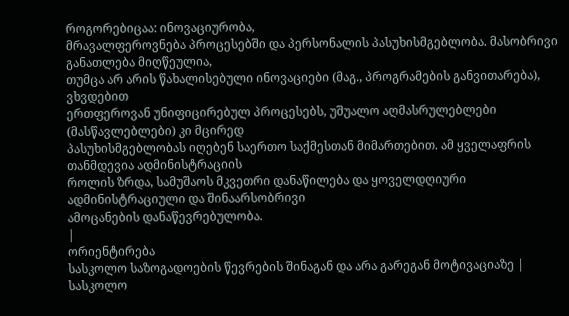როგორებიცაა: ინოვაციურობა,
მრავალფეროვნება პროცესებში და პერსონალის პასუხისმგებლობა. მასობრივი განათლება მიღწეულია,
თუმცა არ არის წახალისებული ინოვაციები (მაგ., პროგრამების განვითარება), ვხვდებით
ერთფეროვან უნიფიცირებულ პროცესებს, უშუალო აღმასრულებლები (მასწავლებლები) კი მცირედ
პასუხისმგებლობას იღებენ საერთო საქმესთან მიმართებით. ამ ყველაფრის თანმდევია ადმინისტრაციის
როლის ზრდა, სამუშაოს მკვეთრი დანაწილება და ყოველდღიური ადმინისტრაციული და შინაარსობრივი
ამოცანების დანაწევრებულობა.
|
ორიენტირება
სასკოლო საზოგადოების წევრების შინაგან და არა გარეგან მოტივაციაზე |
სასკოლო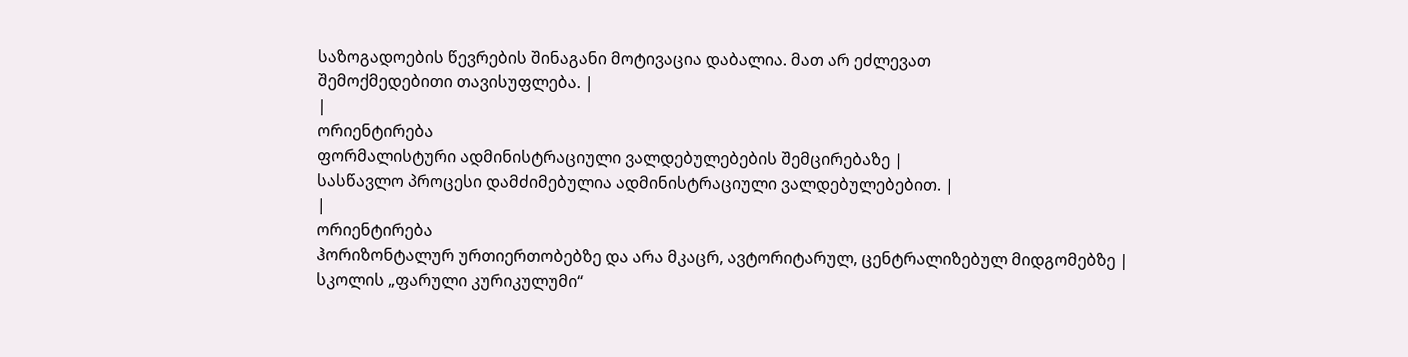საზოგადოების წევრების შინაგანი მოტივაცია დაბალია. მათ არ ეძლევათ
შემოქმედებითი თავისუფლება. |
|
ორიენტირება
ფორმალისტური ადმინისტრაციული ვალდებულებების შემცირებაზე |
სასწავლო პროცესი დამძიმებულია ადმინისტრაციული ვალდებულებებით. |
|
ორიენტირება
ჰორიზონტალურ ურთიერთობებზე და არა მკაცრ, ავტორიტარულ, ცენტრალიზებულ მიდგომებზე |
სკოლის „ფარული კურიკულუმი“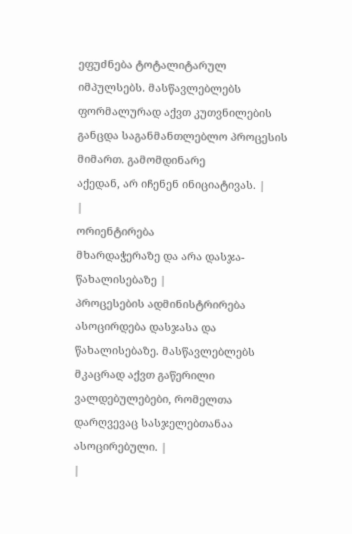ეფუძნება ტოტალიტარულ იმპულსებს. მასწავლებლებს
ფორმალურად აქვთ კუთვნილების განცდა საგანმანთლებლო პროცესის მიმართ. გამომდინარე
აქედან, არ იჩენენ ინიციატივას. |
|
ორიენტირება
მხარდაჭერაზე და არა დასჯა-წახალისებაზე |
პროცესების ადმინისტრირება ასოცირდება დასჯასა და წახალისებაზე. მასწავლებლებს
მკაცრად აქვთ გაწერილი ვალდებულებები, რომელთა დარღვევაც სასჯელებთანაა ასოცირებული. |
|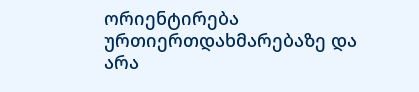ორიენტირება
ურთიერთდახმარებაზე და არა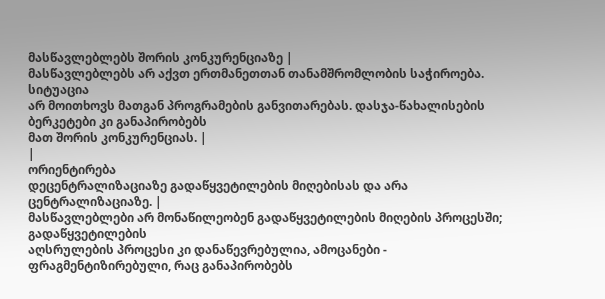მასწავლებლებს შორის კონკურენციაზე |
მასწავლებლებს არ აქვთ ერთმანეთთან თანამშრომლობის საჭიროება. სიტუაცია
არ მოითხოვს მათგან პროგრამების განვითარებას. დასჯა-წახალისების ბერკეტები კი განაპირობებს
მათ შორის კონკურენციას. |
|
ორიენტირება
დეცენტრალიზაციაზე გადაწყვეტილების მიღებისას და არა ცენტრალიზაციაზე. |
მასწავლებლები არ მონაწილეობენ გადაწყვეტილების მიღების პროცესში; გადაწყვეტილების
აღსრულების პროცესი კი დანაწევრებულია, ამოცანები - ფრაგმენტიზირებული, რაც განაპირობებს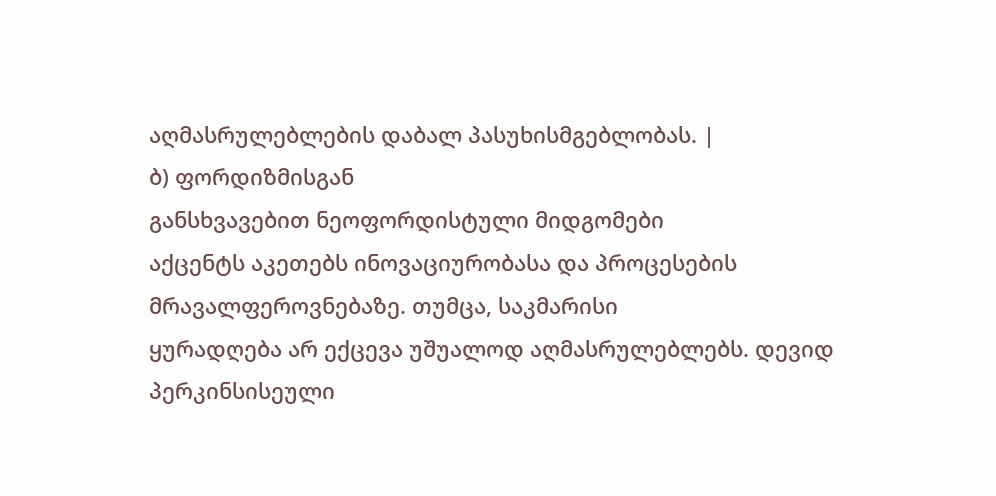აღმასრულებლების დაბალ პასუხისმგებლობას. |
ბ) ფორდიზმისგან
განსხვავებით ნეოფორდისტული მიდგომები
აქცენტს აკეთებს ინოვაციურობასა და პროცესების მრავალფეროვნებაზე. თუმცა, საკმარისი
ყურადღება არ ექცევა უშუალოდ აღმასრულებლებს. დევიდ პერკინსისეული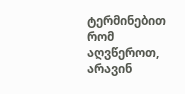ტერმინებით რომ აღვწეროთ,
არავინ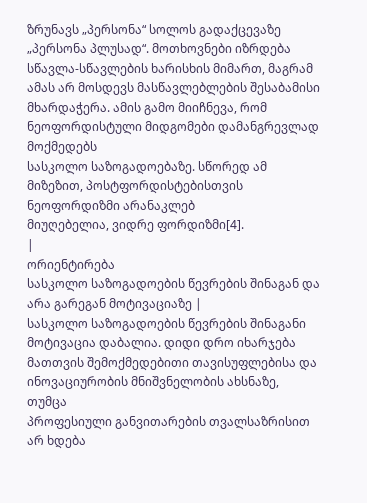ზრუნავს „პერსონა“ სოლოს გადაქცევაზე „პერსონა პლუსად“. მოთხოვნები იზრდება
სწავლა-სწავლების ხარისხის მიმართ, მაგრამ ამას არ მოსდევს მასწავლებლების შესაბამისი
მხარდაჭერა. ამის გამო მიიჩნევა, რომ ნეოფორდისტული მიდგომები დამანგრევლად მოქმედებს
სასკოლო საზოგადოებაზე. სწორედ ამ მიზეზით, პოსტფორდისტებისთვის ნეოფორდიზმი არანაკლებ
მიუღებელია, ვიდრე ფორდიზმი[4].
|
ორიენტირება
სასკოლო საზოგადოების წევრების შინაგან და არა გარეგან მოტივაციაზე |
სასკოლო საზოგადოების წევრების შინაგანი მოტივაცია დაბალია. დიდი დრო იხარჯება
მათთვის შემოქმედებითი თავისუფლებისა და ინოვაციურობის მნიშვნელობის ახსნაზე, თუმცა
პროფესიული განვითარების თვალსაზრისით არ ხდება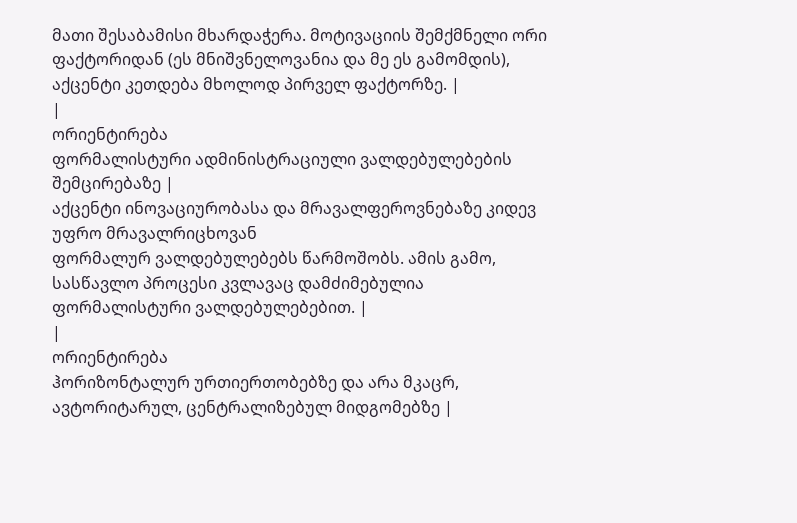მათი შესაბამისი მხარდაჭერა. მოტივაციის შემქმნელი ორი ფაქტორიდან (ეს მნიშვნელოვანია და მე ეს გამომდის),
აქცენტი კეთდება მხოლოდ პირველ ფაქტორზე. |
|
ორიენტირება
ფორმალისტური ადმინისტრაციული ვალდებულებების შემცირებაზე |
აქცენტი ინოვაციურობასა და მრავალფეროვნებაზე კიდევ უფრო მრავალრიცხოვან
ფორმალურ ვალდებულებებს წარმოშობს. ამის გამო, სასწავლო პროცესი კვლავაც დამძიმებულია
ფორმალისტური ვალდებულებებით. |
|
ორიენტირება
ჰორიზონტალურ ურთიერთობებზე და არა მკაცრ, ავტორიტარულ, ცენტრალიზებულ მიდგომებზე |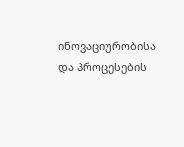ინოვაციურობისა და პროცესების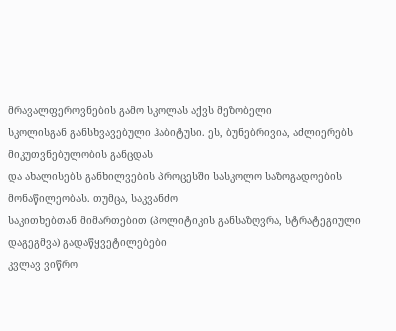მრავალფეროვნების გამო სკოლას აქვს მეზობელი
სკოლისგან განსხვავებული ჰაბიტუსი. ეს, ბუნებრივია, აძლიერებს მიკუთვნებულობის განცდას
და ახალისებს განხილვების პროცესში სასკოლო საზოგადოების მონაწილეობას. თუმცა, საკვანძო
საკითხებთან მიმართებით (პოლიტიკის განსაზღვრა, სტრატეგიული დაგეგმვა) გადაწყვეტილებები
კვლავ ვიწრო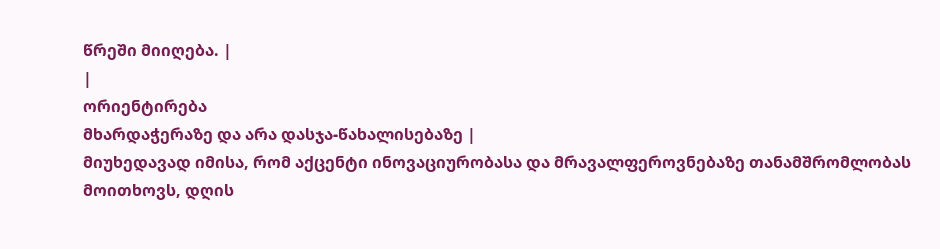წრეში მიიღება. |
|
ორიენტირება
მხარდაჭერაზე და არა დასჯა-წახალისებაზე |
მიუხედავად იმისა, რომ აქცენტი ინოვაციურობასა და მრავალფეროვნებაზე თანამშრომლობას
მოითხოვს, დღის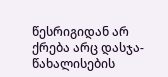წესრიგიდან არ ქრება არც დასჯა-წახალისების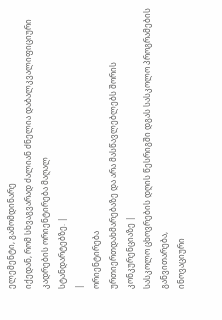ელემენტი, გამომდინარე
იქედან, რომ სხვაგვარად ძალიან ძნელია დაბალკვალიფიციური კადრების ორიენტირება მაღალ
სტანდარტებზე. |
|
ორიენტირება
ურთიერთდახმარებაზე და არა მასწავლებლებს შორის კონკურენციაზე |
სასკოლო ცხოვრების დღის წესრიგში დგას სასკოლო პროგრამების განვითარება,
ინოვაციური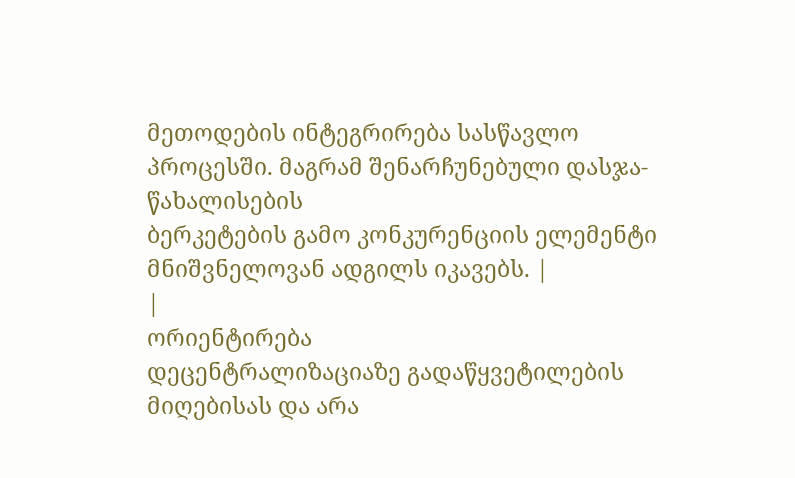მეთოდების ინტეგრირება სასწავლო პროცესში. მაგრამ შენარჩუნებული დასჯა-წახალისების
ბერკეტების გამო კონკურენციის ელემენტი მნიშვნელოვან ადგილს იკავებს. |
|
ორიენტირება
დეცენტრალიზაციაზე გადაწყვეტილების მიღებისას და არა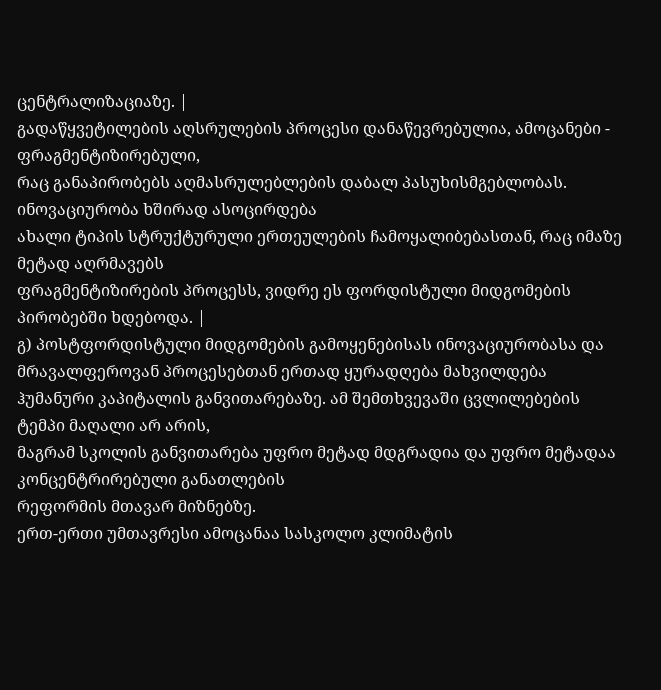ცენტრალიზაციაზე. |
გადაწყვეტილების აღსრულების პროცესი დანაწევრებულია, ამოცანები - ფრაგმენტიზირებული,
რაც განაპირობებს აღმასრულებლების დაბალ პასუხისმგებლობას. ინოვაციურობა ხშირად ასოცირდება
ახალი ტიპის სტრუქტურული ერთეულების ჩამოყალიბებასთან, რაც იმაზე მეტად აღრმავებს
ფრაგმენტიზირების პროცესს, ვიდრე ეს ფორდისტული მიდგომების პირობებში ხდებოდა. |
გ) პოსტფორდისტული მიდგომების გამოყენებისას ინოვაციურობასა და მრავალფეროვან პროცესებთან ერთად ყურადღება მახვილდება
ჰუმანური კაპიტალის განვითარებაზე. ამ შემთხვევაში ცვლილებების ტემპი მაღალი არ არის,
მაგრამ სკოლის განვითარება უფრო მეტად მდგრადია და უფრო მეტადაა კონცენტრირებული განათლების
რეფორმის მთავარ მიზნებზე.
ერთ-ერთი უმთავრესი ამოცანაა სასკოლო კლიმატის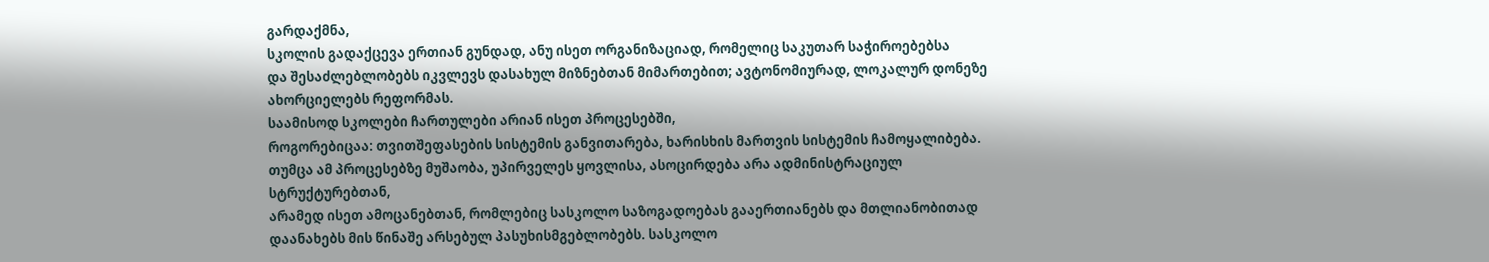გარდაქმნა,
სკოლის გადაქცევა ერთიან გუნდად, ანუ ისეთ ორგანიზაციად, რომელიც საკუთარ საჭიროებებსა
და შესაძლებლობებს იკვლევს დასახულ მიზნებთან მიმართებით; ავტონომიურად, ლოკალურ დონეზე
ახორციელებს რეფორმას.
საამისოდ სკოლები ჩართულები არიან ისეთ პროცესებში,
როგორებიცაა: თვითშეფასების სისტემის განვითარება, ხარისხის მართვის სისტემის ჩამოყალიბება.
თუმცა ამ პროცესებზე მუშაობა, უპირველეს ყოვლისა, ასოცირდება არა ადმინისტრაციულ სტრუქტურებთან,
არამედ ისეთ ამოცანებთან, რომლებიც სასკოლო საზოგადოებას გააერთიანებს და მთლიანობითად
დაანახებს მის წინაშე არსებულ პასუხისმგებლობებს. სასკოლო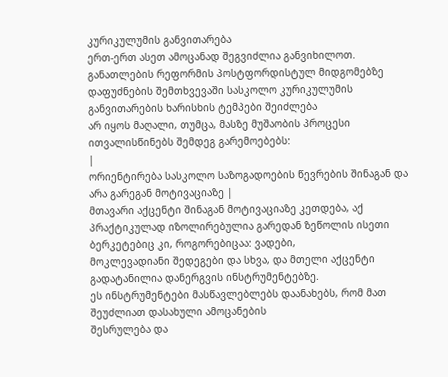კურიკულუმის განვითარება
ერთ-ერთ ასეთ ამოცანად შეგვიძლია განვიხილოთ.
განათლების რეფორმის პოსტფორდისტულ მიდგომებზე
დაფუძნების შემთხვევაში სასკოლო კურიკულუმის განვითარების ხარისხის ტემპები შეიძლება
არ იყოს მაღალი, თუმცა, მასზე მუშაობის პროცესი ითვალისწინებს შემდეგ გარემოებებს:
|
ორიენტირება სასკოლო საზოგადოების წევრების შინაგან და არა გარეგან მოტივაციაზე |
მთავარი აქცენტი შინაგან მოტივაციაზე კეთდება, აქ
პრაქტიკულად იზოლირებულია გარედან ზეწოლის ისეთი ბერკეტებიც კი, როგორებიცაა: ვადები,
მოკლევადიანი შედეგები და სხვა, და მთელი აქცენტი გადატანილია დანერგვის ინსტრუმენტებზე.
ეს ინსტრუმენტები მასწავლებლებს დაანახებს, რომ მათ შეუძლიათ დასახული ამოცანების
შესრულება და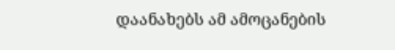დაანახებს ამ ამოცანების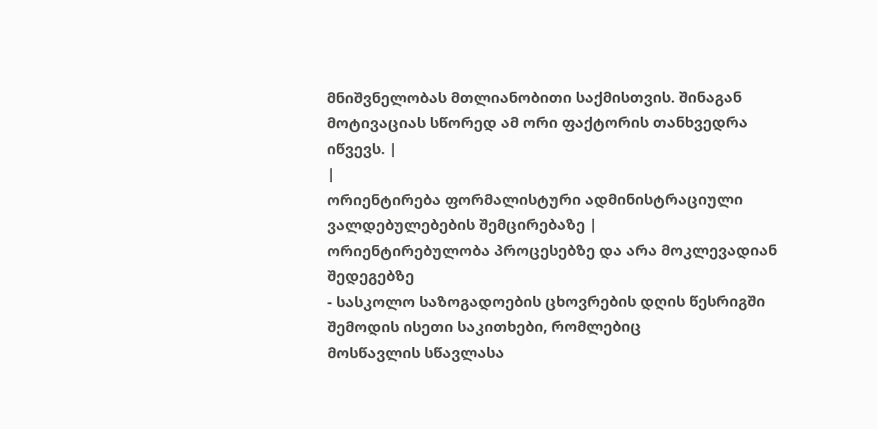მნიშვნელობას მთლიანობითი საქმისთვის. შინაგან
მოტივაციას სწორედ ამ ორი ფაქტორის თანხვედრა იწვევს. |
|
ორიენტირება ფორმალისტური ადმინისტრაციული ვალდებულებების შემცირებაზე |
ორიენტირებულობა პროცესებზე და არა მოკლევადიან შედეგებზე
- სასკოლო საზოგადოების ცხოვრების დღის წესრიგში შემოდის ისეთი საკითხები, რომლებიც
მოსწავლის სწავლასა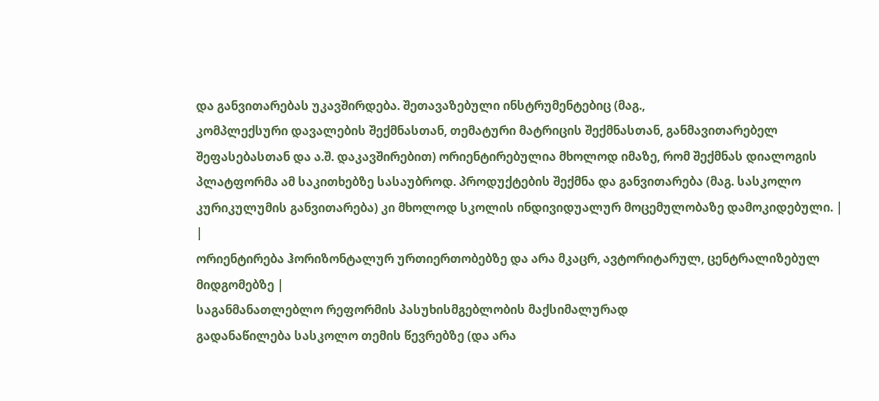და განვითარებას უკავშირდება. შეთავაზებული ინსტრუმენტებიც (მაგ.,
კომპლექსური დავალების შექმნასთან, თემატური მატრიცის შექმნასთან, განმავითარებელ
შეფასებასთან და ა.შ. დაკავშირებით) ორიენტირებულია მხოლოდ იმაზე, რომ შექმნას დიალოგის
პლატფორმა ამ საკითხებზე სასაუბროდ. პროდუქტების შექმნა და განვითარება (მაგ. სასკოლო
კურიკულუმის განვითარება) კი მხოლოდ სკოლის ინდივიდუალურ მოცემულობაზე დამოკიდებული. |
|
ორიენტირება ჰორიზონტალურ ურთიერთობებზე და არა მკაცრ, ავტორიტარულ, ცენტრალიზებულ
მიდგომებზე |
საგანმანათლებლო რეფორმის პასუხისმგებლობის მაქსიმალურად
გადანაწილება სასკოლო თემის წევრებზე (და არა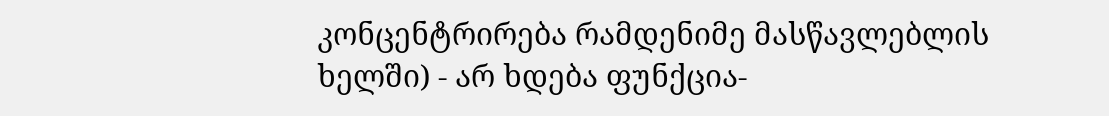კონცენტრირება რამდენიმე მასწავლებლის
ხელში) - არ ხდება ფუნქცია-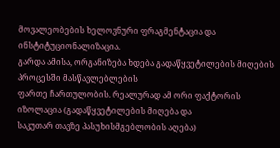მოვალეობების ხელოვნური ფრაგმენტაცია და ინსტიტუციონალიზაცია.
გარდა ამისა, ორგანიზება ხდება გადაწყვეტილების მიღების პროცესში მასწავლებლების
ფართე ჩართულობის. რეალურად ამ ორი ფაქტორის იზოლაცია (გადაწყვეტილების მიღება და
საკუთარ თავზე პასუხისმგებლობის აღება)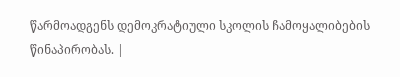წარმოადგენს დემოკრატიული სკოლის ჩამოყალიბების
წინაპირობას. |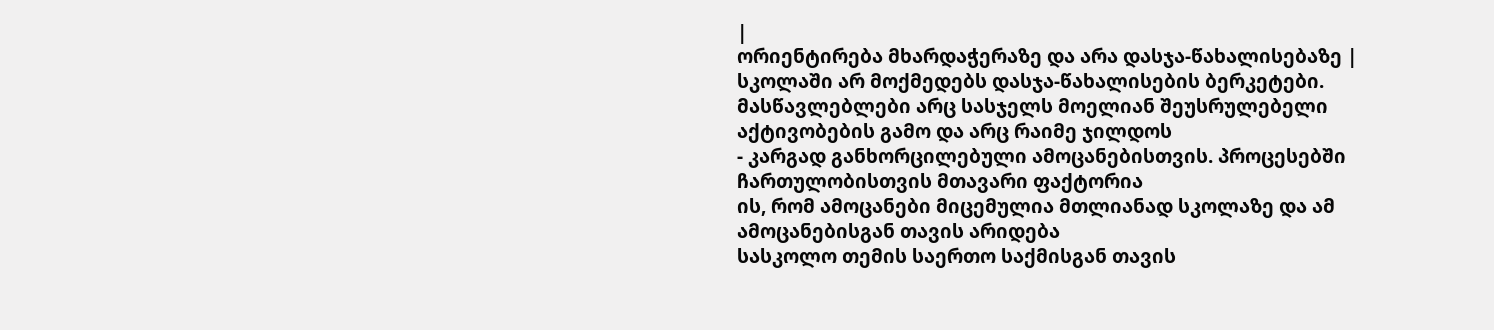|
ორიენტირება მხარდაჭერაზე და არა დასჯა-წახალისებაზე |
სკოლაში არ მოქმედებს დასჯა-წახალისების ბერკეტები.
მასწავლებლები არც სასჯელს მოელიან შეუსრულებელი აქტივობების გამო და არც რაიმე ჯილდოს
- კარგად განხორცილებული ამოცანებისთვის. პროცესებში ჩართულობისთვის მთავარი ფაქტორია
ის, რომ ამოცანები მიცემულია მთლიანად სკოლაზე და ამ ამოცანებისგან თავის არიდება
სასკოლო თემის საერთო საქმისგან თავის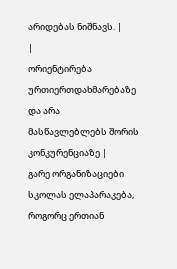არიდებას ნიშნავს. |
|
ორიენტირება ურთიერთდახმარებაზე და არა მასწავლებლებს შორის კონკურენციაზე |
გარე ორგანიზაციები სკოლას ელაპარაკება, როგორც ერთიან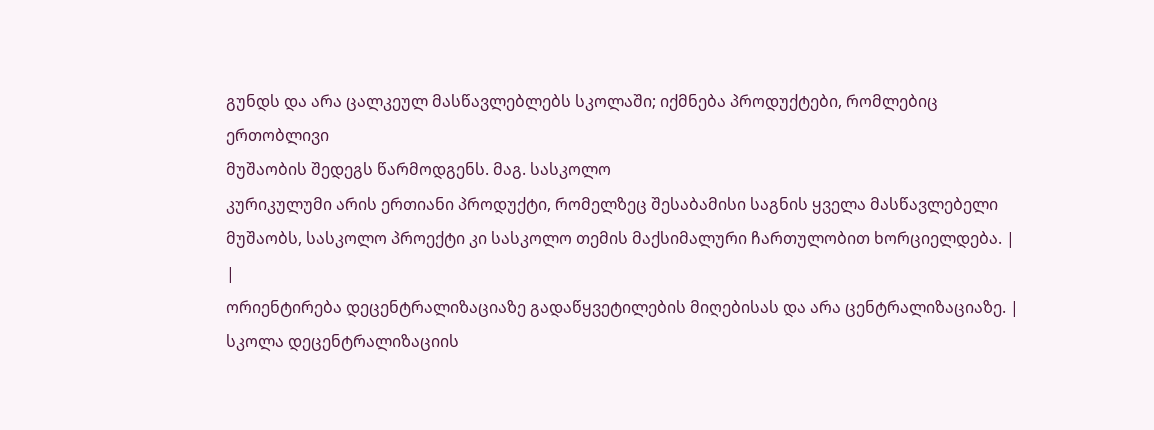გუნდს და არა ცალკეულ მასწავლებლებს სკოლაში; იქმნება პროდუქტები, რომლებიც ერთობლივი
მუშაობის შედეგს წარმოდგენს. მაგ. სასკოლო
კურიკულუმი არის ერთიანი პროდუქტი, რომელზეც შესაბამისი საგნის ყველა მასწავლებელი
მუშაობს, სასკოლო პროექტი კი სასკოლო თემის მაქსიმალური ჩართულობით ხორციელდება. |
|
ორიენტირება დეცენტრალიზაციაზე გადაწყვეტილების მიღებისას და არა ცენტრალიზაციაზე. |
სკოლა დეცენტრალიზაციის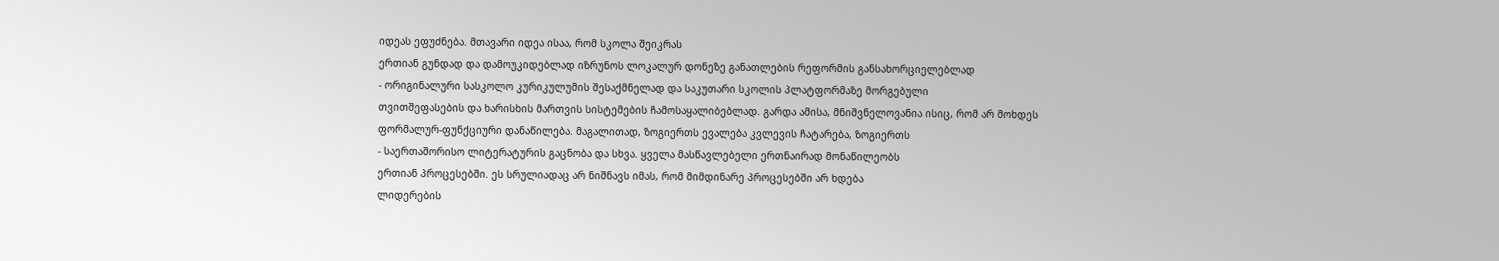იდეას ეფუძნება. მთავარი იდეა ისაა, რომ სკოლა შეიკრას
ერთიან გუნდად და დამოუკიდებლად იზრუნოს ლოკალურ დონეზე განათლების რეფორმის განსახორციელებლად
- ორიგინალური სასკოლო კურიკულუმის შესაქმნელად და საკუთარი სკოლის პლატფორმაზე მორგებული
თვითშეფასების და ხარისხის მართვის სისტემების ჩამოსაყალიბებლად. გარდა ამისა, მნიშვნელოვანია ისიც, რომ არ მოხდეს
ფორმალურ-ფუნქციური დანაწილება. მაგალითად, ზოგიერთს ევალება კვლევის ჩატარება, ზოგიერთს
- საერთაშორისო ლიტერატურის გაცნობა და სხვა. ყველა მასწავლებელი ერთნაირად მონაწილეობს
ერთიან პროცესებში. ეს სრულიადაც არ ნიშნავს იმას, რომ მიმდინარე პროცესებში არ ხდება
ლიდერების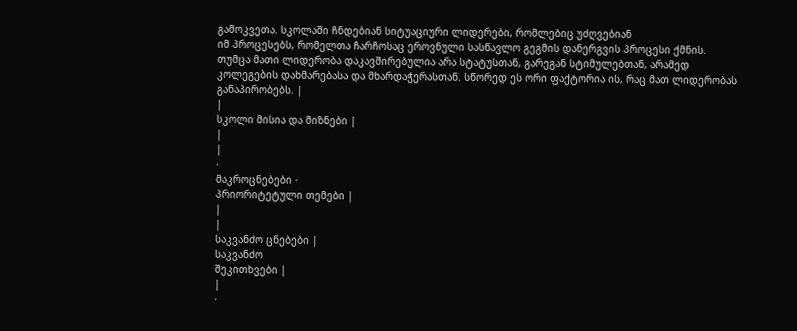გამოკვეთა. სკოლაში ჩნდებიან სიტუაციური ლიდერები, რომლებიც უძღვებიან
იმ პროცესებს, რომელთა ჩარჩოსაც ეროვნული სასწავლო გეგმის დანერგვის პროცესი ქმნის.
თუმცა მათი ლიდერობა დაკავშირებულია არა სტატუსთან, გარეგან სტიმულებთან, არამედ
კოლეგების დახმარებასა და მხარდაჭერასთან. სწორედ ეს ორი ფაქტორია ის, რაც მათ ლიდერობას
განაპირობებს. |
|
სკოლი მისია და მიზნები |
|
|
·
მაკროცნებები ·
პრიორიტეტული თემები |
|
|
საკვანძო ცნებები |
საკვანძო
შეკითხვები |
|
·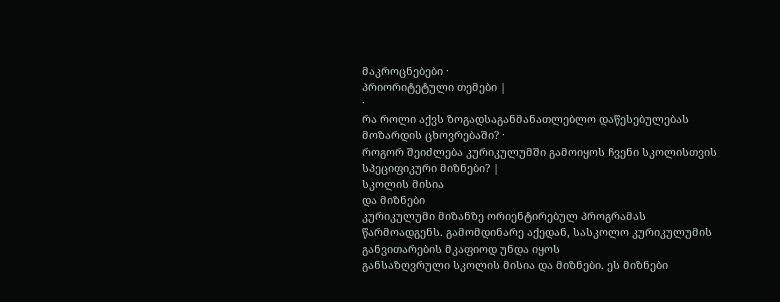მაკროცნებები ·
პრიორიტეტული თემები |
·
რა როლი აქვს ზოგადსაგანმანათლებლო დაწესებულებას მოზარდის ცხოვრებაში? ·
როგორ შეიძლება კურიკულუმში გამოიყოს ჩვენი სკოლისთვის სპეციფიკური მიზნები? |
სკოლის მისია
და მიზნები
კურიკულუმი მიზანზე ორიენტირებულ პროგრამას
წარმოადგენს. გამომდინარე აქედან, სასკოლო კურიკულუმის განვითარების მკაფიოდ უნდა იყოს
განსაზღვრული სკოლის მისია და მიზნები. ეს მიზნები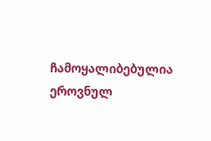ჩამოყალიბებულია ეროვნულ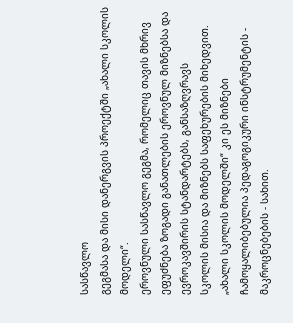სასწავლო
გეგმასა და მისი დანერგვის პროექტში „ახალი სკოლის მოდელი“.
ეროვნული სასწავლო გეგმა, რომელიც თავის მხრივ
ეფუძნება ზოგადი განათლების ეროვნულ მიზნებსა და ევროკავშირის სტანდარტებს, განსაზღვრავს
სკოლის მისია და მიზნებს საფეხურების მიხედვით. „ახალი სკოლის მოდელში“ კი ეს მიზნები
ჩამოყალიბებულია პედაგოგიკური ინსტრუმენტის - მაკროცნებების - სახით.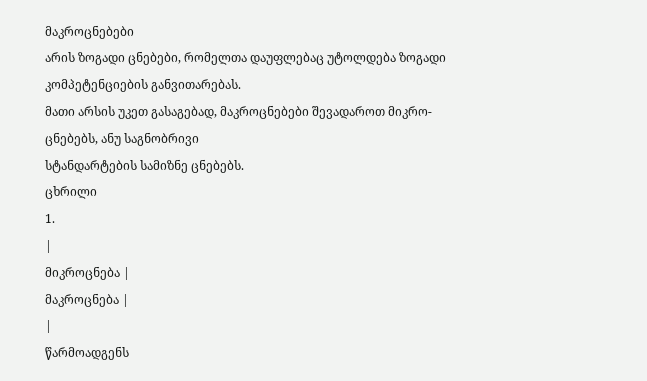მაკროცნებები
არის ზოგადი ცნებები, რომელთა დაუფლებაც უტოლდება ზოგადი კომპეტენციების განვითარებას.
მათი არსის უკეთ გასაგებად, მაკროცნებები შევადაროთ მიკრო-ცნებებს, ანუ საგნობრივი
სტანდარტების სამიზნე ცნებებს.
ცხრილი
1.
|
მიკროცნება |
მაკროცნება |
|
წარმოადგენს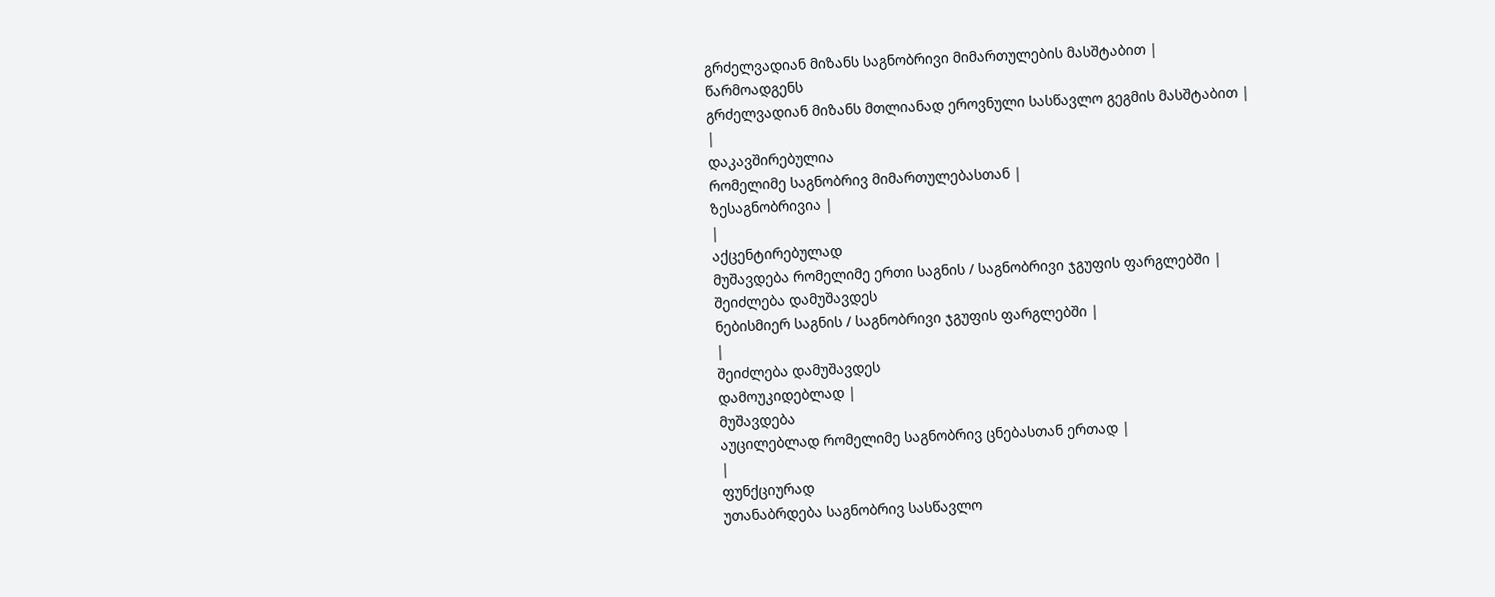გრძელვადიან მიზანს საგნობრივი მიმართულების მასშტაბით |
წარმოადგენს
გრძელვადიან მიზანს მთლიანად ეროვნული სასწავლო გეგმის მასშტაბით |
|
დაკავშირებულია
რომელიმე საგნობრივ მიმართულებასთან |
ზესაგნობრივია |
|
აქცენტირებულად
მუშავდება რომელიმე ერთი საგნის / საგნობრივი ჯგუფის ფარგლებში |
შეიძლება დამუშავდეს
ნებისმიერ საგნის / საგნობრივი ჯგუფის ფარგლებში |
|
შეიძლება დამუშავდეს
დამოუკიდებლად |
მუშავდება
აუცილებლად რომელიმე საგნობრივ ცნებასთან ერთად |
|
ფუნქციურად
უთანაბრდება საგნობრივ სასწავლო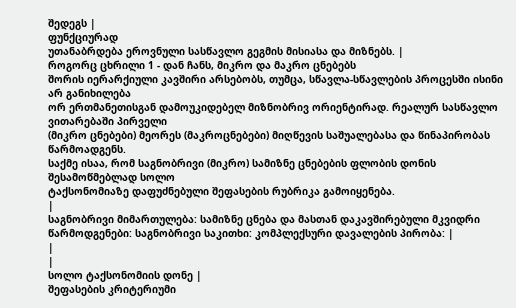შედეგს |
ფუნქციურად
უთანაბრდება ეროვნული სასწავლო გეგმის მისიასა და მიზნებს. |
როგორც ცხრილი 1 - დან ჩანს, მიკრო და მაკრო ცნებებს
შორის იერარქიული კავშირი არსებობს, თუმცა, სწავლა-სწავლების პროცესში ისინი არ განიხილება
ორ ერთმანეთისგან დამოუკიდებელ მიზნობრივ ორიენტირად. რეალურ სასწავლო ვითარებაში პირველი
(მიკრო ცნებები) მეორეს (მაკროცნებები) მიღწევის საშუალებასა და წინაპირობას წარმოადგენს.
საქმე ისაა, რომ საგნობრივი (მიკრო) სამიზნე ცნებების ფლობის დონის შესამოწმებლად სოლო
ტაქსონომიაზე დაფუძნებული შეფასების რუბრიკა გამოიყენება.
|
საგნობრივი მიმართულება: სამიზნე ცნება და მასთან დაკავშირებული მკვიდრი
წარმოდგენები: საგნობრივი საკითხი: კომპლექსური დავალების პირობა: |
|
|
სოლო ტაქსონომიის დონე |
შეფასების კრიტერიუმი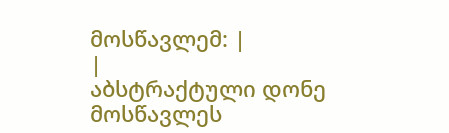მოსწავლემ: |
|
აბსტრაქტული დონე მოსწავლეს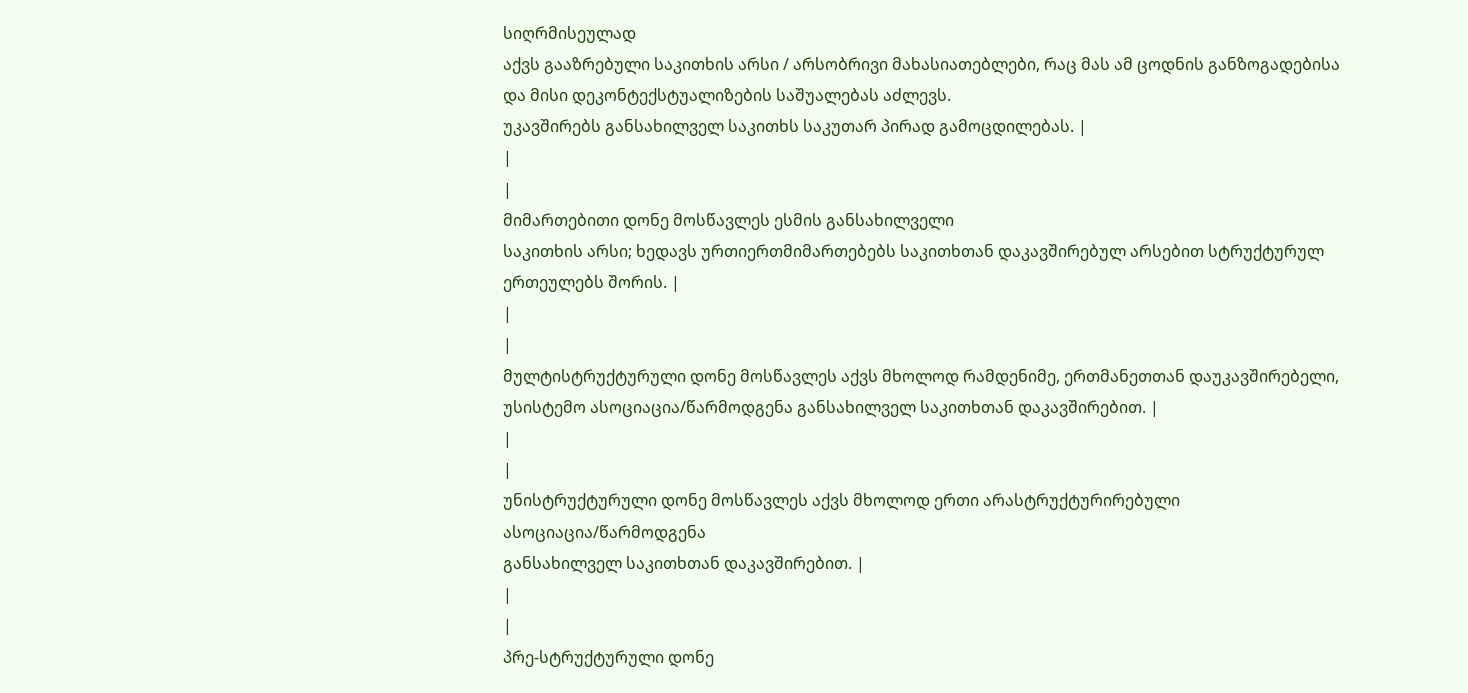სიღრმისეულად
აქვს გააზრებული საკითხის არსი / არსობრივი მახასიათებლები, რაც მას ამ ცოდნის განზოგადებისა და მისი დეკონტექსტუალიზების საშუალებას აძლევს.
უკავშირებს განსახილველ საკითხს საკუთარ პირად გამოცდილებას. |
|
|
მიმართებითი დონე მოსწავლეს ესმის განსახილველი
საკითხის არსი; ხედავს ურთიერთმიმართებებს საკითხთან დაკავშირებულ არსებით სტრუქტურულ
ერთეულებს შორის. |
|
|
მულტისტრუქტურული დონე მოსწავლეს აქვს მხოლოდ რამდენიმე, ერთმანეთთან დაუკავშირებელი,
უსისტემო ასოციაცია/წარმოდგენა განსახილველ საკითხთან დაკავშირებით. |
|
|
უნისტრუქტურული დონე მოსწავლეს აქვს მხოლოდ ერთი არასტრუქტურირებული ასოციაცია/წარმოდგენა
განსახილველ საკითხთან დაკავშირებით. |
|
|
პრე-სტრუქტურული დონე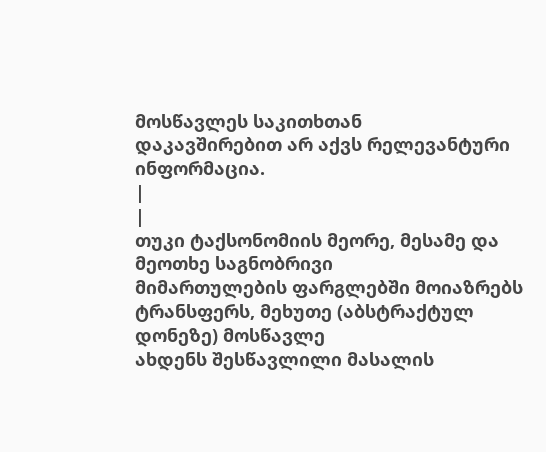მოსწავლეს საკითხთან
დაკავშირებით არ აქვს რელევანტური ინფორმაცია.
|
|
თუკი ტაქსონომიის მეორე, მესამე და მეოთხე საგნობრივი
მიმართულების ფარგლებში მოიაზრებს ტრანსფერს, მეხუთე (აბსტრაქტულ დონეზე) მოსწავლე
ახდენს შესწავლილი მასალის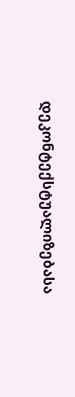დეკონტექსტუალიზებასა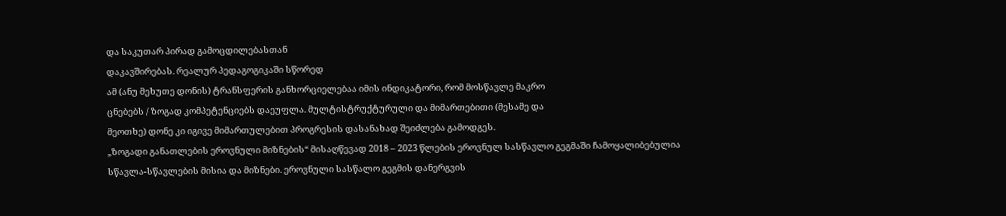და საკუთარ პირად გამოცდილებასთან
დაკავშირებას. რეალურ პედაგოგიკაში სწორედ
ამ (ანუ მეხუთე დონის) ტრანსფერის განხორციელებაა იმის ინდიკატორი, რომ მოსწავლე მაკრო
ცნებებს / ზოგად კომპეტენციებს დაეუფლა. მულტისტრუქტურული და მიმართებითი (მესამე და
მეოთხე) დონე კი იგივე მიმართულებით პროგრესის დასანახად შეიძლება გამოდგეს.
„ზოგადი განათლების ეროვნული მიზნების“ მისაღწევად 2018 – 2023 წლების ეროვნულ სასწავლო გეგმაში ჩამოყალიბებულია
სწავლა-სწავლების მისია და მიზნები. ეროვნული სასწალო გეგმის დანერგვის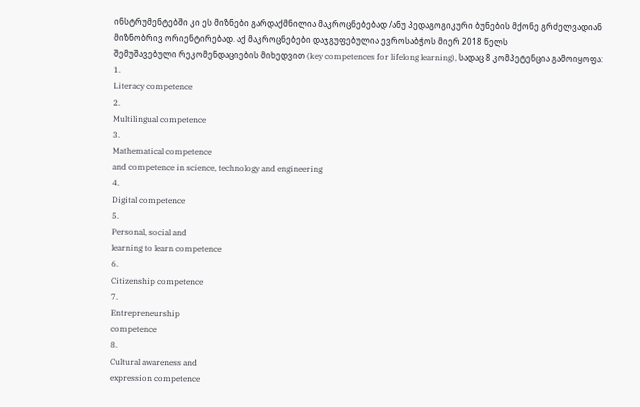ინსტრუმენტებში კი ეს მიზნები გარდაქმნილია მაკროცნებებად /ანუ პედაგოგიკური ბუნების მქონე გრძელვადიან
მიზნობრივ ორიენტირებად. აქ მაკროცნებები დაჯგუფებულია ევროსაბჭოს მიერ 2018 წელს
შემუშავებული რეკომენდაციების მიხედვით (key competences for lifelong learning), სადაც 8 კომპეტენცია გამოიყოფა:
1.
Literacy competence
2.
Multilingual competence
3.
Mathematical competence
and competence in science, technology and engineering
4.
Digital competence
5.
Personal, social and
learning to learn competence
6.
Citizenship competence
7.
Entrepreneurship
competence
8.
Cultural awareness and
expression competence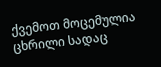ქვემოთ მოცემულია ცხრილი სადაც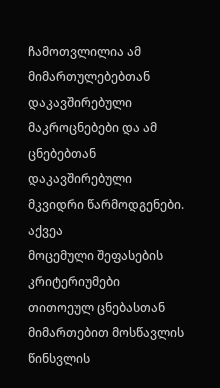ჩამოთვლილია ამ მიმართულებებთან
დაკავშირებული მაკროცნებები და ამ ცნებებთან
დაკავშირებული მკვიდრი წარმოდგენები. აქვეა
მოცემული შეფასების კრიტერიუმები თითოეულ ცნებასთან
მიმართებით მოსწავლის წინსვლის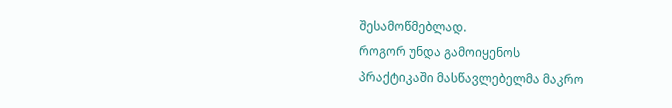შესამოწმებლად.
როგორ უნდა გამოიყენოს
პრაქტიკაში მასწავლებელმა მაკრო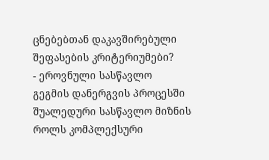ცნებებთან დაკავშირებული შეფასების კრიტერიუმები?
- ეროვნული სასწავლო
გეგმის დანერგვის პროცესში შუალედური სასწავლო მიზნის როლს კომპლექსური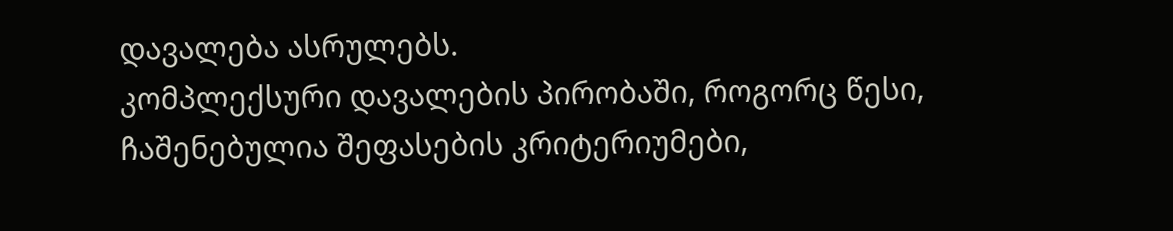დავალება ასრულებს.
კომპლექსური დავალების პირობაში, როგორც წესი, ჩაშენებულია შეფასების კრიტერიუმები,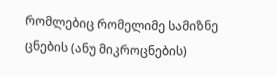რომლებიც რომელიმე სამიზნე ცნების (ანუ მიკროცნების)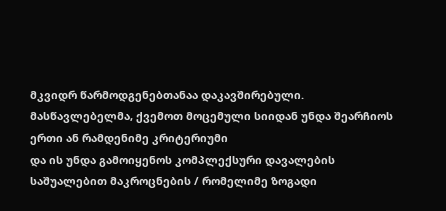მკვიდრ წარმოდგენებთანაა დაკავშირებული.
მასწავლებელმა, ქვემოთ მოცემული სიიდან უნდა შეარჩიოს ერთი ან რამდენიმე კრიტერიუმი
და ის უნდა გამოიყენოს კომპლექსური დავალების საშუალებით მაკროცნების / რომელიმე ზოგადი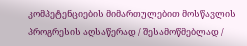კომპეტენციების მიმართულებით მოსწავლის პროგრესის აღსაწერად / შესამოწმებლად /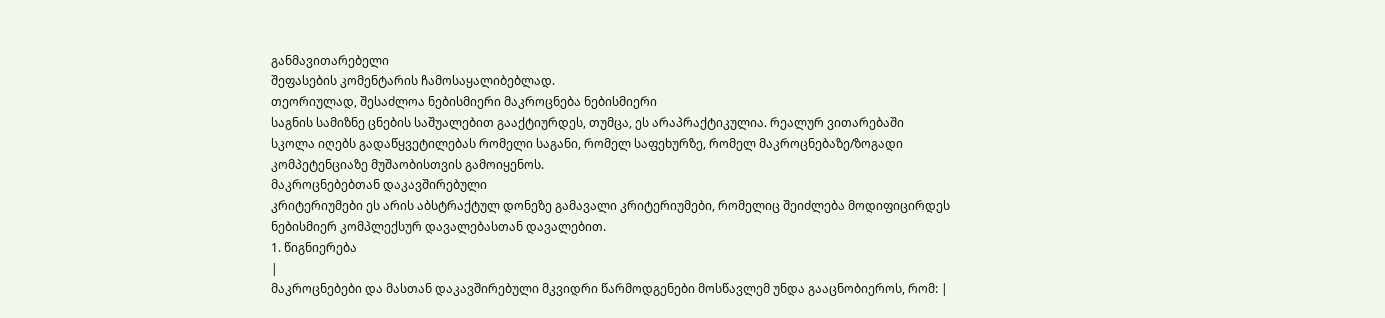განმავითარებელი
შეფასების კომენტარის ჩამოსაყალიბებლად.
თეორიულად, შესაძლოა ნებისმიერი მაკროცნება ნებისმიერი
საგნის სამიზნე ცნების საშუალებით გააქტიურდეს, თუმცა, ეს არაპრაქტიკულია. რეალურ ვითარებაში
სკოლა იღებს გადაწყვეტილებას რომელი საგანი, რომელ საფეხურზე, რომელ მაკროცნებაზე/ზოგადი
კომპეტენციაზე მუშაობისთვის გამოიყენოს.
მაკროცნებებთან დაკავშირებული
კრიტერიუმები ეს არის აბსტრაქტულ დონეზე გამავალი კრიტერიუმები, რომელიც შეიძლება მოდიფიცირდეს
ნებისმიერ კომპლექსურ დავალებასთან დავალებით.
1. წიგნიერება
|
მაკროცნებები და მასთან დაკავშირებული მკვიდრი წარმოდგენები მოსწავლემ უნდა გააცნობიეროს, რომ: |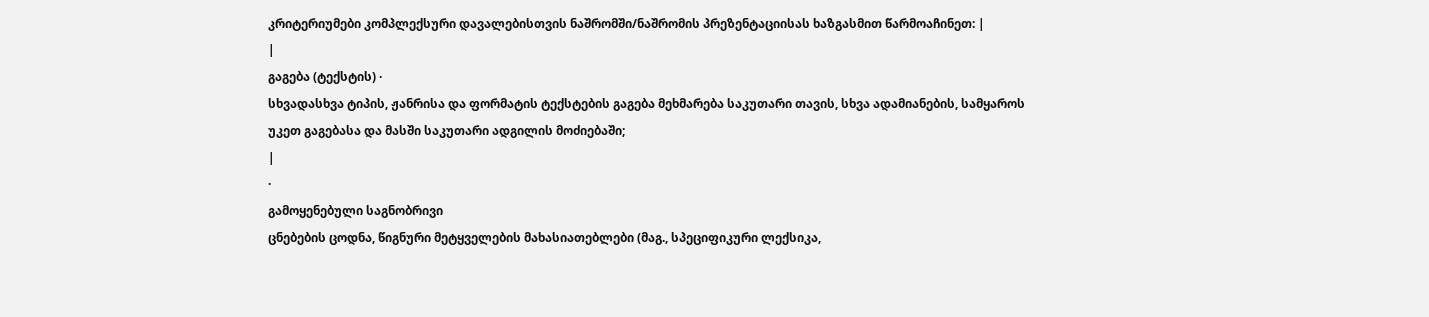კრიტერიუმები კომპლექსური დავალებისთვის ნაშრომში/ნაშრომის პრეზენტაციისას ხაზგასმით წარმოაჩინეთ: |
|
გაგება (ტექსტის) ·
სხვადასხვა ტიპის, ჟანრისა და ფორმატის ტექსტების გაგება მეხმარება საკუთარი თავის, სხვა ადამიანების, სამყაროს
უკეთ გაგებასა და მასში საკუთარი ადგილის მოძიებაში;
|
·
გამოყენებული საგნობრივი
ცნებების ცოდნა, წიგნური მეტყველების მახასიათებლები (მაგ., სპეციფიკური ლექსიკა,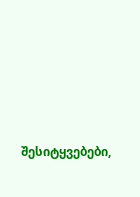შესიტყვებები,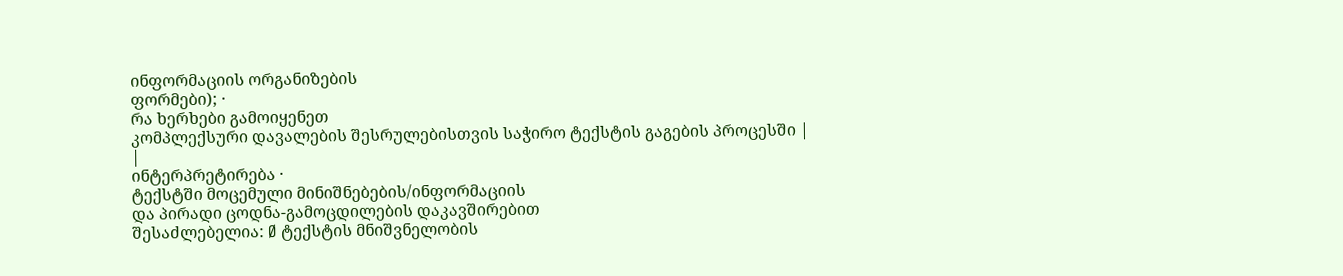ინფორმაციის ორგანიზების
ფორმები); ·
რა ხერხები გამოიყენეთ
კომპლექსური დავალების შესრულებისთვის საჭირო ტექსტის გაგების პროცესში |
|
ინტერპრეტირება ·
ტექსტში მოცემული მინიშნებების/ინფორმაციის
და პირადი ცოდნა-გამოცდილების დაკავშირებით
შესაძლებელია: Ø ტექსტის მნიშვნელობის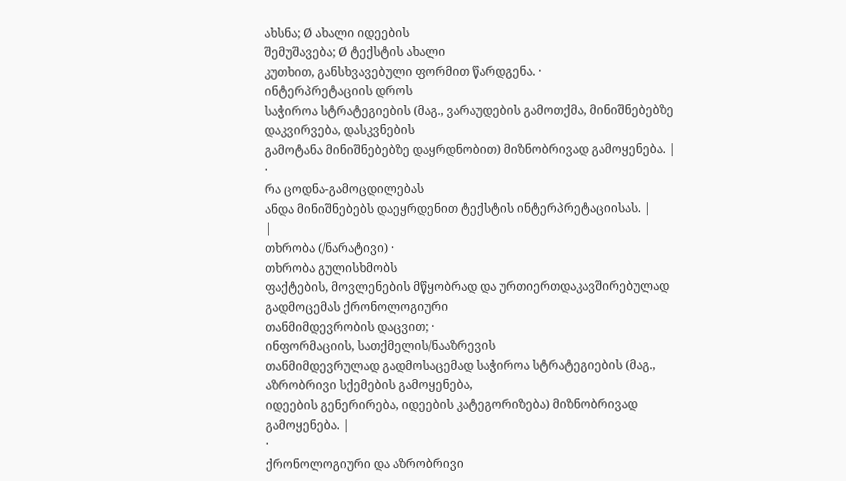ახსნა; Ø ახალი იდეების
შემუშავება; Ø ტექსტის ახალი
კუთხით, განსხვავებული ფორმით წარდგენა. ·
ინტერპრეტაციის დროს
საჭიროა სტრატეგიების (მაგ., ვარაუდების გამოთქმა, მინიშნებებზე დაკვირვება, დასკვნების
გამოტანა მინიშნებებზე დაყრდნობით) მიზნობრივად გამოყენება. |
·
რა ცოდნა-გამოცდილებას
ანდა მინიშნებებს დაეყრდენით ტექსტის ინტერპრეტაციისას. |
|
თხრობა (/ნარატივი) ·
თხრობა გულისხმობს
ფაქტების, მოვლენების მწყობრად და ურთიერთდაკავშირებულად გადმოცემას ქრონოლოგიური
თანმიმდევრობის დაცვით; ·
ინფორმაციის, სათქმელის/ნააზრევის
თანმიმდევრულად გადმოსაცემად საჭიროა სტრატეგიების (მაგ., აზრობრივი სქემების გამოყენება,
იდეების გენერირება, იდეების კატეგორიზება) მიზნობრივად გამოყენება. |
·
ქრონოლოგიური და აზრობრივი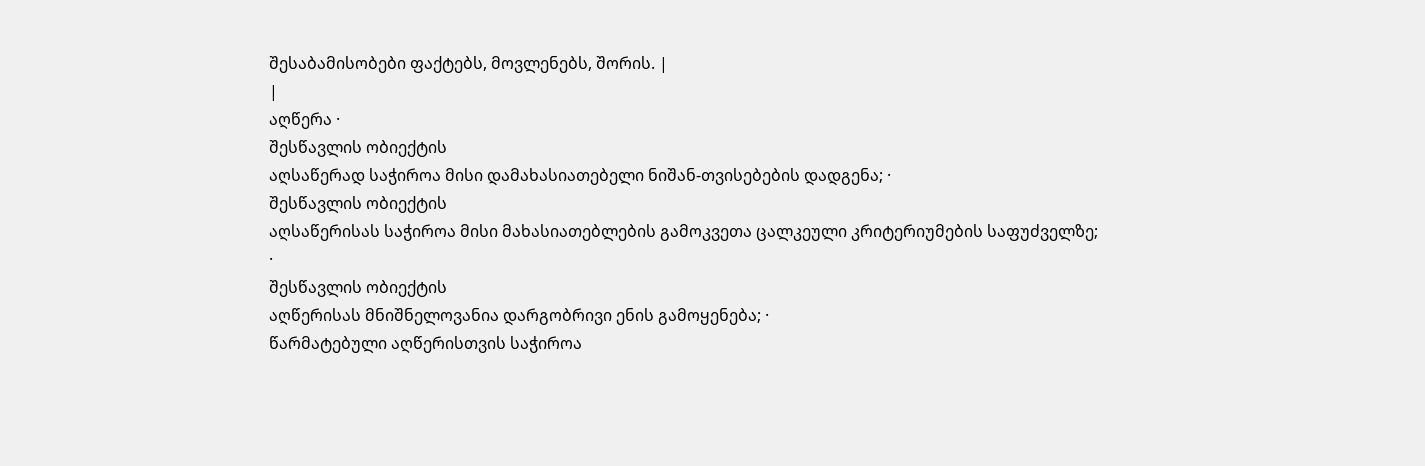შესაბამისობები ფაქტებს, მოვლენებს, შორის. |
|
აღწერა ·
შესწავლის ობიექტის
აღსაწერად საჭიროა მისი დამახასიათებელი ნიშან-თვისებების დადგენა; ·
შესწავლის ობიექტის
აღსაწერისას საჭიროა მისი მახასიათებლების გამოკვეთა ცალკეული კრიტერიუმების საფუძველზე;
·
შესწავლის ობიექტის
აღწერისას მნიშნელოვანია დარგობრივი ენის გამოყენება; ·
წარმატებული აღწერისთვის საჭიროა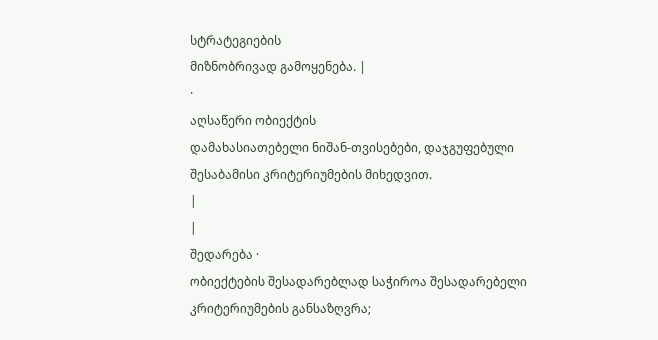სტრატეგიების
მიზნობრივად გამოყენება. |
·
აღსაწერი ობიექტის
დამახასიათებელი ნიშან-თვისებები, დაჯგუფებული შესაბამისი კრიტერიუმების მიხედვით.
|
|
შედარება ·
ობიექტების შესადარებლად საჭიროა შესადარებელი კრიტერიუმების განსაზღვრა;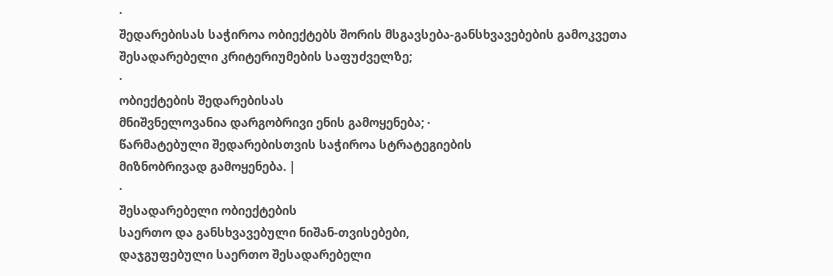·
შედარებისას საჭიროა ობიექტებს შორის მსგავსება-განსხვავებების გამოკვეთა
შესადარებელი კრიტერიუმების საფუძველზე;
·
ობიექტების შედარებისას
მნიშვნელოვანია დარგობრივი ენის გამოყენება; ·
წარმატებული შედარებისთვის საჭიროა სტრატეგიების
მიზნობრივად გამოყენება. |
·
შესადარებელი ობიექტების
საერთო და განსხვავებული ნიშან-თვისებები,
დაჯგუფებული საერთო შესადარებელი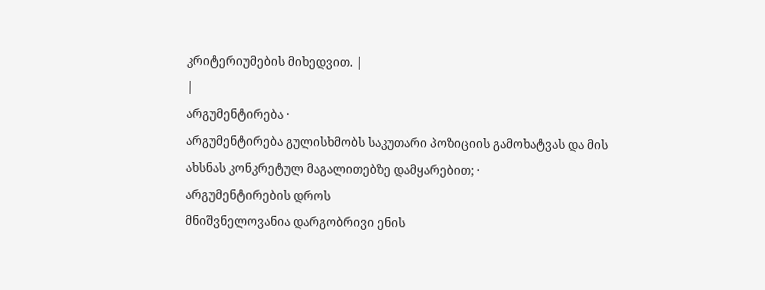კრიტერიუმების მიხედვით. |
|
არგუმენტირება ·
არგუმენტირება გულისხმობს საკუთარი პოზიციის გამოხატვას და მის
ახსნას კონკრეტულ მაგალითებზე დამყარებით; ·
არგუმენტირების დროს
მნიშვნელოვანია დარგობრივი ენის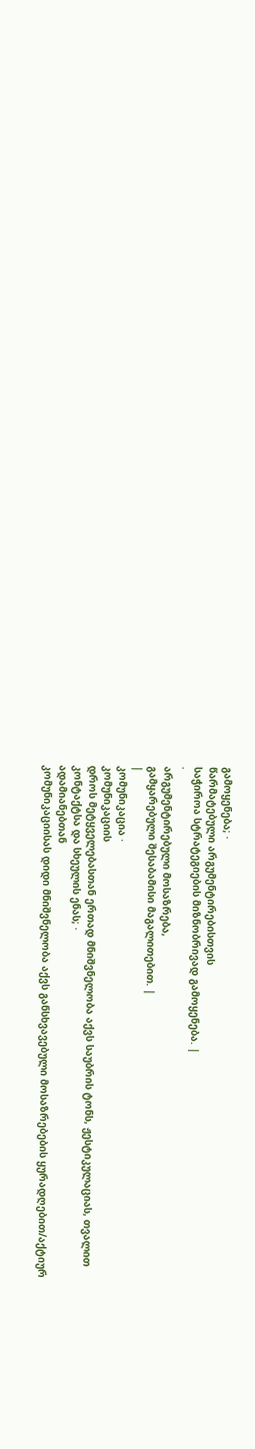გამოყენება; ·
წარმატებული არგუმენტირებისთვის
საჭიროა სტრატეგიების მიზნობრივად გამოყენება. |
·
არგუმენტირებული მოსაზრება,
გამყარებული შესაბამისი მაგალითებით. |
|
კომუნიკაცია ·
კომუნიკაციის
დროს მეტყველებასთან ერთად მნიშვნელობა აქვს საუბრის ტონს, ჟესტიკულაციას, თვალით
კონტაქტსა და სხეულის ენას; ·
ადამიანებთან
კომუნიკაციისას დიდი მნიშვნელობა აქვს განსხვავებული მოსაზრებების ყურადღებით/აქტიურ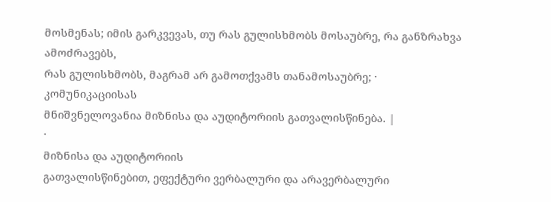მოსმენას; იმის გარკვევას, თუ რას გულისხმობს მოსაუბრე, რა განზრახვა ამოძრავებს,
რას გულისხმობს, მაგრამ არ გამოთქვამს თანამოსაუბრე; ·
კომუნიკაციისას
მნიშვნელოვანია მიზნისა და აუდიტორიის გათვალისწინება. |
·
მიზნისა და აუდიტორიის
გათვალისწინებით, ეფექტური ვერბალური და არავერბალური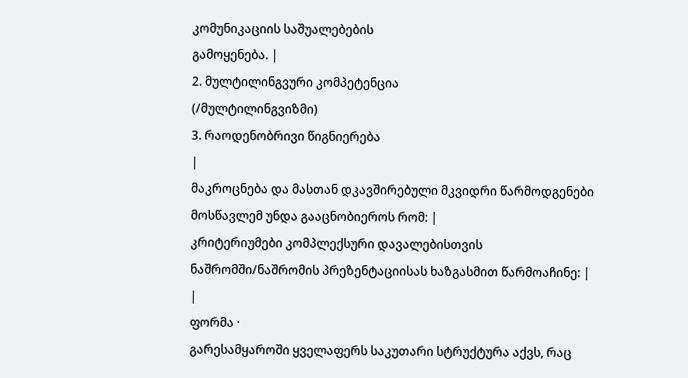კომუნიკაციის საშუალებების
გამოყენება. |
2. მულტილინგვური კომპეტენცია
(/მულტილინგვიზმი)
3. რაოდენობრივი წიგნიერება
|
მაკროცნება და მასთან დკავშირებული მკვიდრი წარმოდგენები მოსწავლემ უნდა გააცნობიეროს რომ: |
კრიტერიუმები კომპლექსური დავალებისთვის ნაშრომში/ნაშრომის პრეზენტაციისას ხაზგასმით წარმოაჩინე: |
|
ფორმა ·
გარესამყაროში ყველაფერს საკუთარი სტრუქტურა აქვს, რაც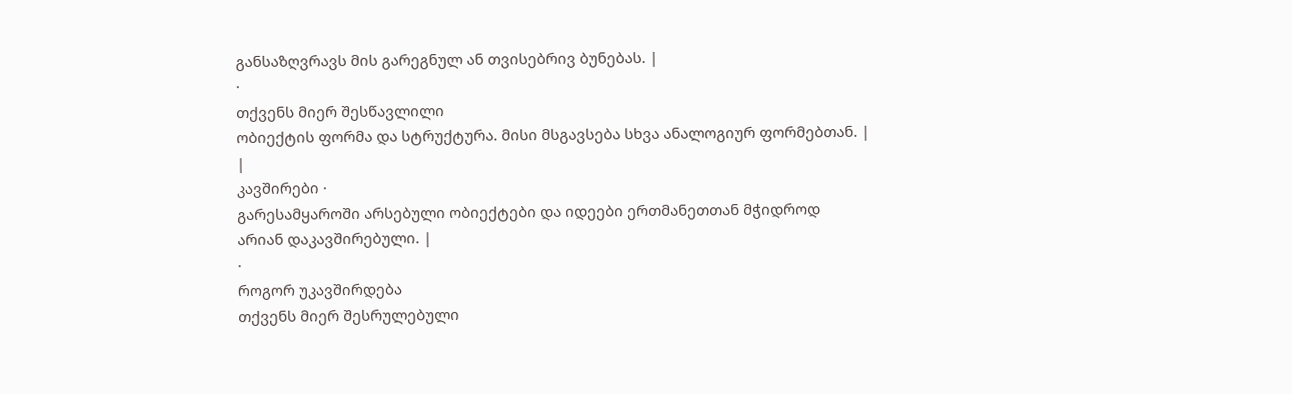განსაზღვრავს მის გარეგნულ ან თვისებრივ ბუნებას. |
·
თქვენს მიერ შესწავლილი
ობიექტის ფორმა და სტრუქტურა. მისი მსგავსება სხვა ანალოგიურ ფორმებთან. |
|
კავშირები ·
გარესამყაროში არსებული ობიექტები და იდეები ერთმანეთთან მჭიდროდ
არიან დაკავშირებული. |
·
როგორ უკავშირდება
თქვენს მიერ შესრულებული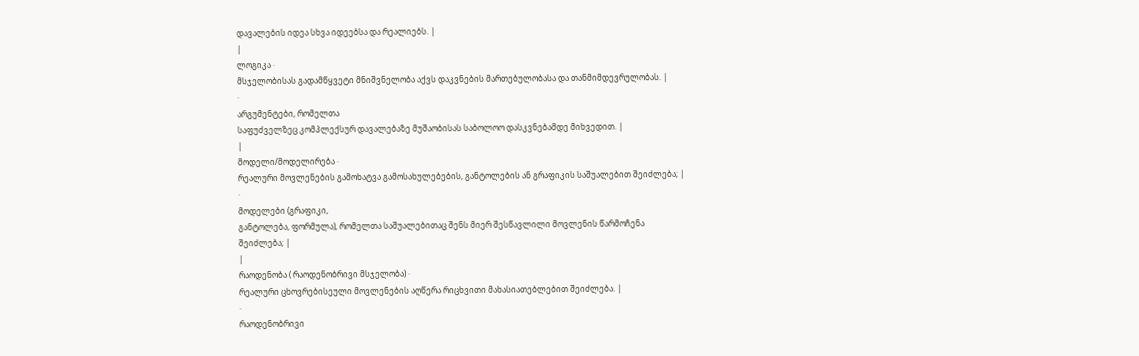დავალების იდეა სხვა იდეებსა და რეალიებს. |
|
ლოგიკა ·
მსჯელობისას გადამწყვეტი მნიშვნელობა აქვს დაკვნების მართებულობასა და თანმიმდევრულობას. |
·
არგუმენტები, რომელთა
საფუძველზეც კომპლექსურ დავალებაზე მუშაობისას საბოლოო დასკვნებამდე მიხვედით. |
|
მოდელი/მოდელირება ·
რეალური მოვლენების გამოხატვა გამოსახულებების, განტოლების ან გრაფიკის საშუალებით შეიძლება; |
·
მოდელები (გრაფიკი,
განტოლება, ფორმულა), რომელთა საშუალებითაც შენს მიერ შესწავლილი მოვლენის წარმოჩენა
შეიძლება; |
|
რაოდენობა ( რაოდენობრივი მსჯელობა) ·
რეალური ცხოვრებისეული მოვლენების აღწერა რიცხვითი მახასიათებლებით შეიძლება. |
·
რაოდენობრივი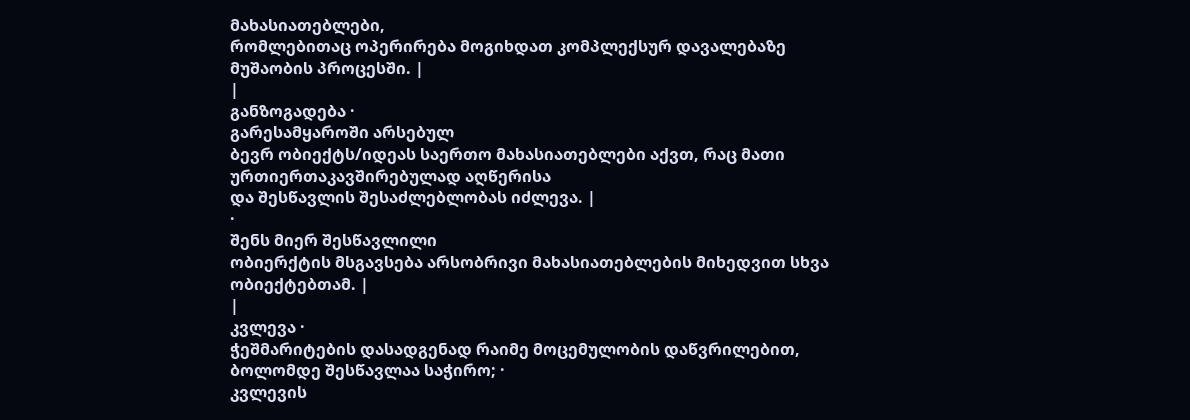მახასიათებლები,
რომლებითაც ოპერირება მოგიხდათ კომპლექსურ დავალებაზე მუშაობის პროცესში. |
|
განზოგადება ·
გარესამყაროში არსებულ
ბევრ ობიექტს/იდეას საერთო მახასიათებლები აქვთ, რაც მათი ურთიერთაკავშირებულად აღწერისა
და შესწავლის შესაძლებლობას იძლევა. |
·
შენს მიერ შესწავლილი
ობიერქტის მსგავსება არსობრივი მახასიათებლების მიხედვით სხვა ობიექტებთამ. |
|
კვლევა ·
ჭეშმარიტების დასადგენად რაიმე მოცემულობის დაწვრილებით, ბოლომდე შესწავლაა საჭირო; ·
კვლევის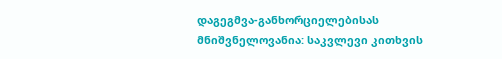დაგეგმვა-განხორციელებისას მნიშვნელოვანია: საკვლევი კითხვის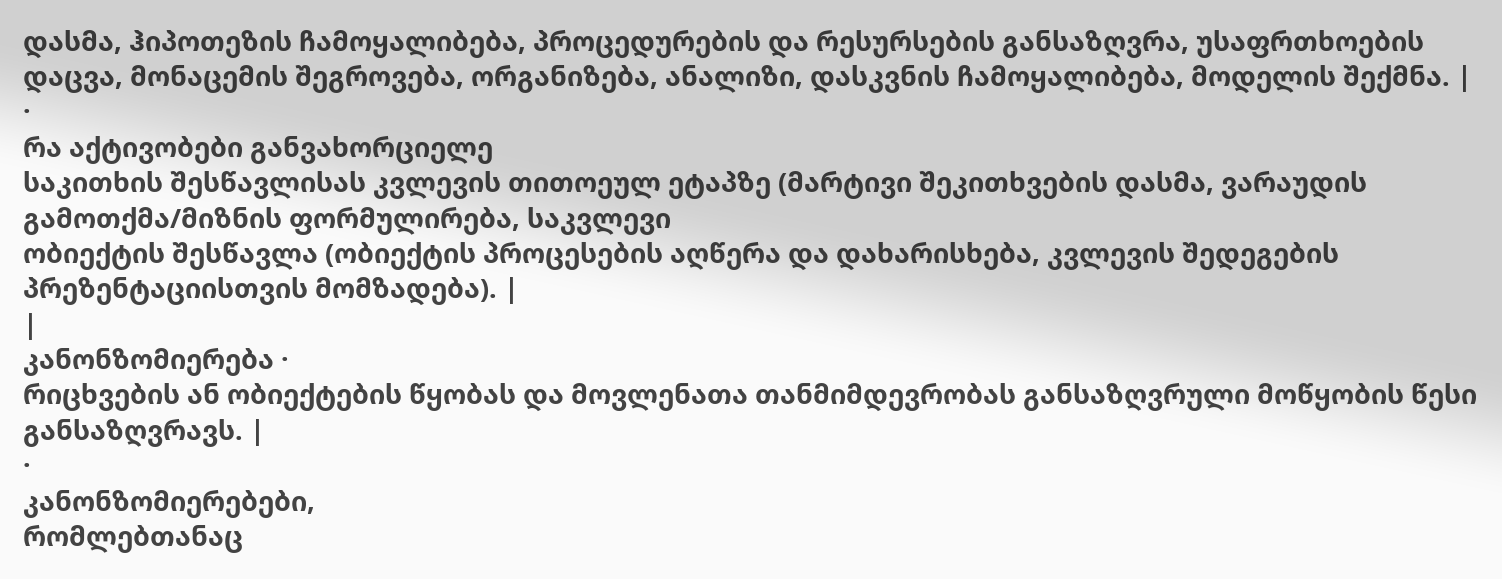დასმა, ჰიპოთეზის ჩამოყალიბება, პროცედურების და რესურსების განსაზღვრა, უსაფრთხოების დაცვა, მონაცემის შეგროვება, ორგანიზება, ანალიზი, დასკვნის ჩამოყალიბება, მოდელის შექმნა. |
·
რა აქტივობები განვახორციელე
საკითხის შესწავლისას კვლევის თითოეულ ეტაპზე (მარტივი შეკითხვების დასმა, ვარაუდის გამოთქმა/მიზნის ფორმულირება, საკვლევი
ობიექტის შესწავლა (ობიექტის პროცესების აღწერა და დახარისხება, კვლევის შედეგების
პრეზენტაციისთვის მომზადება). |
|
კანონზომიერება ·
რიცხვების ან ობიექტების წყობას და მოვლენათა თანმიმდევრობას განსაზღვრული მოწყობის წესი
განსაზღვრავს. |
·
კანონზომიერებები,
რომლებთანაც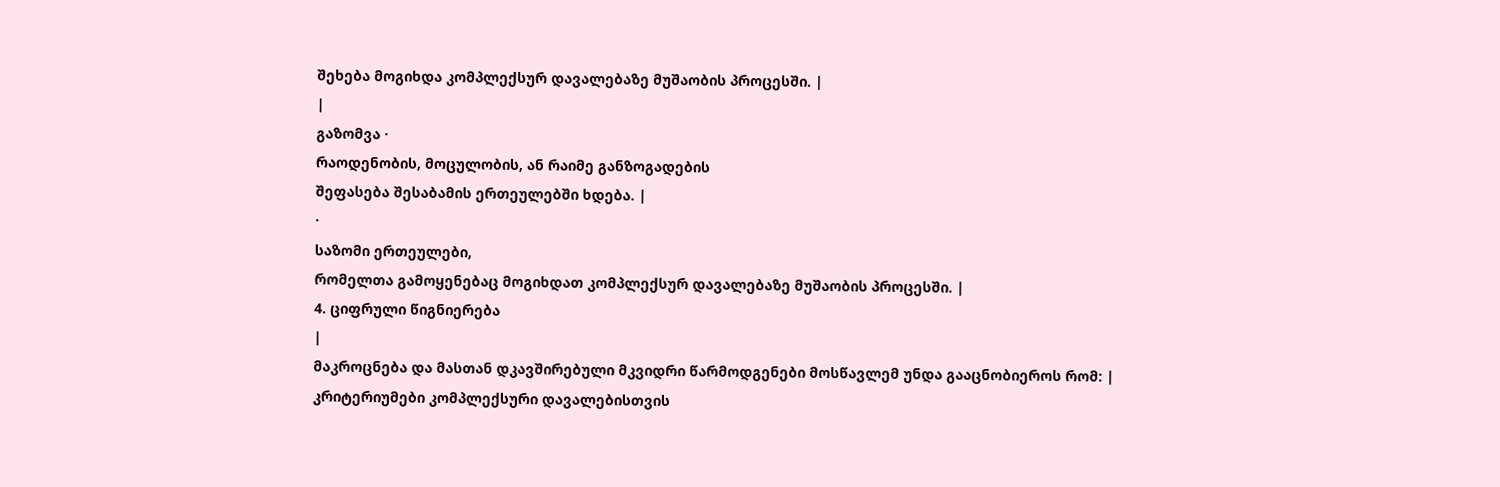შეხება მოგიხდა კომპლექსურ დავალებაზე მუშაობის პროცესში. |
|
გაზომვა ·
რაოდენობის, მოცულობის, ან რაიმე განზოგადების
შეფასება შესაბამის ერთეულებში ხდება. |
·
საზომი ერთეულები,
რომელთა გამოყენებაც მოგიხდათ კომპლექსურ დავალებაზე მუშაობის პროცესში. |
4. ციფრული წიგნიერება
|
მაკროცნება და მასთან დკავშირებული მკვიდრი წარმოდგენები მოსწავლემ უნდა გააცნობიეროს რომ: |
კრიტერიუმები კომპლექსური დავალებისთვის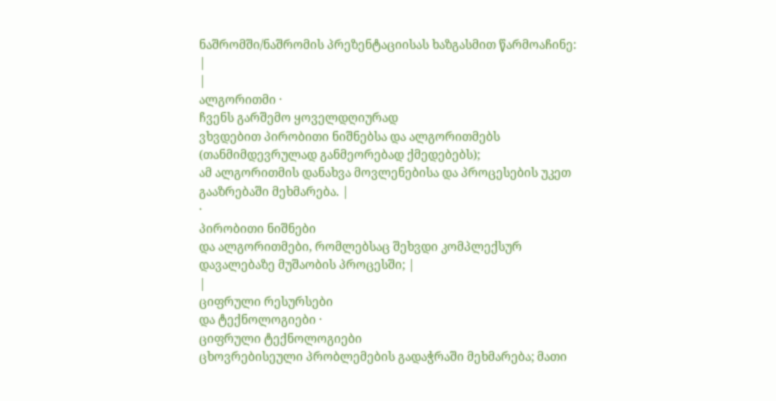ნაშრომში/ნაშრომის პრეზენტაციისას ხაზგასმით წარმოაჩინე: |
|
ალგორითმი ·
ჩვენს გარშემო ყოველდღიურად
ვხვდებით პირობითი ნიშნებსა და ალგორითმებს (თანმიმდევრულად განმეორებად ქმედებებს);
ამ ალგორითმის დანახვა მოვლენებისა და პროცესების უკეთ გააზრებაში მეხმარება. |
·
პირობითი ნიშნები
და ალგორითმები, რომლებსაც შეხვდი კომპლექსურ დავალებაზე მუშაობის პროცესში; |
|
ციფრული რესურსები
და ტექნოლოგიები ·
ციფრული ტექნოლოგიები
ცხოვრებისეული პრობლემების გადაჭრაში მეხმარება; მათი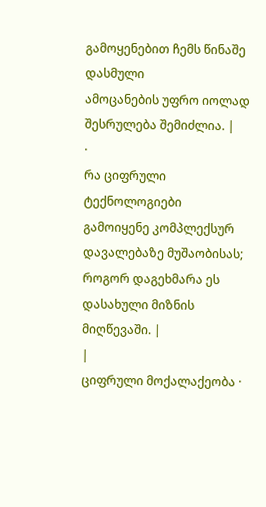გამოყენებით ჩემს წინაშე დასმული
ამოცანების უფრო იოლად შესრულება შემიძლია. |
·
რა ციფრული ტექნოლოგიები გამოიყენე კომპლექსურ დავალებაზე მუშაობისას;
როგორ დაგეხმარა ეს დასახული მიზნის მიღწევაში. |
|
ციფრული მოქალაქეობა ·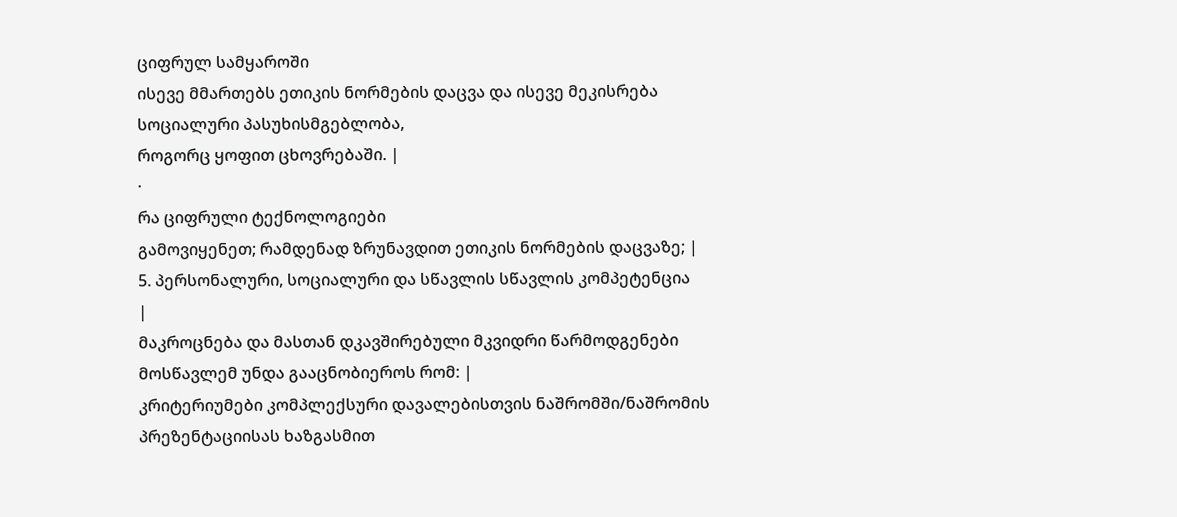ციფრულ სამყაროში
ისევე მმართებს ეთიკის ნორმების დაცვა და ისევე მეკისრება სოციალური პასუხისმგებლობა,
როგორც ყოფით ცხოვრებაში. |
·
რა ციფრული ტექნოლოგიები
გამოვიყენეთ; რამდენად ზრუნავდით ეთიკის ნორმების დაცვაზე; |
5. პერსონალური, სოციალური და სწავლის სწავლის კომპეტენცია
|
მაკროცნება და მასთან დკავშირებული მკვიდრი წარმოდგენები მოსწავლემ უნდა გააცნობიეროს რომ: |
კრიტერიუმები კომპლექსური დავალებისთვის ნაშრომში/ნაშრომის პრეზენტაციისას ხაზგასმით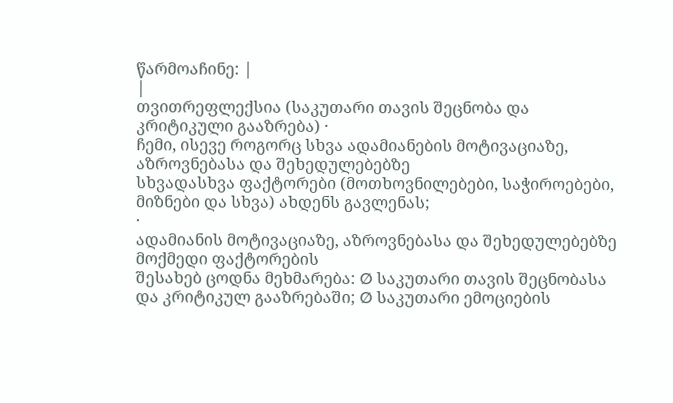წარმოაჩინე: |
|
თვითრეფლექსია (საკუთარი თავის შეცნობა და კრიტიკული გააზრება) ·
ჩემი, ისევე როგორც სხვა ადამიანების მოტივაციაზე, აზროვნებასა და შეხედულებებზე
სხვადასხვა ფაქტორები (მოთხოვნილებები, საჭიროებები, მიზნები და სხვა) ახდენს გავლენას;
·
ადამიანის მოტივაციაზე, აზროვნებასა და შეხედულებებზე მოქმედი ფაქტორების
შესახებ ცოდნა მეხმარება: Ø საკუთარი თავის შეცნობასა
და კრიტიკულ გააზრებაში; Ø საკუთარი ემოციების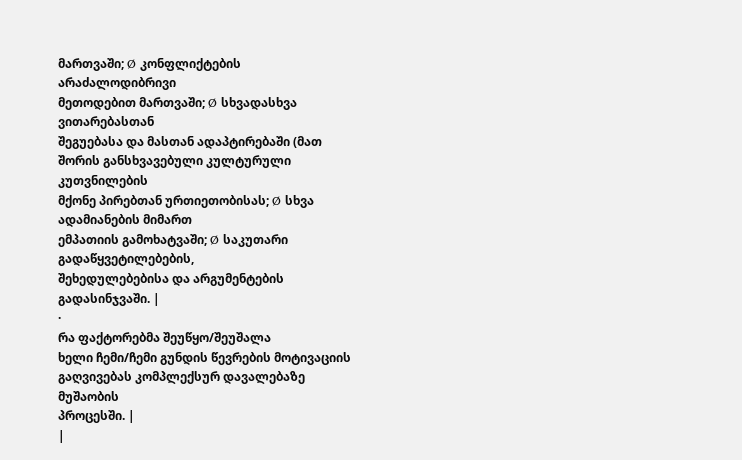მართვაში; Ø კონფლიქტების არაძალოდიბრივი
მეთოდებით მართვაში; Ø სხვადასხვა ვითარებასთან
შეგუებასა და მასთან ადაპტირებაში (მათ შორის განსხვავებული კულტურული კუთვნილების
მქონე პირებთან ურთიეთობისას; Ø სხვა ადამიანების მიმართ
ემპათიის გამოხატვაში; Ø საკუთარი გადაწყვეტილებების,
შეხედულებებისა და არგუმენტების გადასინჯვაში. |
·
რა ფაქტორებმა შეუწყო/შეუშალა
ხელი ჩემი/ჩემი გუნდის წევრების მოტივაციის გაღვივებას კომპლექსურ დავალებაზე მუშაობის
პროცესში. |
|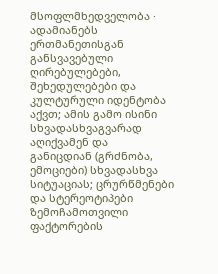მსოფლმხედველობა ·
ადამიანებს ერთმანეთისგან განსვავებული ღირებულებები, შეხედულებები და კულტურული იდენტობა აქვთ; ამის გამო ისინი სხვადასხვაგვარად აღიქვამენ და
განიცდიან (გრძნობა, ემოციები) სხვადასხვა
სიტუაციას; ცრურწმენები და სტერეოტიპები ზემოჩამოთვილი ფაქტორების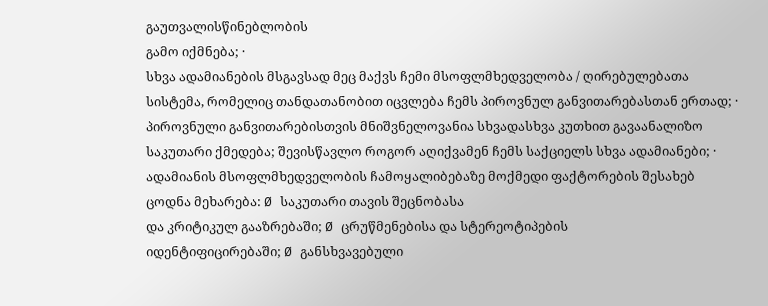გაუთვალისწინებლობის
გამო იქმნება; ·
სხვა ადამიანების მსგავსად მეც მაქვს ჩემი მსოფლმხედველობა / ღირებულებათა
სისტემა, რომელიც თანდათანობით იცვლება ჩემს პიროვნულ განვითარებასთან ერთად; ·
პიროვნული განვითარებისთვის მნიშვნელოვანია სხვადასხვა კუთხით გავაანალიზო
საკუთარი ქმედება; შევისწავლო როგორ აღიქვამენ ჩემს საქციელს სხვა ადამიანები; ·
ადამიანის მსოფლმხედველობის ჩამოყალიბებაზე მოქმედი ფაქტორების შესახებ
ცოდნა მეხარება: Ø საკუთარი თავის შეცნობასა
და კრიტიკულ გააზრებაში; Ø ცრუწმენებისა და სტერეოტიპების
იდენტიფიცირებაში; Ø განსხვავებული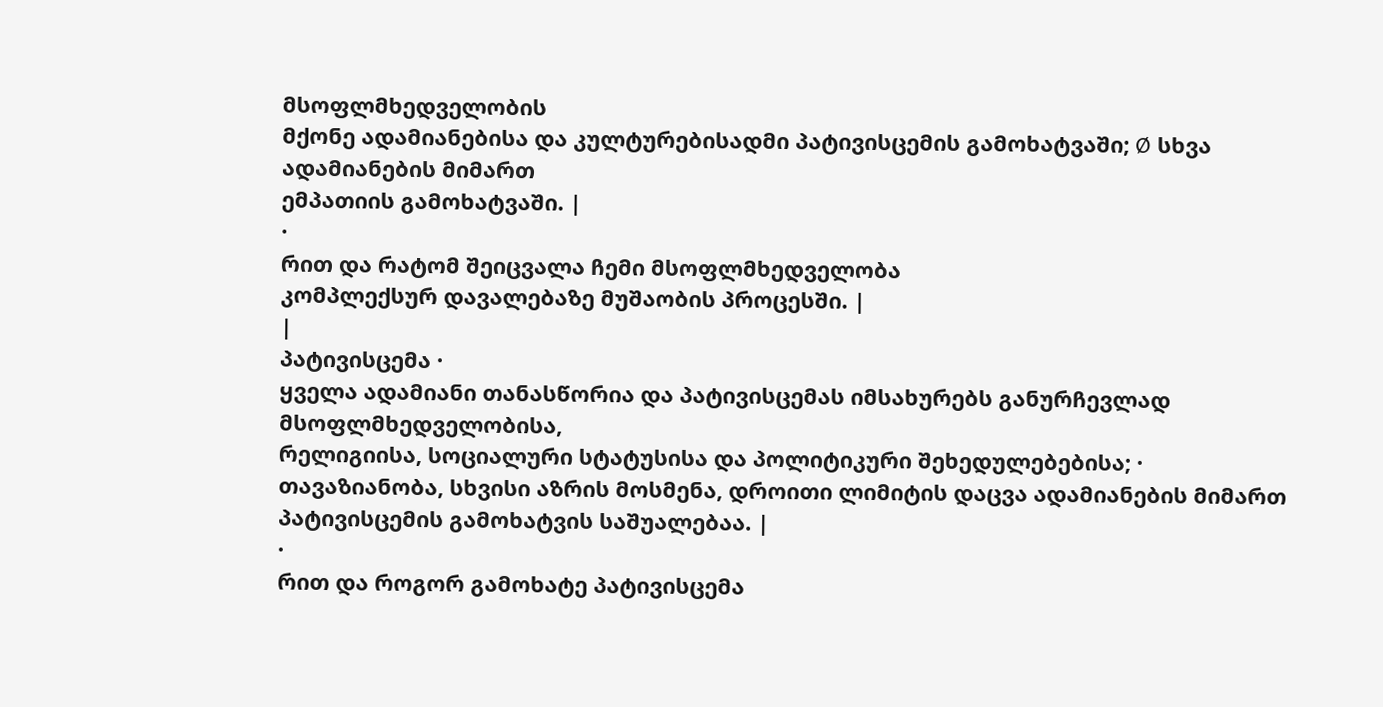მსოფლმხედველობის
მქონე ადამიანებისა და კულტურებისადმი პატივისცემის გამოხატვაში; Ø სხვა ადამიანების მიმართ
ემპათიის გამოხატვაში. |
·
რით და რატომ შეიცვალა ჩემი მსოფლმხედველობა
კომპლექსურ დავალებაზე მუშაობის პროცესში. |
|
პატივისცემა ·
ყველა ადამიანი თანასწორია და პატივისცემას იმსახურებს განურჩევლად მსოფლმხედველობისა,
რელიგიისა, სოციალური სტატუსისა და პოლიტიკური შეხედულებებისა; ·
თავაზიანობა, სხვისი აზრის მოსმენა, დროითი ლიმიტის დაცვა ადამიანების მიმართ
პატივისცემის გამოხატვის საშუალებაა. |
·
რით და როგორ გამოხატე პატივისცემა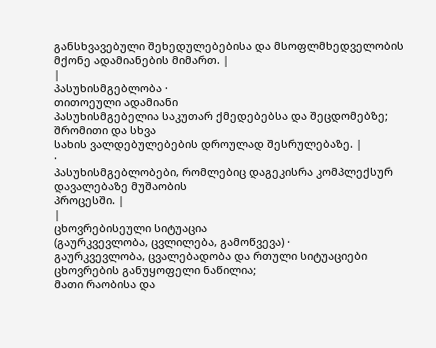განსხვავებული შეხედულებებისა და მსოფლმხედველობის
მქონე ადამიანების მიმართ. |
|
პასუხისმგებლობა ·
თითოეული ადამიანი
პასუხისმგებელია საკუთარ ქმედებებსა და შეცდომებზე; შრომითი და სხვა
სახის ვალდებულებების დროულად შესრულებაზე. |
·
პასუხისმგებლობები, რომლებიც დაგეკისრა კომპლექსურ დავალებაზე მუშაობის
პროცესში. |
|
ცხოვრებისეული სიტუაცია
(გაურკვევლობა, ცვლილება, გამოწვევა) ·
გაურკვევლობა, ცვალებადობა და რთული სიტუაციები ცხოვრების განუყოფელი ნაწილია;
მათი რაობისა და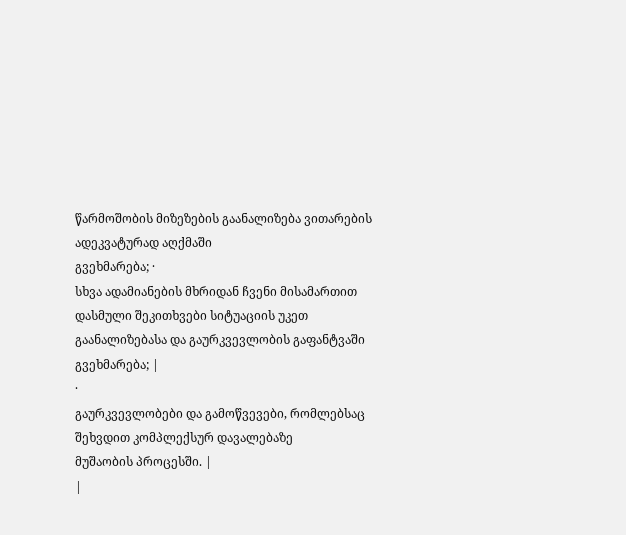წარმოშობის მიზეზების გაანალიზება ვითარების ადეკვატურად აღქმაში
გვეხმარება; ·
სხვა ადამიანების მხრიდან ჩვენი მისამართით დასმული შეკითხვები სიტუაციის უკეთ
გაანალიზებასა და გაურკვევლობის გაფანტვაში გვეხმარება; |
·
გაურკვევლობები და გამოწვევები, რომლებსაც შეხვდით კომპლექსურ დავალებაზე
მუშაობის პროცესში. |
|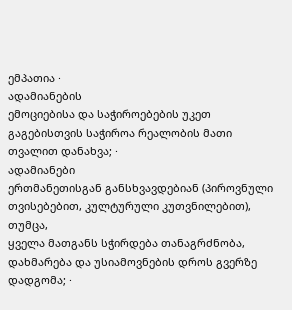ემპათია ·
ადამიანების
ემოციებისა და საჭიროებების უკეთ გაგებისთვის საჭიროა რეალობის მათი თვალით დანახვა; ·
ადამიანები
ერთმანეთისგან განსხვავდებიან (პიროვნული თვისებებით, კულტურული კუთვნილებით), თუმცა,
ყველა მათგანს სჭირდება თანაგრძნობა, დახმარება და უსიამოვნების დროს გვერზე დადგომა; ·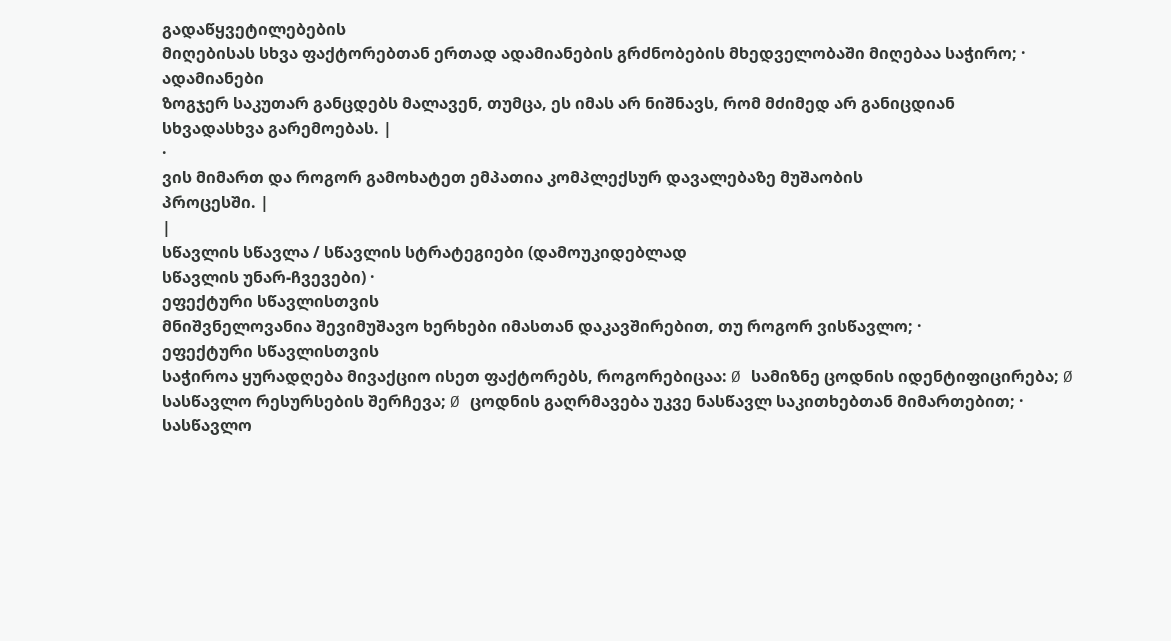გადაწყვეტილებების
მიღებისას სხვა ფაქტორებთან ერთად ადამიანების გრძნობების მხედველობაში მიღებაა საჭირო; ·
ადამიანები
ზოგჯერ საკუთარ განცდებს მალავენ, თუმცა, ეს იმას არ ნიშნავს, რომ მძიმედ არ განიცდიან
სხვადასხვა გარემოებას. |
·
ვის მიმართ და როგორ გამოხატეთ ემპათია კომპლექსურ დავალებაზე მუშაობის
პროცესში. |
|
სწავლის სწავლა / სწავლის სტრატეგიები (დამოუკიდებლად
სწავლის უნარ-ჩვევები) ·
ეფექტური სწავლისთვის
მნიშვნელოვანია შევიმუშავო ხერხები იმასთან დაკავშირებით, თუ როგორ ვისწავლო; ·
ეფექტური სწავლისთვის
საჭიროა ყურადღება მივაქციო ისეთ ფაქტორებს, როგორებიცაა: Ø სამიზნე ცოდნის იდენტიფიცირება; Ø სასწავლო რესურსების შერჩევა; Ø ცოდნის გაღრმავება უკვე ნასწავლ საკითხებთან მიმართებით; ·
სასწავლო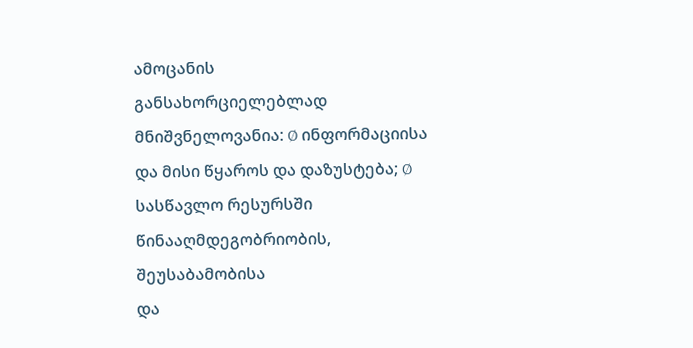ამოცანის
განსახორციელებლად მნიშვნელოვანია: Ø ინფორმაციისა და მისი წყაროს და დაზუსტება; Ø სასწავლო რესურსში წინააღმდეგობრიობის, შეუსაბამობისა
და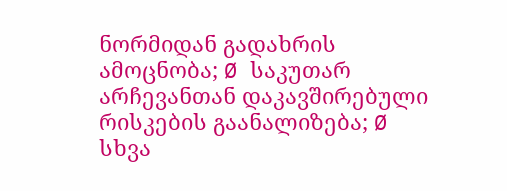ნორმიდან გადახრის ამოცნობა; Ø საკუთარ არჩევანთან დაკავშირებული რისკების გაანალიზება; Ø სხვა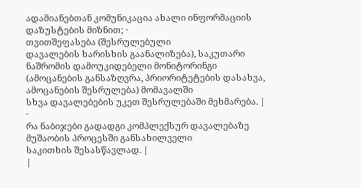ადამიანებთან კომუნიკაცია ახალი ინფორმაციის
დაზუსტების მიზნით; ·
თვითშეფასება (შესრულებული
დავალების ხარისხის გაანალიზება), საკუთარი ნაშრომის დამოუკიდებელი მონიტორინგი
(ამოცანების განსაზღვრა, პრიორიტეტების დასახვა, ამოცანების შესრულება) მომავალში
სხვა დავალებების უკეთ შესრულებაში მეხმარება. |
·
რა ნაბიჯები გადადგი კომპლექსურ დავალებაზე მუშაობის პროცესში განსახილველი
საკითხის შესასწავლად. |
|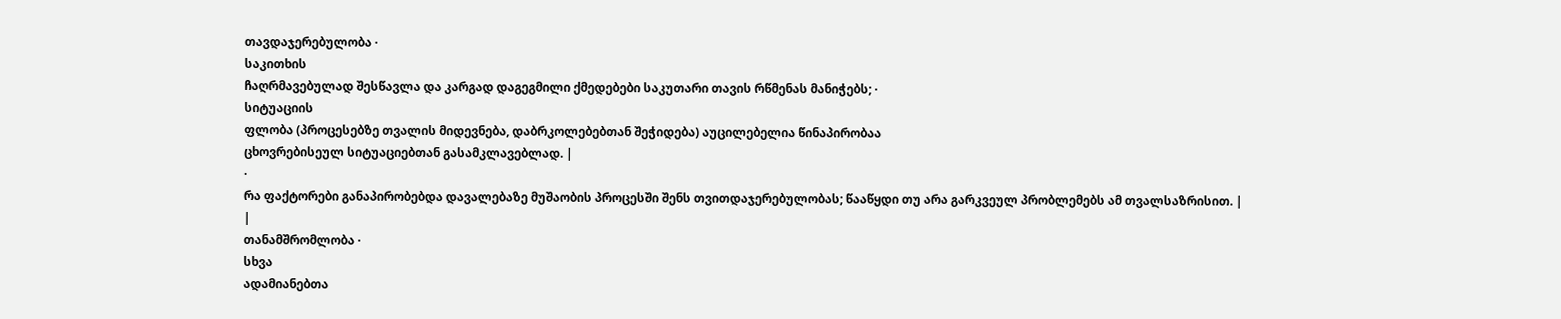თავდაჯერებულობა ·
საკითხის
ჩაღრმავებულად შესწავლა და კარგად დაგეგმილი ქმედებები საკუთარი თავის რწმენას მანიჭებს; ·
სიტუაციის
ფლობა (პროცესებზე თვალის მიდევნება, დაბრკოლებებთან შეჭიდება) აუცილებელია წინაპირობაა
ცხოვრებისეულ სიტუაციებთან გასამკლავებლად. |
·
რა ფაქტორები განაპირობებდა დავალებაზე მუშაობის პროცესში შენს თვითდაჯერებულობას; წააწყდი თუ არა გარკვეულ პრობლემებს ამ თვალსაზრისით. |
|
თანამშრომლობა ·
სხვა
ადამიანებთა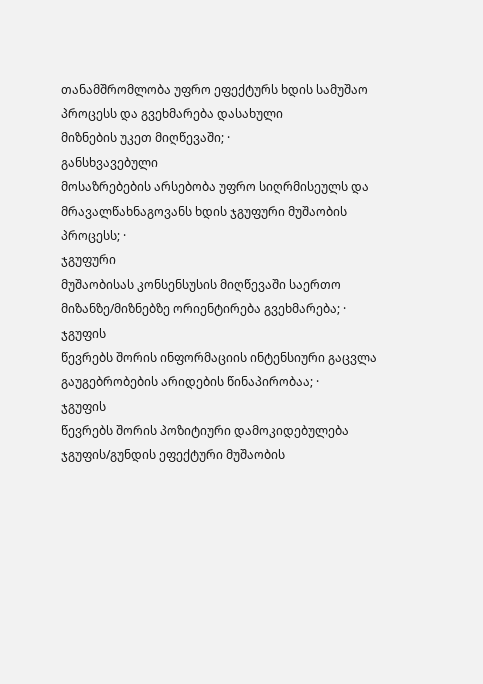თანამშრომლობა უფრო ეფექტურს ხდის სამუშაო პროცესს და გვეხმარება დასახული
მიზნების უკეთ მიღწევაში; ·
განსხვავებული
მოსაზრებების არსებობა უფრო სიღრმისეულს და მრავალწახნაგოვანს ხდის ჯგუფური მუშაობის
პროცესს; ·
ჯგუფური
მუშაობისას კონსენსუსის მიღწევაში საერთო მიზანზე/მიზნებზე ორიენტირება გვეხმარება; ·
ჯგუფის
წევრებს შორის ინფორმაციის ინტენსიური გაცვლა გაუგებრობების არიდების წინაპირობაა; ·
ჯგუფის
წევრებს შორის პოზიტიური დამოკიდებულება ჯგუფის/გუნდის ეფექტური მუშაობის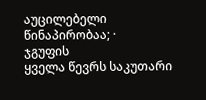აუცილებელი
წინაპირობაა; ·
ჯგუფის
ყველა წევრს საკუთარი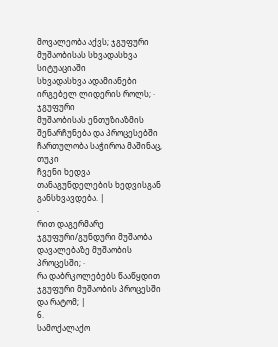მოვალეობა აქვს; ჯგუფური მუშაობისას სხვადასხვა სიტუაციაში
სხვადასხვა ადამიანები ირგებელ ლიდერის როლს; ·
ჯგუფური
მუშაობისას ენთუზიაზმის შენარჩუნება და პროცესებში ჩართულობა საჭიროა მაშინაც, თუკი
ჩვენი ხედვა თანაგუნდელების ხედვისგან განსხვავდება. |
·
რით დაგერმარე ჯგუფური/გუნდური მუშაობა დავალებაზე მუშაობის პროცესში; ·
რა დაბრკოლებებს წააწყდით ჯგუფური მუშაობის პროცესში და რატომ; |
6.
სამოქალაქო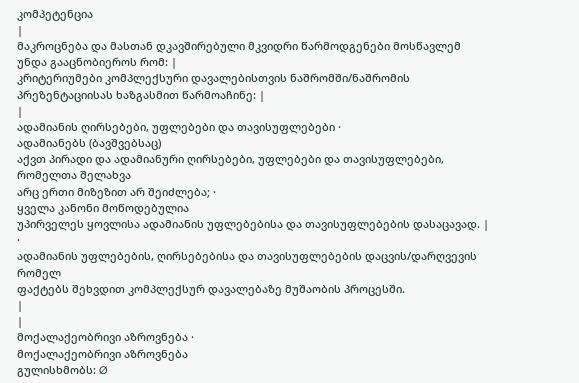კომპეტენცია
|
მაკროცნება და მასთან დკავშირებული მკვიდრი წარმოდგენები მოსწავლემ უნდა გააცნობიეროს რომ: |
კრიტერიუმები კომპლექსური დავალებისთვის ნაშრომში/ნაშრომის პრეზენტაციისას ხაზგასმით წარმოაჩინე: |
|
ადამიანის ღირსებები, უფლებები და თავისუფლებები ·
ადამიანებს (ბავშვებსაც)
აქვთ პირადი და ადამიანური ღირსებები, უფლებები და თავისუფლებები, რომელთა შელახვა
არც ერთი მიზეზით არ შეიძლება; ·
ყველა კანონი მოწოდებულია
უპირველეს ყოვლისა ადამიანის უფლებებისა და თავისუფლებების დასაცავად. |
·
ადამიანის უფლებების, ღირსებებისა და თავისუფლებების დაცვის/დარღვევის რომელ
ფაქტებს შეხვდით კომპლექსურ დავალებაზე მუშაობის პროცესში.
|
|
მოქალაქეობრივი აზროვნება ·
მოქალაქეობრივი აზროვნება
გულისხმობს: Ø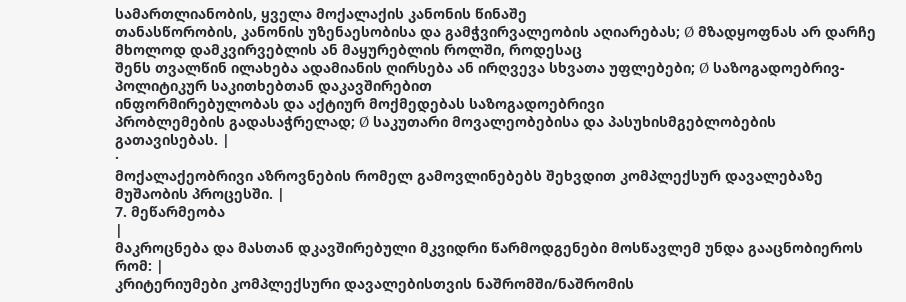სამართლიანობის, ყველა მოქალაქის კანონის წინაშე
თანასწორობის, კანონის უზენაესობისა და გამჭვირვალეობის აღიარებას; Ø მზადყოფნას არ დარჩე მხოლოდ დამკვირვებლის ან მაყურებლის როლში, როდესაც
შენს თვალწინ ილახება ადამიანის ღირსება ან ირღვევა სხვათა უფლებები; Ø საზოგადოებრივ-პოლიტიკურ საკითხებთან დაკავშირებით
ინფორმირებულობას და აქტიურ მოქმედებას საზოგადოებრივი
პრობლემების გადასაჭრელად; Ø საკუთარი მოვალეობებისა და პასუხისმგებლობების
გათავისებას. |
·
მოქალაქეობრივი აზროვნების რომელ გამოვლინებებს შეხვდით კომპლექსურ დავალებაზე
მუშაობის პროცესში. |
7. მეწარმეობა
|
მაკროცნება და მასთან დკავშირებული მკვიდრი წარმოდგენები მოსწავლემ უნდა გააცნობიეროს რომ: |
კრიტერიუმები კომპლექსური დავალებისთვის ნაშრომში/ნაშრომის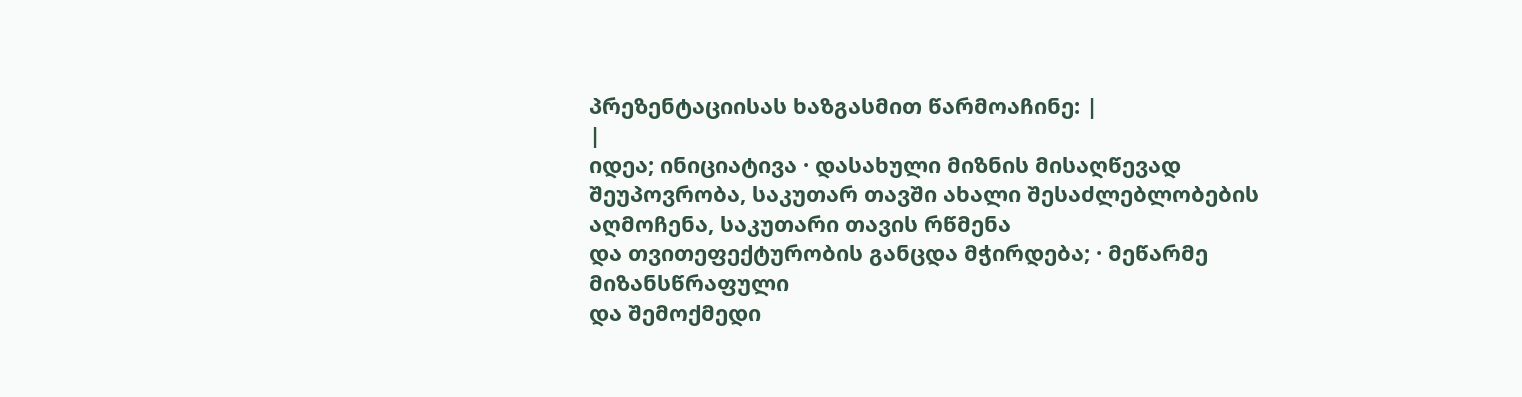პრეზენტაციისას ხაზგასმით წარმოაჩინე: |
|
იდეა; ინიციატივა · დასახული მიზნის მისაღწევად
შეუპოვრობა, საკუთარ თავში ახალი შესაძლებლობების აღმოჩენა, საკუთარი თავის რწმენა
და თვითეფექტურობის განცდა მჭირდება; · მეწარმე მიზანსწრაფული
და შემოქმედი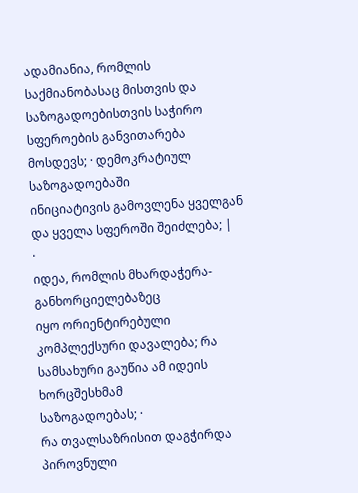ადამიანია, რომლის საქმიანობასაც მისთვის და საზოგადოებისთვის საჭირო
სფეროების განვითარება მოსდევს; · დემოკრატიულ საზოგადოებაში
ინიციატივის გამოვლენა ყველგან და ყველა სფეროში შეიძლება; |
·
იდეა, რომლის მხარდაჭერა-განხორციელებაზეც
იყო ორიენტირებული კომპლექსური დავალება; რა სამსახური გაუწია ამ იდეის ხორცშესხმამ
საზოგადოებას; ·
რა თვალსაზრისით დაგჭირდა
პიროვნული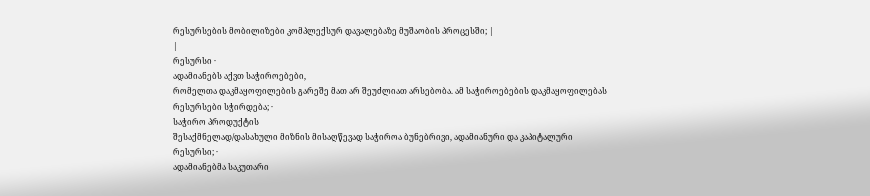რესურსების მობილიზები კომპლექსურ დავალებაზე მუშაობის პროცესში; |
|
რესურსი ·
ადამიანებს აქვთ საჭიროებები,
რომელთა დაკმაყოფილების გარეშე მათ არ შეუძლიათ არსებობა. ამ საჭიროებების დაკმაყოფილებას
რესურსები სჭირდება; ·
საჭირო პროდუქტის
შესაქმნელად/დასახული მიზნის მისაღწევად საჭიროა ბუნებრივი, ადამიანური და კაპიტალური
რესურსი; ·
ადამიანებმა საკუთარი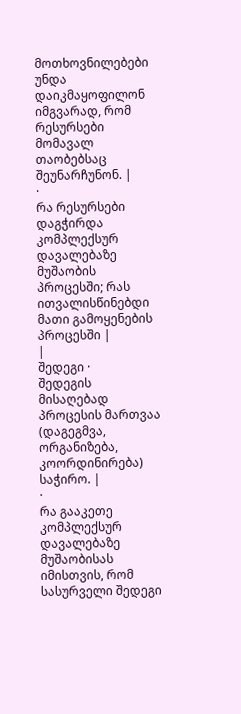მოთხოვნილებები უნდა დაიკმაყოფილონ იმგვარად, რომ რესურსები მომავალ თაობებსაც შეუნარჩუნონ. |
·
რა რესურსები დაგჭირდა
კომპლექსურ დავალებაზე მუშაობის პროცესში; რას ითვალისწინებდი მათი გამოყენების პროცესში |
|
შედეგი ·
შედეგის მისაღებად
პროცესის მართვაა (დაგეგმვა, ორგანიზება, კოორდინირება) საჭირო. |
·
რა გააკეთე კომპლექსურ
დავალებაზე მუშაობისას იმისთვის, რომ სასურველი შედეგი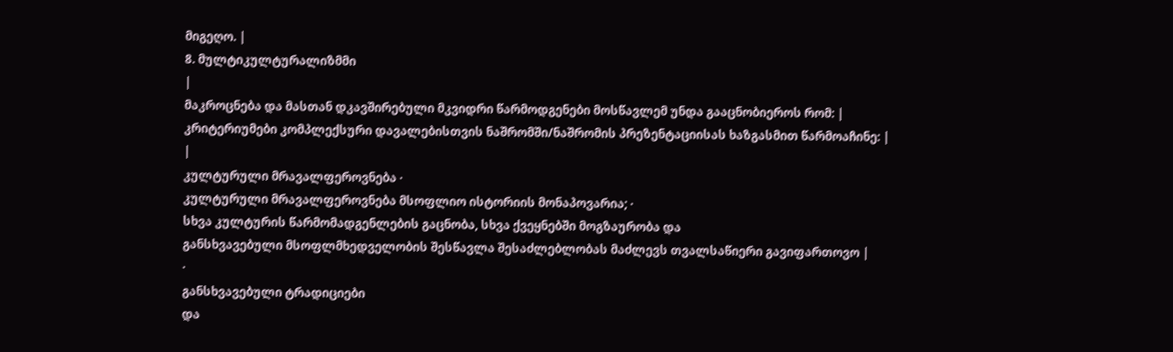მიგეღო. |
8. მულტიკულტურალიზმმი
|
მაკროცნება და მასთან დკავშირებული მკვიდრი წარმოდგენები მოსწავლემ უნდა გააცნობიეროს რომ: |
კრიტერიუმები კომპლექსური დავალებისთვის ნაშრომში/ნაშრომის პრეზენტაციისას ხაზგასმით წარმოაჩინე: |
|
კულტურული მრავალფეროვნება ·
კულტურული მრავალფეროვნება მსოფლიო ისტორიის მონაპოვარია; ·
სხვა კულტურის წარმომადგენლების გაცნობა, სხვა ქვეყნებში მოგზაურობა და
განსხვავებული მსოფლმხედველობის შესწავლა შესაძლებლობას მაძლევს თვალსაწიერი გავიფართოვო |
·
განსხვავებული ტრადიციები
და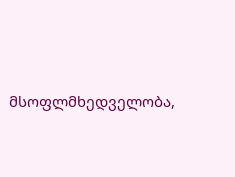მსოფლმხედველობა,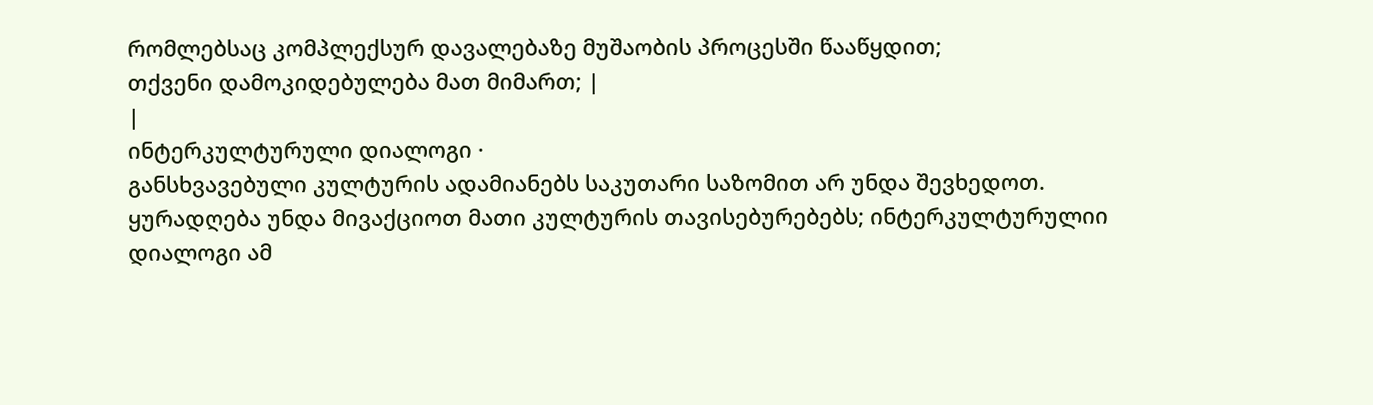რომლებსაც კომპლექსურ დავალებაზე მუშაობის პროცესში წააწყდით;
თქვენი დამოკიდებულება მათ მიმართ; |
|
ინტერკულტურული დიალოგი ·
განსხვავებული კულტურის ადამიანებს საკუთარი საზომით არ უნდა შევხედოთ.
ყურადღება უნდა მივაქციოთ მათი კულტურის თავისებურებებს; ინტერკულტურულიი დიალოგი ამ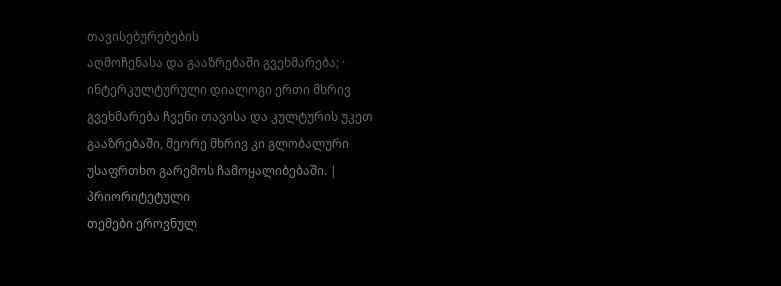თავისებურებების
აღმოჩენასა და გააზრებაში გვეხმარება; ·
ინტერკულტურული დიალოგი ერთი მხრივ გვეხმარება ჩვენი თავისა და კულტურის უკეთ
გააზრებაში, მეორე მხრივ კი გლობალური უსაფრთხო გარემოს ჩამოყალიბებაში. |
პრიორიტეტული
თემები ეროვნულ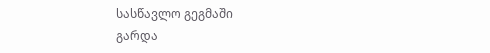სასწავლო გეგმაში
გარდა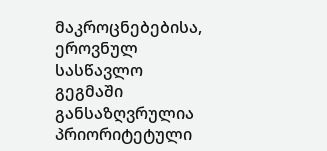მაკროცნებებისა,
ეროვნულ სასწავლო გეგმაში განსაზღვრულია პრიორიტეტული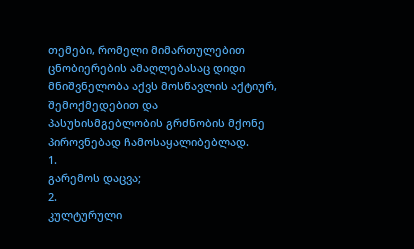თემები, რომელი მიმართულებით
ცნობიერების ამაღლებასაც დიდი მნიშვნელობა აქვს მოსწავლის აქტიურ, შემოქმედებით და
პასუხისმგებლობის გრძნობის მქონე პიროვნებად ჩამოსაყალიბებლად.
1.
გარემოს დაცვა;
2.
კულტურული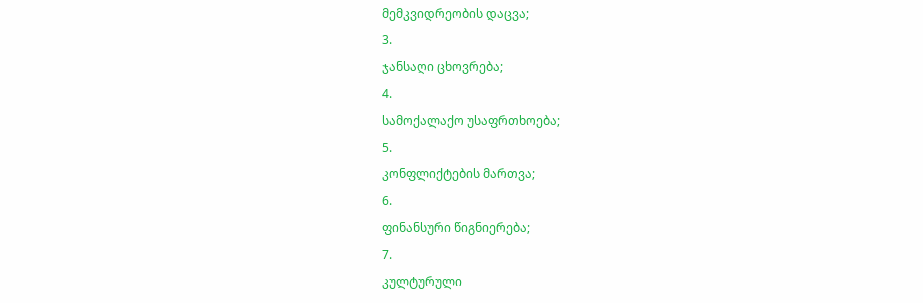მემკვიდრეობის დაცვა;
3.
ჯანსაღი ცხოვრება;
4.
სამოქალაქო უსაფრთხოება;
5.
კონფლიქტების მართვა;
6.
ფინანსური წიგნიერება;
7.
კულტურული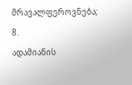მრავალფეროვნება;
8.
ადამიანის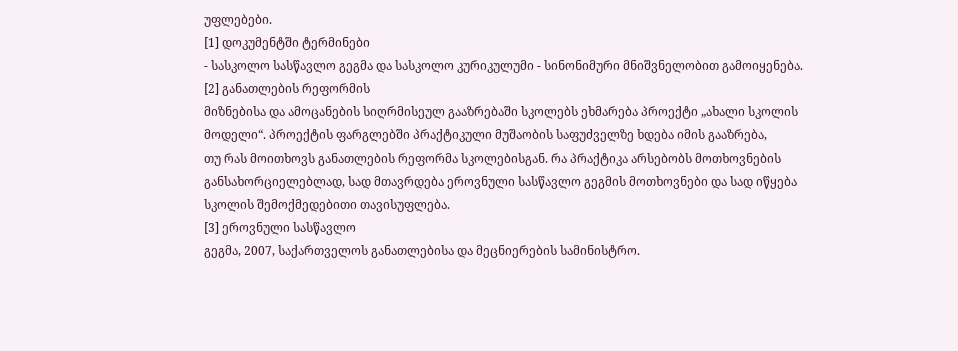უფლებები.
[1] დოკუმენტში ტერმინები
- სასკოლო სასწავლო გეგმა და სასკოლო კურიკულუმი - სინონიმური მნიშვნელობით გამოიყენება.
[2] განათლების რეფორმის
მიზნებისა და ამოცანების სიღრმისეულ გააზრებაში სკოლებს ეხმარება პროექტი „ახალი სკოლის
მოდელი“. პროექტის ფარგლებში პრაქტიკული მუშაობის საფუძველზე ხდება იმის გააზრება,
თუ რას მოითხოვს განათლების რეფორმა სკოლებისგან. რა პრაქტიკა არსებობს მოთხოვნების
განსახორციელებლად, სად მთავრდება ეროვნული სასწავლო გეგმის მოთხოვნები და სად იწყება
სკოლის შემოქმედებითი თავისუფლება.
[3] ეროვნული სასწავლო
გეგმა, 2007, საქართველოს განათლებისა და მეცნიერების სამინისტრო.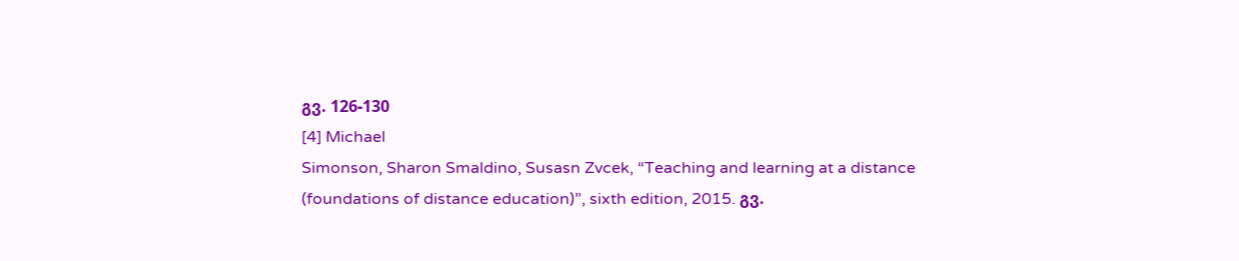გვ. 126-130
[4] Michael
Simonson, Sharon Smaldino, Susasn Zvcek, “Teaching and learning at a distance
(foundations of distance education)”, sixth edition, 2015. გვ.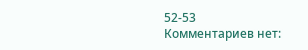52-53
Комментариев нет: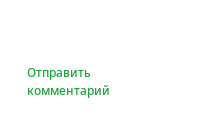Отправить комментарий